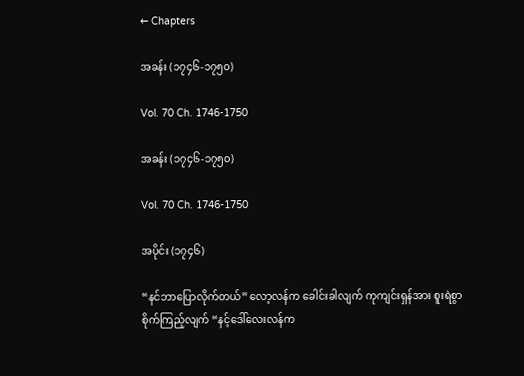← Chapters

အခန်း (၁၇၄၆-၁၇၅၀)

Vol. 70 Ch. 1746-1750

အခန်း (၁၇၄၆-၁၇၅၀)

Vol. 70 Ch. 1746-1750

အပိုင်း (၁၇၄၆)

“နင်ဘာပြောလိုက်တယ်” လော့လန်က ခေါင်းခါလျက် ကုကျင်းရှန်အား စူးရဲစွာစိုက်ကြည့်လျက် “နင့်ဒေါ်လေးလန်က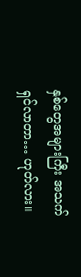နှစ်တွေအများကြီး အသက်ရှင်လာတာ… ဟုတ်လား။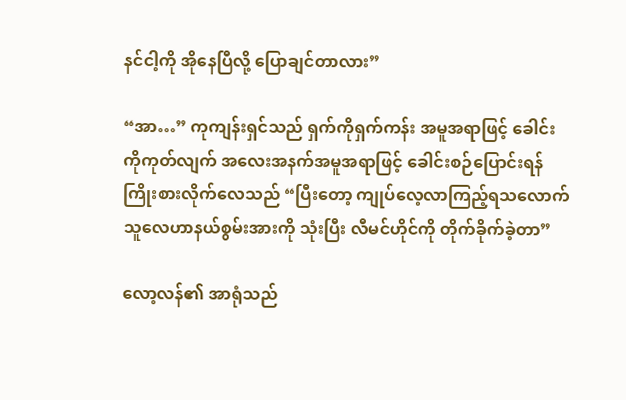နင်ငါ့ကို အိုနေပြီလို့ ပြောချင်တာလား”

“အာ…” ကုကျန်းရှင်သည် ရှက်ကိုရှက်ကန်း အမူအရာဖြင့် ခေါင်းကိုကုတ်လျက် အလေးအနက်အမူအရာဖြင့် ခေါင်းစဉ်ပြောင်းရန် ကြိုးစားလိုက်လေသည် “ပြီးတော့ ကျုပ်လေ့လာကြည့်ရသလောက် သူလေဟာနယ်စွမ်းအားကို သုံးပြီး လီမင်ဟိုင်ကို တိုက်ခိုက်ခဲ့တာ”

လော့လန်၏ အာရုံသည်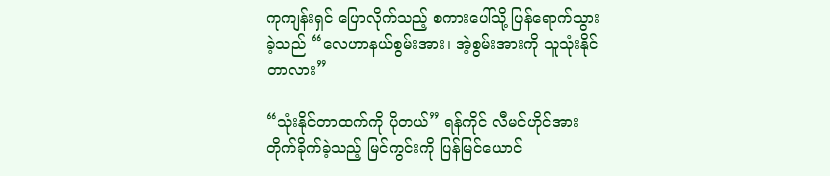ကုကျန်းရှင် ပြောလိုက်သည့် စကားပေါ်သို့ ပြန်ရောက်သွားခဲ့သည် “လေဟာနယ်စွမ်းအား၊ အဲ့စွမ်းအားကို သူသုံးနိုင်တာလား”

“သုံးနိုင်တာထက်ကို ပိုတယ်” ရန်ကိုင် လီမင်ဟိုင်အား တိုက်ခိုက်ခဲ့သည့် မြင်ကွင်းကို ပြန်မြင်ယောင်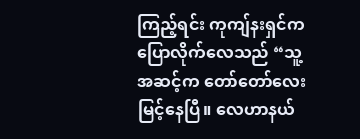ကြည့်ရင်း ကုကျ်နးရှင်က ပြောလိုက်လေသည် “သူ့အဆင့်က တော်တော်လေး မြင့်နေပြီ။ လေဟာနယ်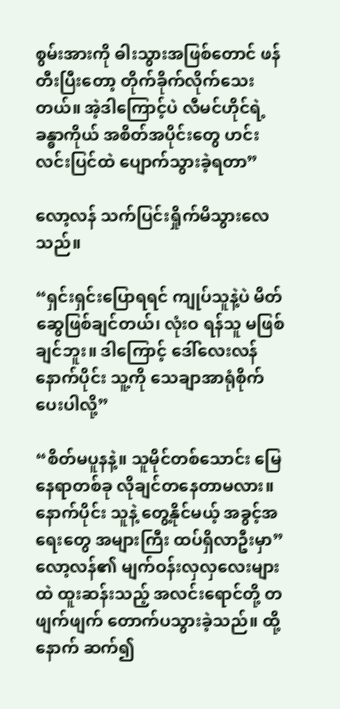စွမ်းအားကို ဓါးသွားအဖြစ်တောင် ဖန်တီးပြီးတော့ တိုက်ခိုက်လိုက်သေးတယ်။ အဲ့ဒါကြောင့်ပဲ လီမင်ဟိုင်ရဲ့ ခန္ဓာကိုယ် အစိတ်အပိုင်းတွေ ဟင်းလင်းပြင်ထဲ ပျောက်သွားခဲ့ရတာ”

လော့လန် သက်ပြင်းရှိုက်မိသွားလေသည်။

“ရှင်းရှင်းပြောရရင် ကျုပ်သူနဲ့ပဲ မိတ်ဆွေဖြစ်ချင်တယ်၊ လုံးဝ ရန်သူ မဖြစ်ချင်ဘူး။ ဒါကြောင့် ဒေါ်လေးလန် နောက်ပိုင်း သူ့ကို သေချာအာရုံစိုက်ပေးပါလို့”

“စိတ်မပူနနဲ့။ သူမိုင်တစ်သောင်း မြေနေရာတစ်ခု လိုချင်တနေတာမလား။ နောက်ပိုင်း သူနဲ့ တွေ့နိုင်မယ့် အခွင့်အရေးတွေ အများကြီး ထပ်ရှိလာဦးမှာ” လော့လန်၏ မျက်ဝန်းလှလှလေးများထဲ ထူးဆန်းသည့် အလင်းရောင်တို့ တဖျက်ဖျက် တောက်ပသွားခဲ့သည်။ ထို့နောက် ဆက်၍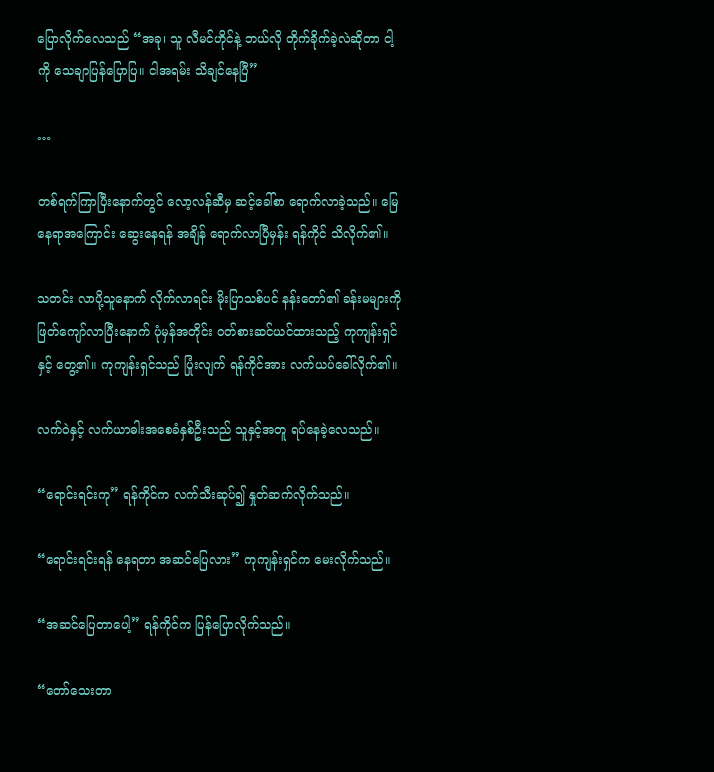ပြောလိုက်လေသည် “အခု၊ သူ လီမင်ဟိုင်နဲ့ ဘယ်လို တိုက်ခိုက်ခဲ့လဲဆိုတာ ငါ့ကို သေချာပြန်ပြောပြ။ ငါအရမ်း သိချင်နေပြီ”

…

တစ်ရက်ကြာပြီးနောက်တွင် လော့လန်ဆီမှ ဆင့်ခေါ်စာ ရောက်လာခဲ့သည်။ မြေနေရာအကြောင်း ဆွေးနေရန် အချိန် ရောက်လာပြီမှန်း ရန်ကိုင် သိလိုက်၏။

သတင်း လာပို့သူနောက် လိုက်လာရင်း မိုးပြာသစ်ပင် နန်းတော်၏ ခန်းမများကို ဖြတ်ကျော်လာပြီးနောက် ပုံမှန်အတိုင်း ဝတ်စားဆင်ယင်ထားသည့် ကုကျန်းရှင်နှင့် တွေ့၏။ ကုကျန်းရှင်သည် ပြုံးလျက် ရန်ကိုင်အား လက်ယပ်ခေါ်လိုက်၏။

လက်ဝဲနှင့် လက်ယာဓါးအစေခံနှစ်ဦးသည် သူနှင့်အတူ ရပ်နေခဲ့လေသည်။

“ရောင်းရင်းကု” ရန်ကိုင်က လက်သီးဆုပ်၍ နှုတ်ဆက်လိုက်သည်။

“ရောင်းရင်းရန် နေရတာ အဆင်ပြေလား” ကုကျန်းရှင်က မေးလိုက်သည်။

“အဆင်ပြေတာပေါ့” ရန်ကိုင်က ပြန်ပြောလိုက်သည်။

“တော်သေးတာ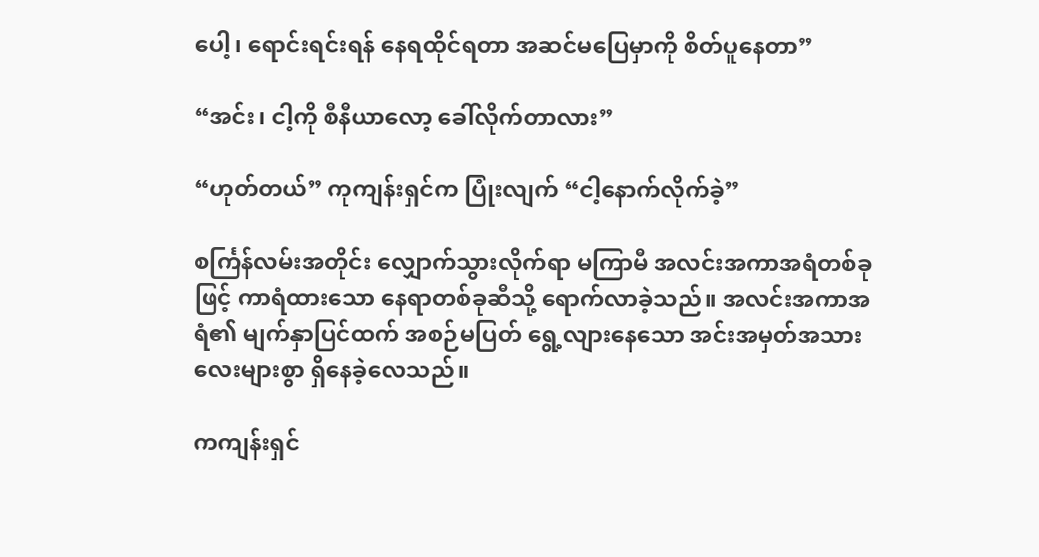ပေါ့၊ ရောင်းရင်းရန် နေရထိုင်ရတာ အဆင်မပြေမှာကို စိတ်ပူနေတာ”

“အင်း၊ ငါ့ကို စီနီယာလော့ ခေါ်လိုက်တာလား”

“ဟုတ်တယ်” ကုကျန်းရှင်က ပြုံးလျက် “ငါ့နောက်လိုက်ခဲ့”

စင်္ကြန်လမ်းအတိုင်း လျှောက်သွားလိုက်ရာ မကြာမီ အလင်းအကာအရံတစ်ခုဖြင့် ကာရံထားသော နေရာတစ်ခုဆီသို့ ရောက်လာခဲ့သည်။ အလင်းအကာအရံ၏ မျက်နှာပြင်ထက် အစဉ်မပြတ် ရွေ့လျားနေသော အင်းအမှတ်အသားလေးများစွာ ရှိနေခဲ့လေသည်။

ကကျန်းရှင်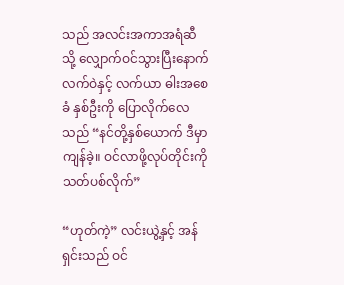သည် အလင်းအကာအရံဆီသို့ လျှောက်ဝင်သွားပြီးနောက် လက်ဝဲနှင့် လက်ယာ ဓါးအစေခံ နှစ်ဦးကို ပြောလိုက်လေသည် “နင်တို့နှစ်ယောက် ဒီမှာကျန်ခဲ့။ ဝင်လာဖို့လုပ်တိုင်းကို သတ်ပစ်လိုက်”

“ဟုတ်ကဲ့” လင်းယွဲ့နှင့် အန်ရှင်းသည် ဝင်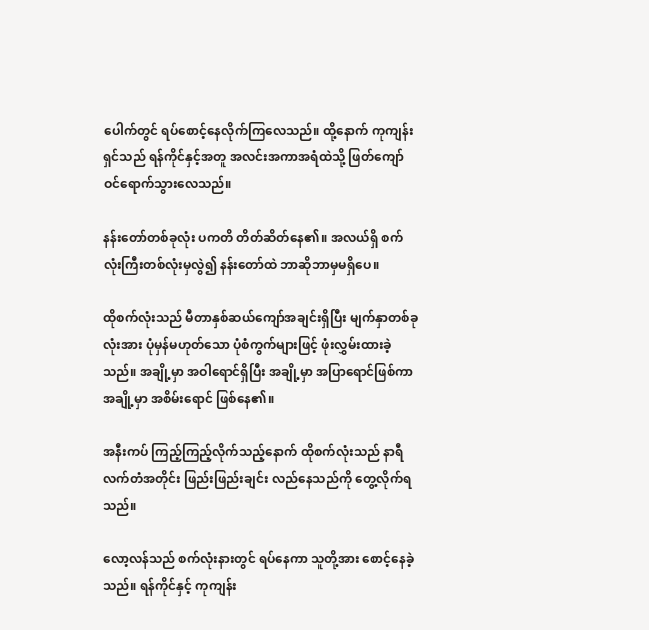ပေါက်တွင် ရပ်စောင့်နေလိုက်ကြလေသည်။ ထို့နောက် ကုကျန်းရှင်သည် ရန်ကိုင်နှင့်အတူ အလင်းအကာအရံထဲသို့ ဖြတ်ကျော် ဝင်ရောက်သွားလေသည်။

နန်းတော်တစ်ခုလုံး ပကတိ တိတ်ဆိတ်နေ၏။ အလယ်ရှိ စက်လုံးကြီးတစ်လုံးမှလွဲ၍ နန်းတော်ထဲ ဘာဆိုဘာမှမရှိပေ။

ထိုစက်လုံးသည် မီတာနှစ်ဆယ်ကျော်အချင်းရှိပြီး မျက်နှာတစ်ခုလုံးအား ပုံမှန်မဟုတ်သော ပုံစံကွက်များဖြင့် ဖုံးလွှမ်းထားခဲ့သည်။ အချို့မှာ အဝါရောင်ရှိပြီး အချို့မှာ အပြာရောင်ဖြစ်ကာ အချို့မှာ အစိမ်းရောင် ဖြစ်နေ၏။

အနီးကပ် ကြည့်ကြည့်လိုက်သည့်နောက် ထိုစက်လုံးသည် နာရီလက်တံအတိုင်း ဖြည်းဖြည်းချင်း လည်နေသည်ကို တွေ့လိုက်ရသည်။

လော့လန်သည် စက်လုံးနားတွင် ရပ်နေကာ သူတို့အား စောင့်နေခဲ့သည်။ ရန်ကိုင်နှင့် ကုကျန်း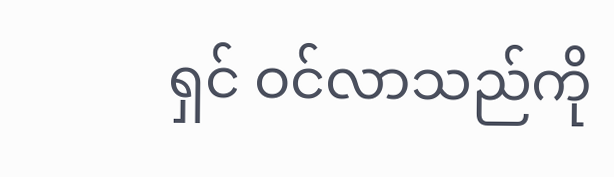ရှင် ဝင်လာသည်ကို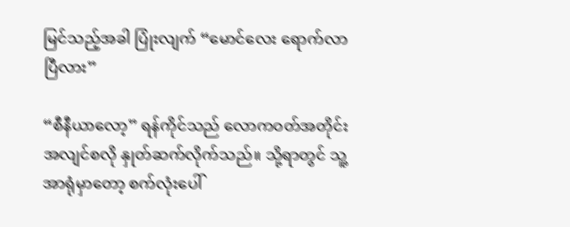မြင်သည့်အခါ ပြုံးလျက် “မောင်လေး ရောက်လာပြီလား”

“စီနီယာလော့” ရန်ကိုင်သည် လောကဝတ်အတိုင်း အလျင်စလို နှုတ်ဆက်လိုက်သည်။ သို့ရာတွင် သူ့အာရုံမှာတော့ စက်လုံးပေါ်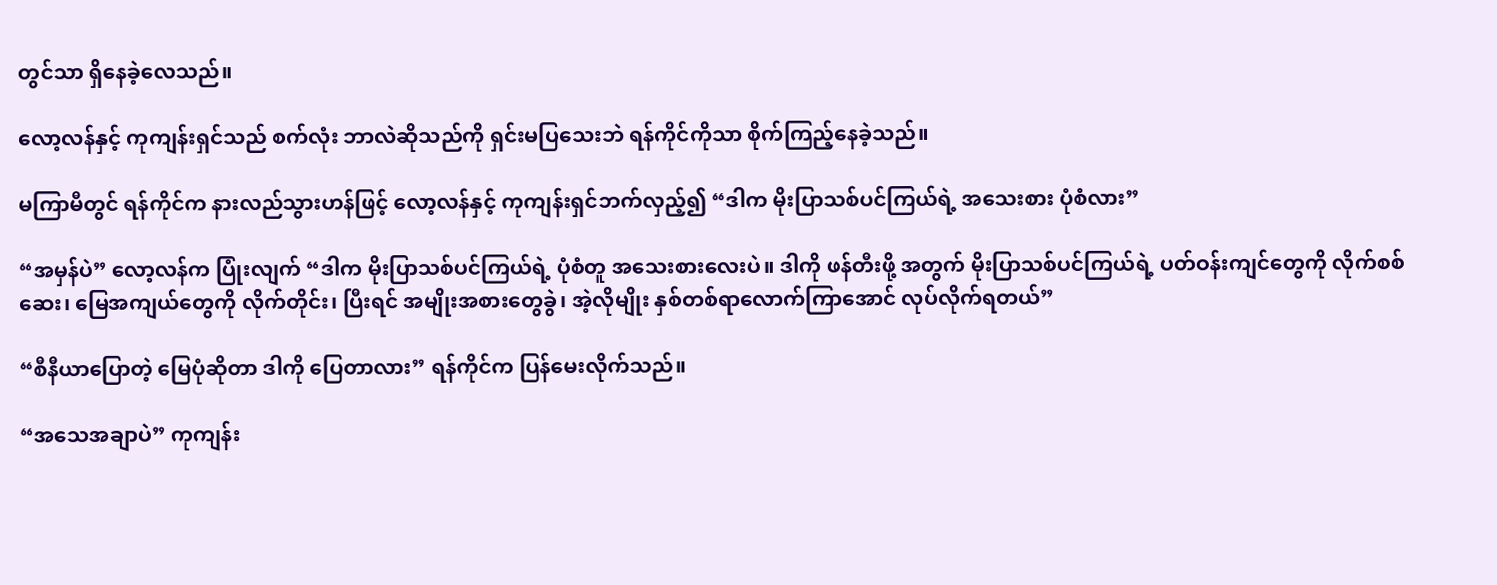တွင်သာ ရှိနေခဲ့လေသည်။

လော့လန်နှင့် ကုကျန်းရှင်သည် စက်လုံး ဘာလဲဆိုသည်ကို ရှင်းမပြသေးဘဲ ရန်ကိုင်ကိုသာ စိုက်ကြည့်နေခဲ့သည်။

မကြာမီတွင် ရန်ကိုင်က နားလည်သွားဟန်ဖြင့် လော့လန်နှင့် ကုကျန်းရှင်ဘက်လှည့်၍ “ဒါက မိုးပြာသစ်ပင်ကြယ်ရဲ့ အသေးစား ပုံစံလား”

“အမှန်ပဲ” လော့လန်က ပြုံးလျက် “ဒါက မိုးပြာသစ်ပင်ကြယ်ရဲ့ ပုံစံတူ အသေးစားလေးပဲ။ ဒါကို ဖန်တီးဖို့ အတွက် မိုးပြာသစ်ပင်ကြယ်ရဲ့ ပတ်ဝန်းကျင်တွေကို လိုက်စစ်ဆေး၊ မြေအကျယ်တွေကို လိုက်တိုင်း၊ ပြီးရင် အမျိုးအစားတွေခွဲ၊ အဲ့လိုမျိုး နှစ်တစ်ရာလောက်ကြာအောင် လုပ်လိုက်ရတယ်”

“စီနီယာပြောတဲ့ မြေပုံဆိုတာ ဒါကို ပြေတာလား” ရန်ကိုင်က ပြန်မေးလိုက်သည်။

“အသေအချာပဲ” ကုကျန်း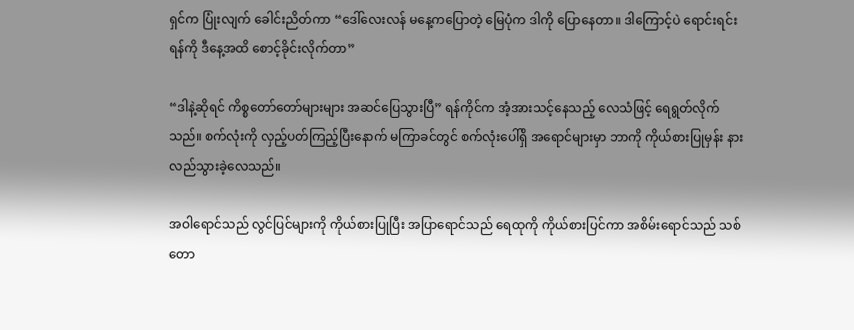ရှင်က ပြုံးလျက် ခေါင်းညိတ်ကာ “ဒေါ်လေးလန် မနေ့ကပြောတဲ့ မြေပုံက ဒါကို ပြောနေတာ။ ဒါကြောင့်ပဲ ရောင်းရင်းရန်ကို ဒီနေ့အထိ စောင့်ခိုင်းလိုက်တာ”

“ဒါနဲ့ဆိုရင် ကိစ္စတော်တော်များများ အဆင်ပြေသွားပြီ” ရန်ကိုင်က အံ့အားသင့်နေသည့် လေသံဖြင့် ရေရွတ်လိုက်သည်။ စက်လုံးကို လှည့်ပတ်ကြည့်ပြီးနောက် မကြာခင်တွင် စက်လုံးပေါ်ရှိ အရောင်များမှာ ဘာကို ကိုယ်စားပြုမှန်း နားလည်သွားခဲ့လေသည်။

အဝါရောင်သည် လွင်ပြင်များကို ကိုယ်စားပြုပြီး အပြာရောင်သည် ရေထုကို ကိုယ်စားပြင်ကာ အစိမ်းရောင်သည် သစ်တော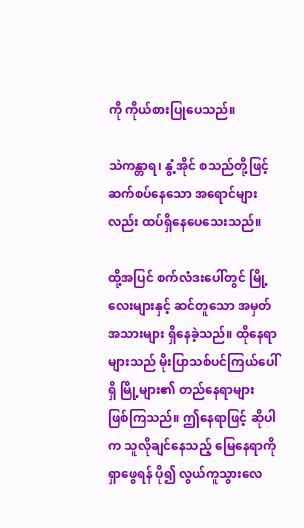ကို ကိုယ်စားပြုပေသည်။

သဲကန္တာရ၊ နွံ့အိုင် စသည်တို့ဖြင့် ဆက်စပ်နေသော အရောင်များလည်း ထပ်ရှိနေပေသေးသည်။

ထို့အပြင် စက်လံဒးပေါ်တွင် မြို့လေးများနှင့် ဆင်တူသော အမှတ်အသားများ ရှိနေခဲ့သည်။ ထိုနေရာများသည် မိုးပြာသစ်ပင်ကြယ်ပေါ်ရှိ မြို့များ၏ တည်နေရာများ ဖြစ်ကြသည်။ ဤနေရာဖြင့် ဆိုပါက သူလိုချင်နေသည့် မြေနေရာကို ရှာဖွေရန် ပို၍ လွယ်ကူသွားလေ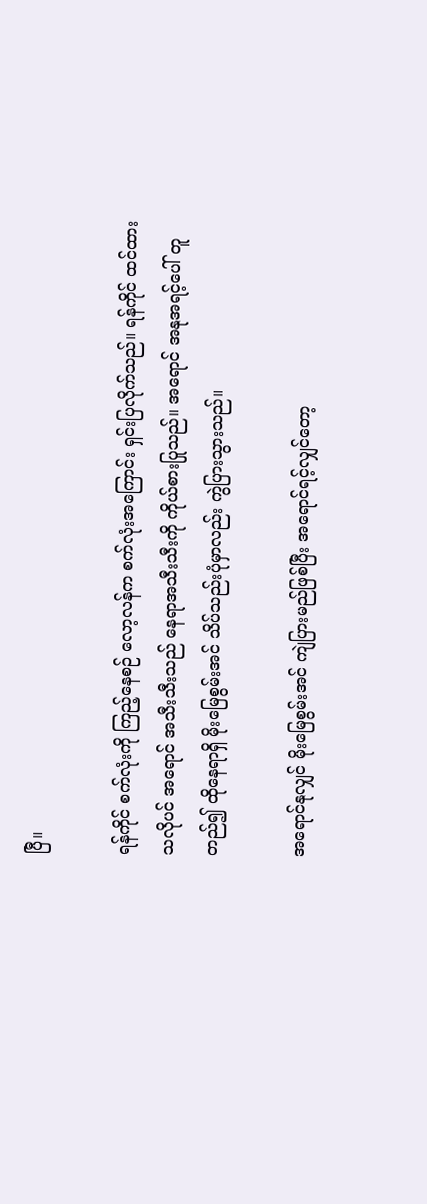ပြီ။

ရန်ကိုင် စက်လုံးကို ကြည့်နေစဉ် လော့လန်က စက်လုံးအကြောင်း ရှင်းပြလိုက်သည်။ ရန်ကိုင် ထင်ထားသလိုပင် အရောင် အသီးသီးသည် နေရာအသီးသီးကို ကိုယ်စားပြုသည်။ အရောင် အနုအရင့်ပေါ် တူတည်၍ ထိုနေရာရှိ မိုးမြေစွမ်းအင် သိပ်သည်းပုံမှာလည်း ကွဲပြားသွားသည်။

အရောင်နုလျှင် မိုးမြေစွမ်းအင် ကျဲပြားမည်ဖြစ်ပြီး အရောင်ရင့်လျှင်တော့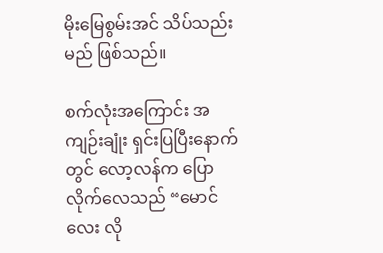မိုးမြေစွမ်းအင် သိပ်သည်းမည် ဖြစ်သည်။

စက်လုံးအကြောင်း အကျဉ်းချုံး ရှင်းပြပြီးနောက်တွင် လော့လန်က ပြောလိုက်လေသည် “မောင်လေး လို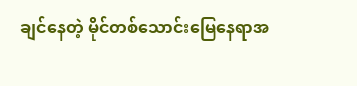ချင်နေတဲ့ မိုင်တစ်သောင်းမြေနေရာအ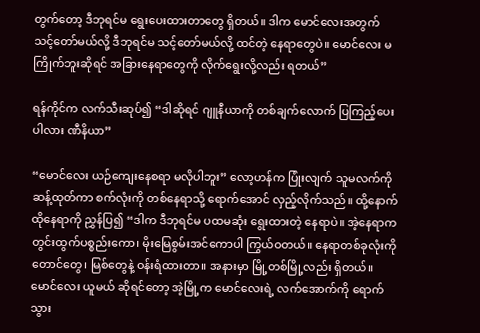တွက်တော့ ဒီဘုရင်မ ရွေးပေးထားတာတွေ ရှိတယ်။ ဒါက မောင်လေးအတွက် သင့်တော်မယ်လို့ ဒီဘုရင်မ သင့်တော်မယ်လို့ ထင်တဲ့ နေရာတွေပဲ။ မောင်လေး မကြိုက်ဘူးဆိုရင် အခြားနေရာတွေကို လိုက်ရွေးလို့လည်း ရတယ်”

ရန်ကိုင်က လက်သီးဆုပ်၍ “ဒါဆိုရင် ဂျူနီယာကို တစ်ချက်လောက် ပြကြည့်ပေးပါလား ဏီနိယာ”

“မောင်လေး ယဉ်ကျေးနေစရာ မလိုပါဘူး” လော့ဟန်က ပြုံးလျက် သူမလက်ကို ဆန့်ထုတ်ကာ စက်လုံးကို တစ်နေရာသို့ ရောက်အောင် လှည့်လိုက်သည်။ ထို့နောက် ထိုနေရာကို ညွှန်ပြ၍ “ဒါက ဒီဘုရင်မ ပထမဆုံး ရွေးထားတဲ့ နေရာပဲ။ အဲ့နေရာက တွင်းထွက်ပစ္စည်းကော၊ မိုးမြေစွမ်းအင်ကောပါ ကြွယ်ဝတယ်။ နေရာတစ်ခုလုံးကို တောင်တွေ၊ မြစ်တွေနဲ့ ဝန်းရံထားတာ။ အနားမှာ မြို့တစ်မြို့လည်း ရှိတယ်။ မောင်လေး ယူမယ် ဆိုရင်တော့ အဲ့မြို့က မောင်လေးရဲ့ လက်အောက်ကို ရောက်သွား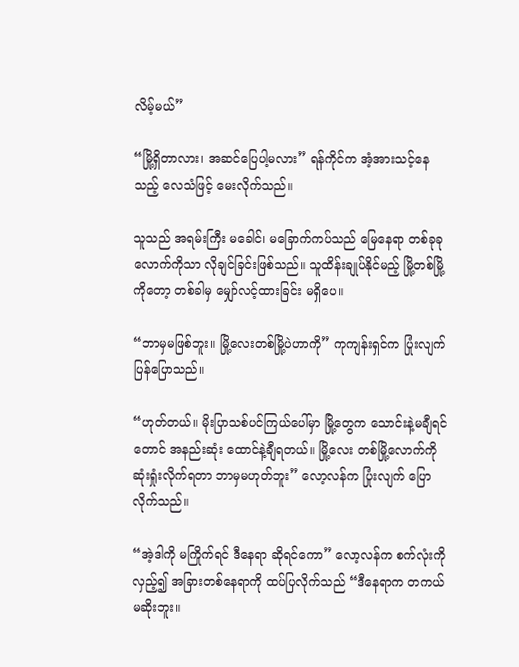လိမ့်မယ်”

“မြို့ရှိတာလား၊ အဆင်ပြေပါ့မလား” ရန်ကိုင်က အံ့အားသင့်နေသည့် လေသံဖြင့်‌ မေးလိုက်သည်။

သူသည် အရမ်းကြီး မခေါင်၊ မခြောက်ကပ်သည် မြေနေရာ တစ်ခုခုလောက်ကိုသာ လိုချင်ခြင်းဖြစ်သည်။ သူထိန်းချုပ်နိုင်မည့် မြို့တစ်မြို့ကိုတော့ တစ်ခါမှ မျှော်လင့်ထားခြင်း မရှိပေ။

“ဘာမှမဖြစ်ဘူး။ မြို့လေးတစ်မြို့ပဲဟာကို” ကုကျန်းရှင်က ပြုံးလျက် ပြန်ပြောသည်။

“ဟုတ်တယ်။ မိုးပြာသစ်ပင်ကြယ်ပေါ်မှာ မြို့တွေက သောင်းနဲ့မချီရင်တောင် အနည်းဆုံး ထောင်နဲ့ချီရတယ်။ မြို့လေး တစ်မြို့လောက်ကို ဆုံးရှုံးလိုက်ရတာ ဘာမှမဟုတ်ဘူး” လော့လန်က ပြုံးလျက် ပြောလိုက်သည်။

“အဲ့ဒါကို မကြိုက်ရင် ဒီနေရာ ဆိုရင်ကော” လော့လန်က စက်လုံးကိုလှည့်၍ အခြားတစ်နေရာကို ထပ်ပြလိုက်သည် “ဒီနေရာက တကယ် မဆိုးဘူး။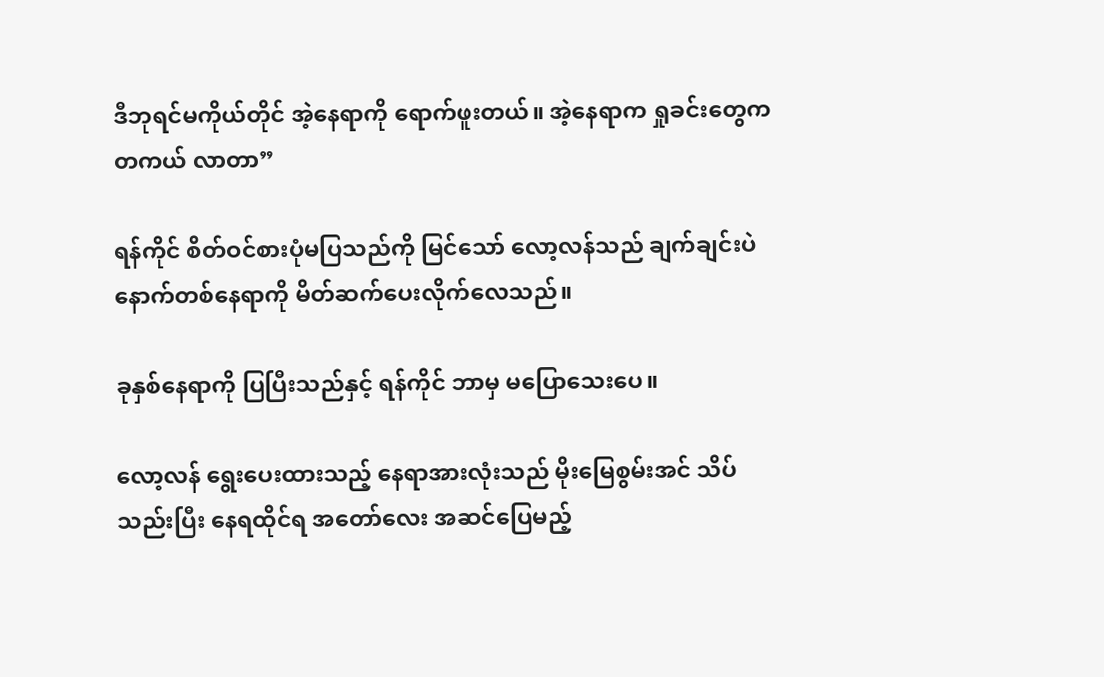ဒီဘုရင်မကိုယ်တိုင် အဲ့နေရာကို ရောက်ဖူးတယ်။ အဲ့နေရာက ရှုခင်းတွေက တကယ် လာတာ”

ရန်ကိုင် စိတ်ဝင်စားပုံမပြသည်ကို မြင်သော် လော့လန်သည် ချက်ချင်းပဲ နောက်တစ်နေရာကို မိတ်ဆက်ပေးလိုက်လေသည်။

ခုနှစ်နေရာကို ပြပြီးသည်နှင့် ရန်ကိုင် ဘာမှ မပြောသေးပေ။

လော့လန် ရွေးပေးထားသည့် နေရာအားလုံးသည် မိုးမြေစွမ်းအင် သိပ်သည်းပြီး နေရထိုင်ရ အတော်လေး အဆင်ပြေမည့်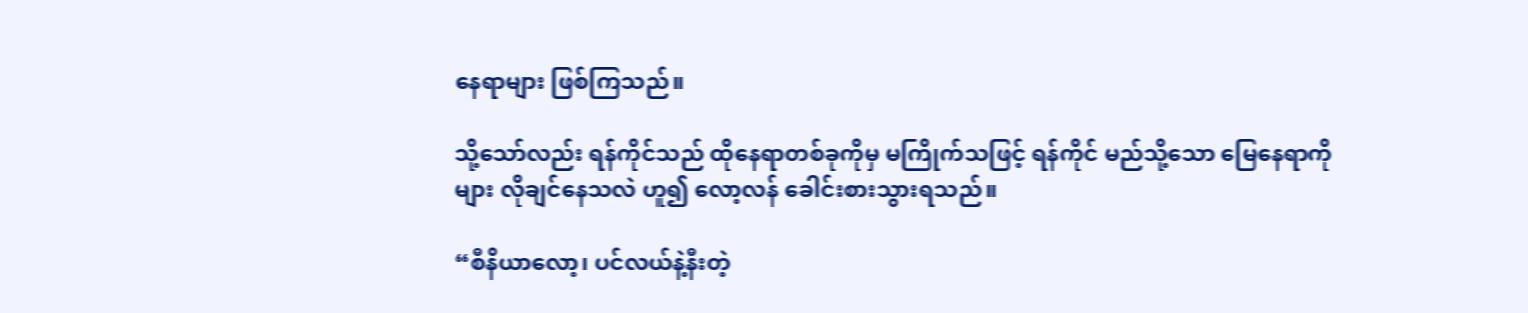နေရာများ ဖြစ်ကြသည်။

သို့သော်လည်း ရန်ကိုင်သည် ထိုနေရာတစ်ခုကိုမှ မကြိုက်သဖြင့် ရန်ကိုင် မည်သို့သော မြေနေရာကိုများ လိုချင်နေသလဲ ဟူ၍ လော့လန် ခေါင်းစားသွားရသည်။

“စီနိယာလော့၊ ပင်လယ်နဲ့နီးတဲ့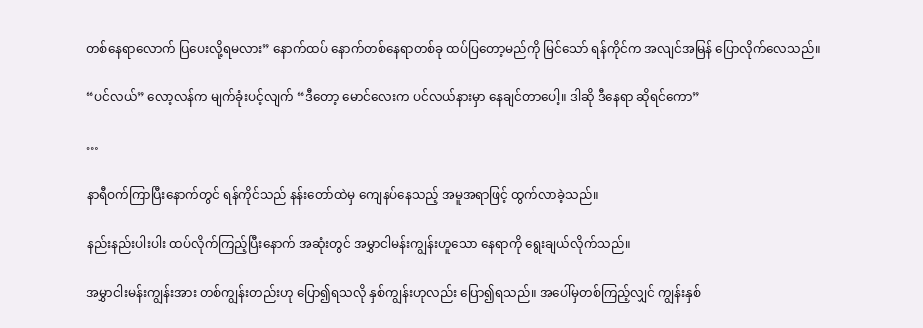တစ်နေရာလောက် ပြပေးလို့ရမလား” နောက်ထပ် နောက်တစ်နေရာတစ်ခု ထပ်ပြတော့မည်ကို မြင်သော် ရန်ကိုင်က အလျင်အမြန် ပြောလိုက်လေသည်။

“ပင်လယ်” လော့လန်က မျက်ခုံးပင့်လျက် “ဒီတော့ မောင်လေးက ပင်လယ်နားမှာ နေချင်တာပေါ့။ ဒါဆို ဒီနေရာ ဆိုရင်ကော”

…

နာရီဝက်ကြာပြီးနောက်တွင် ရန်ကိုင်သည် နန်းတော်ထဲမှ ကျေနပ်နေသည့် အမူအရာဖြင့် ထွက်လာခဲ့သည်။

နည်းနည်းပါးပါး ထပ်လိုက်ကြည့်ပြီးနောက် အဆုံးတွင် အမွှာငါမန်းကျွန်းဟူသော နေရာကို ရွေးချယ်လိုက်သည်။

အမွှာငါးမန်းကျွန်းအား တစ်ကျွန်းတည်းဟု ပြော၍ရသလို နှစ်ကျွန်းဟုလည်း ပြော၍ရသည်။ အပေါ်မှတစ်ကြည့်လျှင် ကျွန်းနှစ်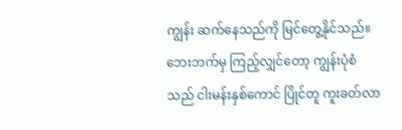ကျွန်း ဆက်နေသည်ကို မြင်တွေ့နိုင်သည်။ ဘေးဘက်မှ ကြည့်လျှင်တော့ ကျွန်းပုံစံသည် ငါးမန်းနှစ်ကောင် ပြိုင်တူ ကူးခတ်လာ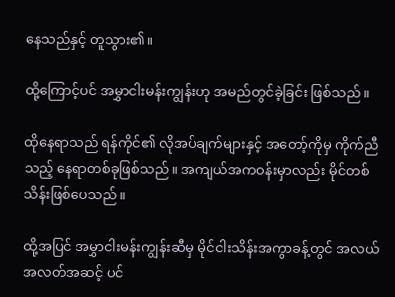နေသည်နှင့် တူသွား၏။

ထို့ကြောင့်ပင် အမွှာငါးမန်းကျွန်းဟု အမည်တွင်ခဲ့ခြင်း ဖြစ်သည်။

ထိုနေရာသည် ရန်ကိုင်၏ လိုအပ်ချက်များနှင့် အတော့်ကိုမှ ကိုက်ညီသည့် နေရာတစ်ခုဖြစ်သည်။ အကျယ်အကဝန်းမှာလည်း မိုင်တစ်သိန်းဖြစ်ပေသည်။

ထို့အပြင် အမွှာငါးမန်းကျွန်းဆီမှ မိုင်ငါးသိန်းအကွာခန့်တွင် အလယ်အလတ်အဆင့် ပင်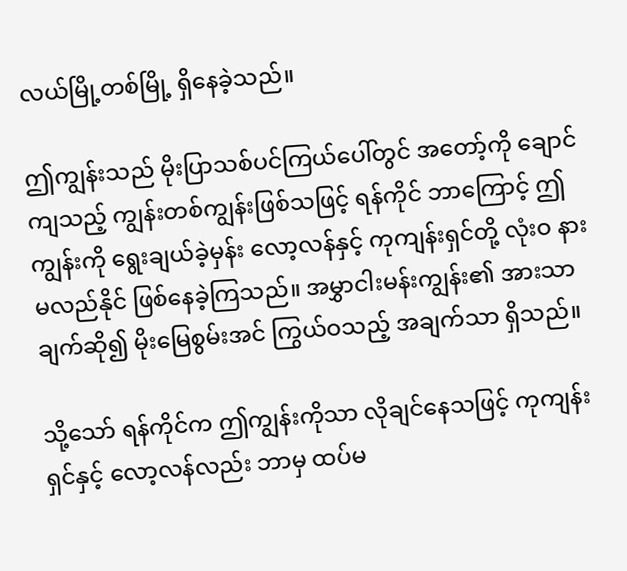လယ်မြို့တစ်မြို့ ရှိနေခဲ့သည်။

ဤကျွန်းသည် မိုးပြာသစ်ပင်ကြယ်ပေါ်တွင် အတော့်ကို ချောင်ကျသည့် ကျွန်းတစ်ကျွန်းဖြစ်သဖြင့် ရန်ကိုင် ဘာကြောင့် ဤကျွန်းကို ရွေးချယ်ခဲ့မှန်း လော့လန်နှင့် ကုကျန်းရှင်တို့ လုံးဝ နားမလည်နိုင် ဖြစ်နေခဲ့ကြသည်။ အမွှာငါးမန်းကျွန်း၏ အားသာချက်ဆို၍ မိုးမြေစွမ်းအင် ကြွယ်ဝသည့် အချက်သာ ရှိသည်။

သို့သော် ရန်ကိုင်က ဤကျွန်းကိုသာ လိုချင်နေသဖြင့် ကုကျန်းရှင်နှင့် လော့လန်လည်း ဘာမှ ထပ်မ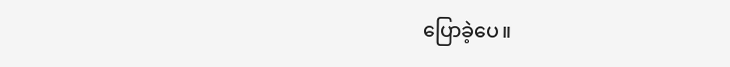ပြောခဲ့ပေ။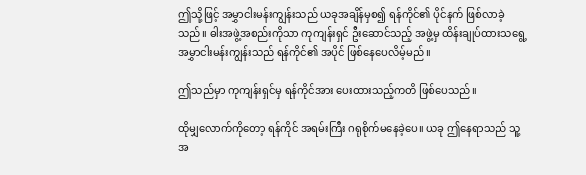ဤသို့ဖြင့် အမွှာငါးမန်းကျွန်းသည် ယခုအချိန်မှစ၍ ရန်ကိုင်၏ ပိုင်နက် ဖြစ်လာခဲ့သည်။ ဓါးအဖွဲ့အစည်းကိုသာ ကုကျန်းရှင် ဦးဆောင်သည့် အဖွဲ့မှ ထိန်းချုပ်ထားသရွေ့ အမွှာငါးမန်းကျွန်းသည် ရန်ကိုင်၏ အပိုင် ဖြစ်နေပေလိမ့်မည်။

ဤသည်မှာ ကုကျန်းရှင်မှ ရန်ကိုင်အား ပေးထားသည့်ကတိ ဖြစ်ပေသည်။

ထိုမျှလောက်ကိုတော့ ရန်ကိုင် အရမ်းကြီး ဂရုစိုက်မနေခဲ့ပေ။ ယခု ဤနေရာသည် သူ့အ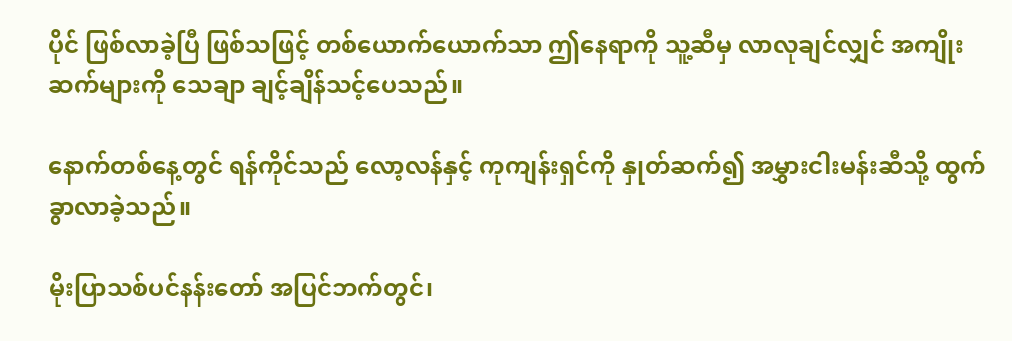ပိုင် ဖြစ်လာခဲ့ပြီ ဖြစ်သဖြင့် တစ်ယောက်ယောက်သာ ဤနေရာကို သူ့ဆီမှ လာလုချင်လျှင် အကျိုးဆက်များကို သေချာ ချင့်ချိန်သင့်ပေသည်။

နောက်တစ်နေ့တွင် ရန်ကိုင်သည် လော့လန်နှင့် ကုကျန်းရှင်ကို နှုတ်ဆက်၍ အမွှားငါးမန်းဆီသို့ ထွက်ခွာလာခဲ့သည်။

မိုးပြာသစ်ပင်နန်းတော် အပြင်ဘက်တွင်၊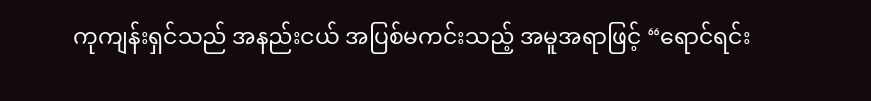ကုကျန်းရှင်သည် အနည်းငယ် အပြစ်မကင်းသည့် အမူအရာဖြင့် “ရောင်ရင်း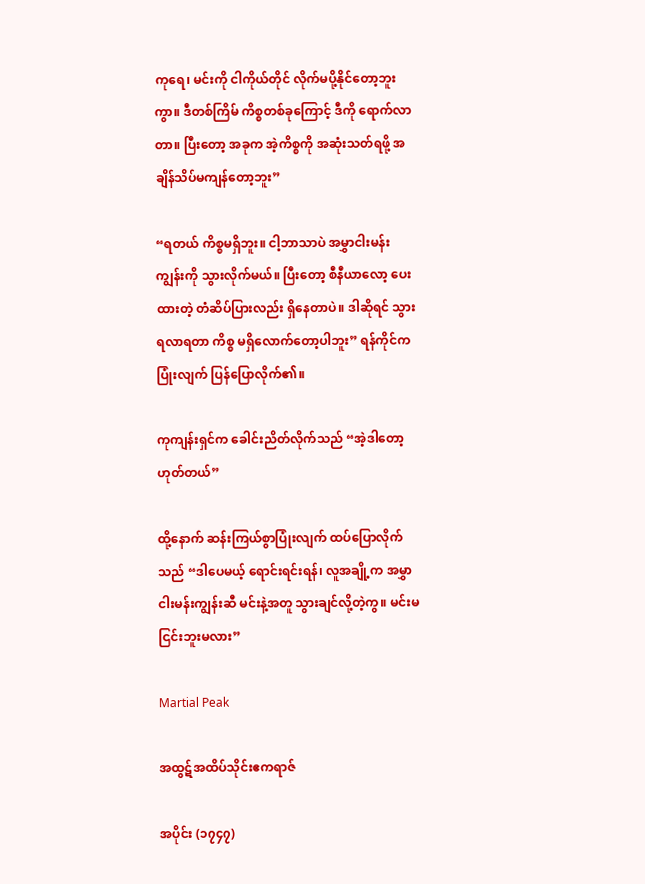ကုရေ၊ မင်းကို ငါကိုယ်တိုင် လိုက်မပို့နိုင်တော့ဘူးကွာ။ ဒီတစ်ကြိမ် ကိစ္စတစ်ခုကြောင့် ဒီကို ရောက်လာတာ။ ပြီးတော့ အခုက အဲ့ကိစ္စကို အဆုံးသတ်ရဖို့ အချိန်သိပ်မကျန်တော့ဘူး”

“ရတယ် ကိစ္စမရှိဘူး။ ငါ့ဘာသာပဲ အမွှာငါးမန်းကျွန်းကို သွားလိုက်မယ်။ ပြီးတော့ စီနီယာလော့ ပေးထားတဲ့ တံဆိပ်ပြားလည်း ရှိနေတာပဲ။ ဒါဆိုရင် သွားရလာရတာ ကိစ္စ မရှိလောက်တော့ပါဘူး” ရန်ကိုင်က ပြုံးလျက် ပြန်ပြောလိုက်၏။

ကုကျန်းရှင်က ခေါင်းညိတ်လိုက်သည် “အဲ့ဒါတော့ ဟုတ်တယ်”

ထို့နောက် ဆန်းကြယ်စွာပြုံးလျက် ထပ်ပြောလိုက်သည် “ဒါပေမယ့် ရောင်းရင်းရန်၊ လူအချို့က အမွှာငါးမန်းကျွန်းဆီ မင်းနဲ့အတူ သွားချင်လို့တဲ့ကွ။ မင်းမငြင်းဘူးမလား”

Martial Peak

အထွဋ်အထိပ်သိုင်းဧကရာဇ်

အပိုင်း (၁၇၄၇)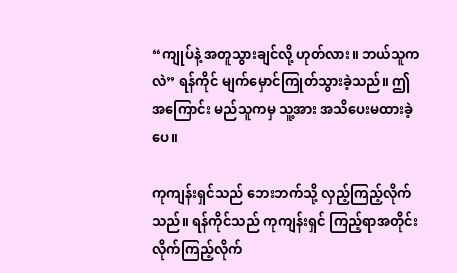“ကျုပ်နဲ့ အတူသွားချင်လို့ ဟုတ်လား။ ဘယ်သူကလဲ” ရန်ကိုင် မျက်မှောင်ကြုတ်သွားခဲ့သည်။ ဤအကြောင်း မည်သူကမှ သူ့အား အသိပေးမထားခဲ့ပေ။

ကုကျန်းရှင်သည် ဘေးဘက်သို့ လှည့်ကြည့်လိုက်သည်။ ရန်ကိုင်သည် ကုကျန်းရှင် ကြည့်ရာအတိုင်း လိုက်ကြည့်လိုက်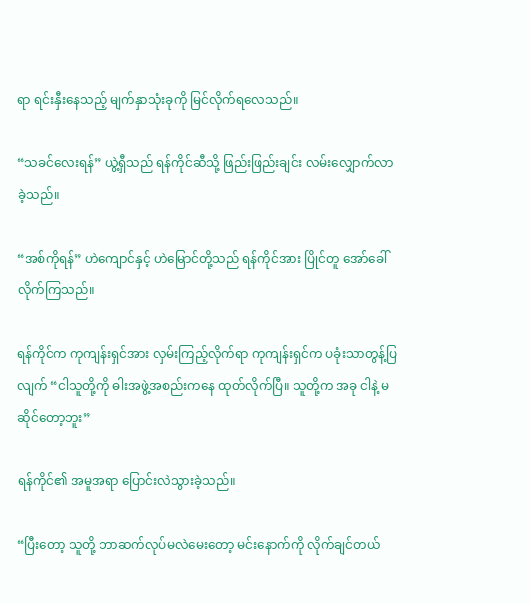ရာ ရင်းနှီးနေသည့် မျက်နှာသုံးခုကို မြင်လိုက်ရလေသည်။

“သခင်လေးရန်” ယွဲ့ရှီသည် ရန်ကိုင်ဆီသို့ ဖြည်းဖြည်းချင်း လမ်းလျှောက်လာခဲ့သည်။

“အစ်ကိုရန်” ဟဲကျောင်နှင့် ဟဲမြောင်တို့သည် ရန်ကိုင်အား ပြိုင်တူ အော်ခေါ်လိုက်ကြသည်။

ရန်ကိုင်က ကုကျန်းရှင်အား လှမ်းကြည့်လိုက်ရာ ကုကျန်းရှင်က ပခုံးသာတွန့်ပြလျက် “ငါသူတို့ကို ဓါးအဖွဲ့အစည်းကနေ ထုတ်လိုက်ပြီ။ သူတို့က အခု ငါနဲ့ မဆိုင်တော့ဘူး”

ရန်ကိုင်၏ အမူအရာ ပြောင်းလဲသွားခဲ့သည်။

“ပြီးတော့ သူတို့ ဘာဆက်လုပ်မလဲမေးတော့ မင်းနောက်ကို လိုက်ချင်တယ်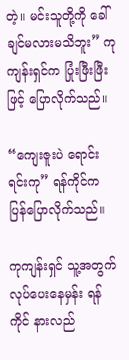တဲ့။ မင်းသူတို့ကို ခေါ်ချင်မလားမသိဘူး” ကုကျန်းရှင်က ပြုံးဖြီးဖြီးဖြင့် ပြောလိုက်သည်။

“ကျေးဇူးပဲ ရောင်းရင်းကု” ရန်ကိုင်က ပြန်ပြောလိုက်သည်။

ကုကျန်းရှင် သူ့အတွက် လုပ်ပေးနေမှန်း ရန်ကိုင် နားလည်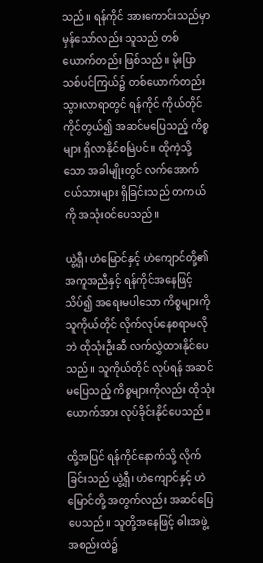သည်။ ရန်ကိုင် အားကောင်းသည်မှာ မှန်သော်လည်း သူသည် တစ်ယောက်တည်း ဖြစ်သည်။ မိုးပြာသစ်ပင်ကြယ်၌ တစ်ယောက်တည်း သွားလာရာတွင် ရန်ကိုင် ကိုယ်တိုင် ကိုင်တွယ်၍ အဆင်မပြေသည့် ကိစ္စများ ရှိလာနိုင်စမြဲပင်။ ထိုကဲ့သို့သော အခါမျိုးတွင် လက်အောက်ငယ်သားများ ရှိခြင်းသည် တကယ်ကို အသုံးဝင်ပေသည်။

ယွဲ့ရှီ၊ ဟဲမြောင်နှင့် ဟဲကျောင်တို့၏ အကူအညီနှင့် ရန်ကိုင်အနေဖြင့် သိပ်၍ အရေးမပါသော ကိစ္စများကို သူကိုယ်တိုင် လိုက်လုပ်နေစရာမလိုဘဲ ထိုသုံးဦးဆီ လက်လွှဲထားနိုင်ပေသည်။ သူကိုယ်တိုင် လုပ်ရန် အဆင်မပြေသည့် ကိစ္စများကိုလည်း ထိုသုံးယောက်အား လုပ်ခိုင်းနိုင်ပေသည်။

ထို့အပြင် ရန်ကိုင်နောက်သို့ လိုက်ခြင်းသည် ယွဲ့ရှီ၊ ဟဲကျောင်နှင့် ဟဲမြောင်တို့ အတွက်လည်း အဆင်ပြေပေသည်။ သူတို့အနေဖြင့် ဓါးအဖွဲ့အစည်းထဲ၌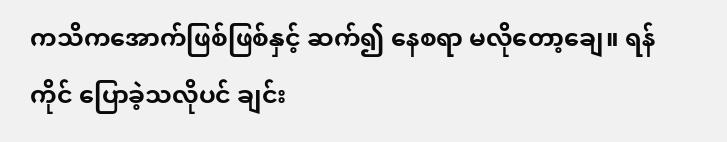ကသိကအောက်ဖြစ်ဖြစ်နှင့် ဆက်၍ နေစရာ မလိုတော့ချေ။ ရန်ကိုင် ပြောခဲ့သလိုပင် ချင်း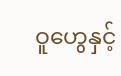ဝူဟွေနှင့်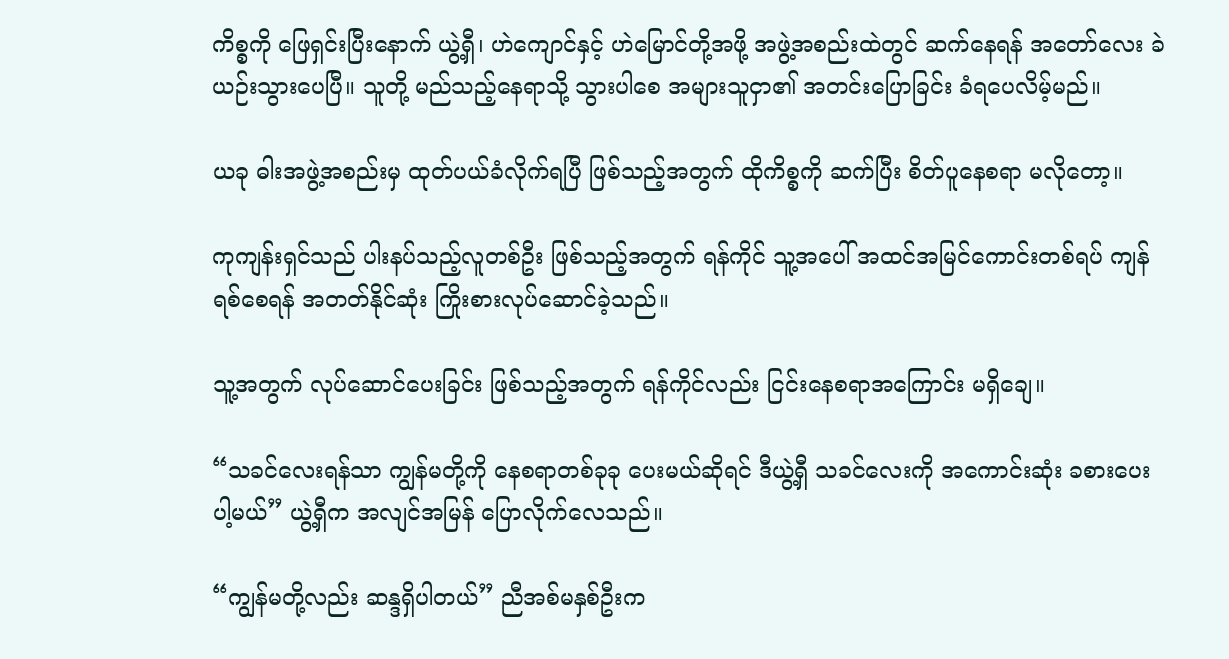ကိစ္စကို ဖြေရှင်းပြီးနောက် ယွဲ့ရှီ၊ ဟဲကျောင်နှင့် ဟဲမြောင်တို့အဖို့ အဖွဲ့အစည်းထဲတွင် ဆက်နေရန် အတော်လေး ခဲယဉ်းသွားပေပြီ။ သူတို့ မည်သည့်နေရာသို့ သွားပါစေ အများသူငှာ၏ အတင်းပြောခြင်း ခံရပေလိမ့်မည်။

ယခု ဓါးအဖွဲ့အစည်းမှ ထုတ်ပယ်ခံလိုက်ရပြီ ဖြစ်သည့်အတွက် ထိုကိစ္စကို ဆက်ပြီး စိတ်ပူနေစရာ မလိုတော့။

ကုကျန်းရှင်သည် ပါးနပ်သည့်လူတစ်ဦး ဖြစ်သည့်အတွက် ရန်ကိုင် သူ့အပေါ် အထင်အမြင်ကောင်းတစ်ရပ် ကျန်ရစ်စေရန် အတတ်နိုင်ဆုံး ကြိုးစားလုပ်ဆောင်ခဲ့သည်။

သူ့အတွက် လုပ်ဆောင်ပေးခြင်း ဖြစ်သည့်အတွက် ရန်ကိုင်လည်း ငြင်းနေစရာအကြောင်း မရှိချေ။

“သခင်လေးရန်သာ ကျွန်မတို့ကို နေစရာတစ်ခုခု ပေးမယ်ဆိုရင် ဒီယွဲ့ရှီ သခင်လေးကို အကောင်းဆုံး ခစားပေးပါ့မယ်” ယွဲ့ရှီက အလျင်အမြန် ပြောလိုက်လေသည်။

“ကျွန်မတို့လည်း ဆန္ဒရှိပါတယ်” ညီအစ်မနှစ်ဦးက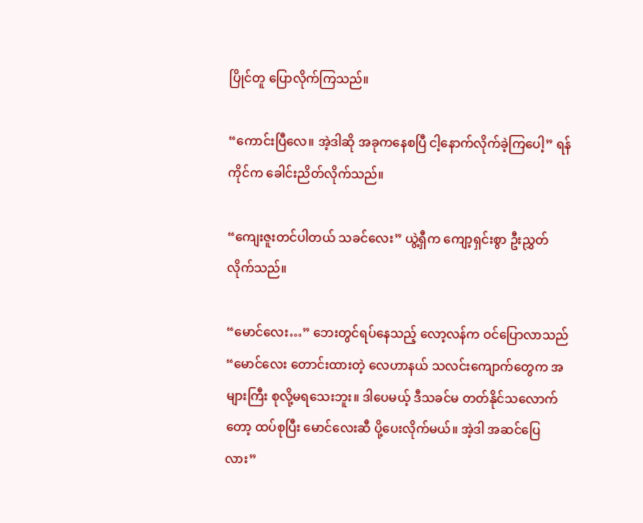ပြိုင်တူ ပြောလိုက်ကြသည်။

“ကောင်းပြီလေ။ အဲ့ဒါဆို အခုကနေစပြီ ငါ့နောက်လိုက်ခဲ့ကြပေါ့” ရန်ကိုင်က ခေါင်းညိတ်လိုက်သည်။

“ကျေးဇူးတင်ပါတယ် သခင်လေး” ယွဲ့ရှီက ကျော့ရှင်းစွာ ဦးညွှတ်လိုက်သည်။

“မောင်လေး…” ဘေးတွင်ရပ်နေသည့် လော့လန်က ဝင်ပြောလာသည် “မောင်လေး တောင်းထားတဲ့ လေဟာနယ် သလင်းကျောက်တွေက အများကြီး စုလို့မရသေးဘူး။ ဒါပေမယ့် ဒီသခင်မ တတ်နိုင်သလောက်တော့ ထပ်စုပြီး မောင်လေးဆီ ပို့ပေးလိုက်မယ်။ အဲ့ဒါ အဆင်ပြေလား”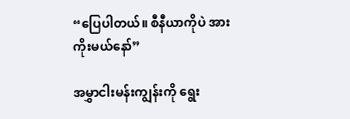“ပြေပါတယ်။ စီနီယာကိုပဲ အားကိုးမယ်နော်”

အမွှာငါးမန်းကျွန်းကို ရွေး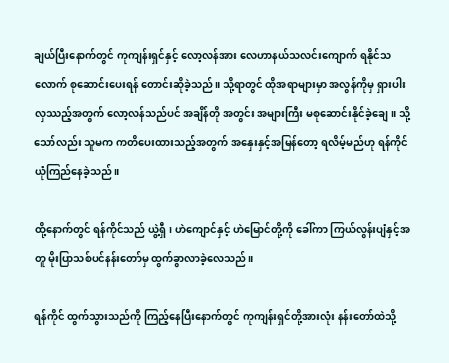ချယ်ပြီးနောက်တွင် ကုကျန်းရှင်နှင့် လော့လန်အား လေဟာနယ်သလင်းကျောက် ရနိုင်သလောက် စုဆောင်းပေးရန် တောင်းဆိုခဲ့သည်။ သို့ရာတွင် ထိုအရာများမှာ အလွန်ကိုမှ ရှားပါးလှဿည့်အတွက် လော့လန်သည်ပင် အချိန်တို အတွင်း အများကြီး မစုဆောင်းနိုင်ခဲ့ချေ။ သို့သော်လည်း သူမက ကတိပေးထားသည့်အတွက် အနှေးနှင့်အမြန်တော့ ရလိမ့်မည်ဟု ရန်ကိုင် ယုံကြည်နေခဲ့သည်။

ထို့နောက်တွင် ရန်ကိုင်သည် ယွဲ့ရှီ၊ ဟဲကျောင်နှင့် ဟဲမြောင်တို့ကို ခေါ်ကာ ကြယ်လွန်းပျံနှင့်အတူ မိုးပြာသစ်ပင်နန်းတော်မှ ထွက်ခွာလာခဲ့လေသည်။

ရန်ကိုင် ထွက်သွားသည်ကို ကြည့်နေပြီးနောက်တွင် ကုကျန်းရှင်တို့အားလုံး နန်းတော်ထဲသို့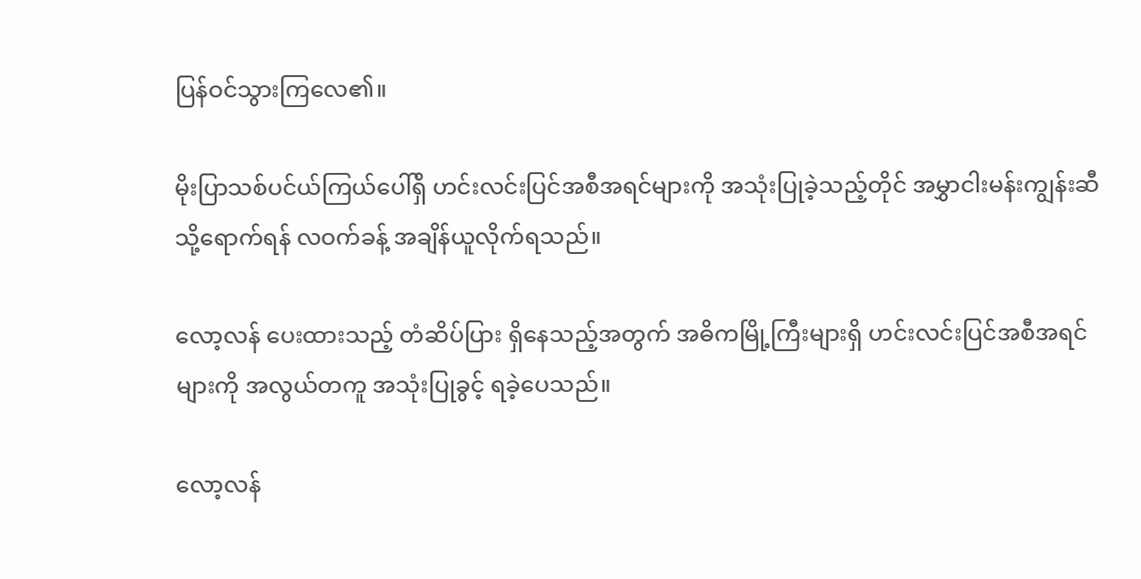ပြန်ဝင်သွားကြလေ၏။

မိုးပြာသစ်ပင်ယ်ကြယ်ပေါ်ရှိ ဟင်းလင်းပြင်အစီအရင်များကို အသုံးပြုခဲ့သည့်တိုင် အမွှာငါးမန်းကျွန်းဆီသို့ရောက်ရန် လဝက်ခန့် အချိန်ယူလိုက်ရသည်။

လော့လန် ပေးထားသည့် တံဆိပ်ပြား ရှိနေသည့်အတွက် အဓိကမြို့ကြီးများရှိ ဟင်းလင်းပြင်အစီအရင်များကို အလွယ်တကူ အသုံးပြုခွင့် ရခဲ့ပေသည်။

လော့လန်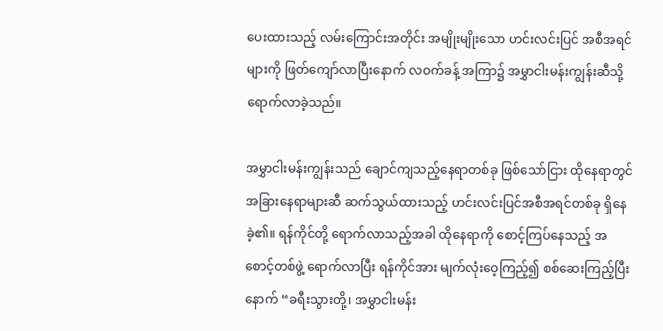ပေးထားသည့် လမ်းကြောင်းအတိုင်း အမျိုးမျိုးသော ဟင်းလင်းပြင် အစီအရင်များကို ဖြတ်ကျော်လာပြီးနောက် လဝက်ခန့် အကြာ၌ အမွှာငါးမန်းကျွန်းဆီသို့ ရောက်လာခဲ့သည်။

အမွှာငါးမန်းကျွန်းသည် ချောင်ကျသည့်နေရာတစ်ခု ဖြစ်သော်ငြား ထိုနေရာတွင် အခြားနေရာများဆီ ဆက်သွယ်ထားသည့် ဟင်းလင်းပြင်အစီအရင်တစ်ခု ရှိနေခဲ့၏။ ရန်ကိုင်တို့ ရောက်လာသည့်အခါ ထိုနေရာကို စောင့်ကြပ်နေသည့် အစောင့်တစ်ဖွဲ့ ရောက်လာပြီး ရန်ကိုင်အား မျက်လုံးဝေ့ကြည့်၍ စစ်ဆေးကြည့်ပြီးနောက် “ခရီးသွားတို့၊ အမွှာငါးမန်း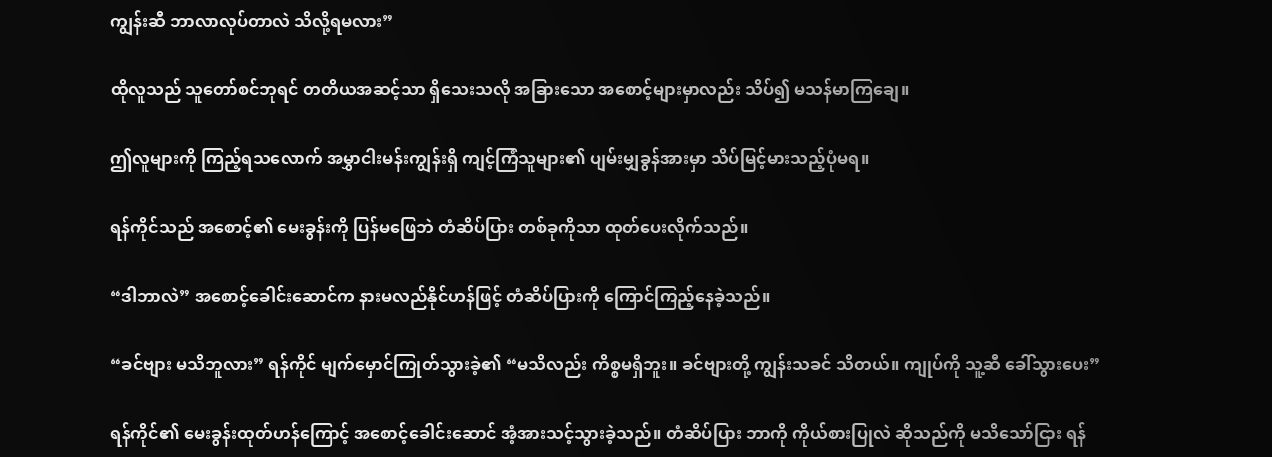ကျွန်းဆီ ဘာလာလုပ်တာလဲ သိလို့ရမလား”

ထိုလူသည် သူတော်စင်ဘုရင် တတိယအဆင့်သာ ရှိသေးသလို အခြားသော အစောင့်များမှာလည်း သိပ်၍ မသန်မာကြချေ။

ဤလူများကို ကြည့်ရသလောက် အမွှာငါးမန်းကျွန်းရှိ ကျင့်ကြံသူများ၏ ပျမ်းမျှခွန်အားမှာ သိပ်မြင့်မားသည့်ပုံမရ။

ရန်ကိုင်သည် အစောင့်၏ မေးခွန်းကို ပြန်မဖြေဘဲ တံဆိပ်ပြား တစ်ခုကိုသာ ထုတ်ပေးလိုက်သည်။

“ဒါဘာလဲ” အစောင့်ခေါင်းဆောင်က နားမလည်နိုင်ဟန်ဖြင့် တံဆိပ်ပြားကို ကြောင်ကြည့်နေခဲ့သည်။

“ခင်ဗျား မသိဘူလား” ရန်ကိုင် မျက်မှောင်ကြုတ်သွားခဲ့၏ “မသိလည်း ကိစ္စမရှိဘူး။ ခင်ဗျားတို့ ကျွန်းသခင် သိတယ်။ ကျုပ်ကို သူ့ဆီ ခေါ်သွားပေး”

ရန်ကိုင်၏ မေးခွန်းထုတ်ဟန်ကြောင့် အစောင့်ခေါင်းဆောင် အံ့အားသင့်သွားခဲ့သည်။ တံဆိပ်ပြား ဘာကို ကိုယ်စားပြုလဲ ဆိုသည်ကို မသိသော်ငြား ရန်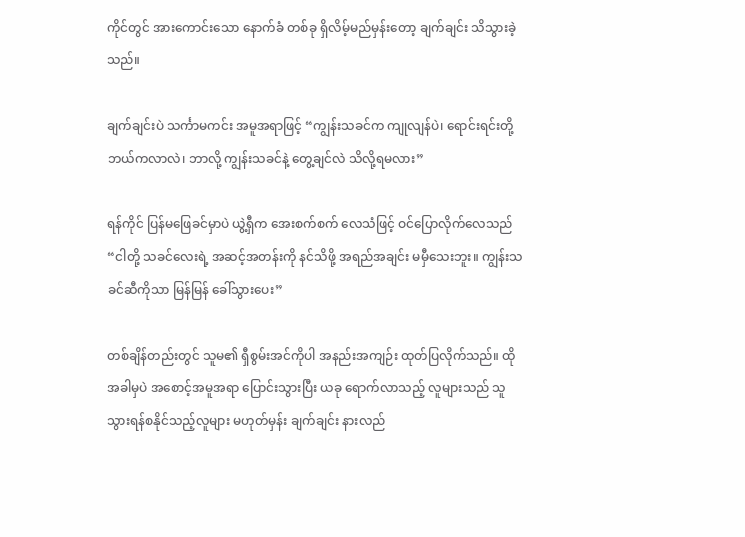ကိုင်တွင် အားကောင်းသော နောက်ခံ တစ်ခု ရှိလိမ့်မည်မှန်းတော့ ချက်ချင်း သိသွားခဲ့သည်။

ချက်ချင်းပဲ သင်္ကာမကင်း အမူအရာဖြင့် “ကျွန်းသခင်က ကျုလျန်ပဲ၊ ရောင်းရင်းတို့ ဘယ်ကလာလဲ၊ ဘာလို့ ကျွန်းသခင်နဲ့ တွေ့ချင်လဲ သိလို့ရမလား”

ရန်ကိုင် ပြန်မဖြေခင်မှာပဲ ယွဲ့ရှီက အေးစက်စက် လေသံဖြင့် ဝင်ပြောလိုက်လေသည် “ငါတို့ သခင်လေးရဲ့ အဆင့်အတန်းကို နင်သိဖို့ အရည်အချင်း မမှီသေးဘူး။ ကျွန်းသခင်ဆီကိုသာ မြန်မြန် ခေါ်သွားပေး”

တစ်ချိန်တည်းတွင် သူမ၏ ရှီစွမ်းအင်ကိုပါ အနည်းအကျဉ်း ထုတ်ပြလိုက်သည်။ ထိုအခါမှပဲ အစောင့်အမူအရာ ပြောင်းသွားပြီး ယခု ရောက်လာသည့် လူများသည် သူသွားရန်စနိုင်သည့်လူများ မဟုတ်မှန်း ချက်ချင်း နားလည်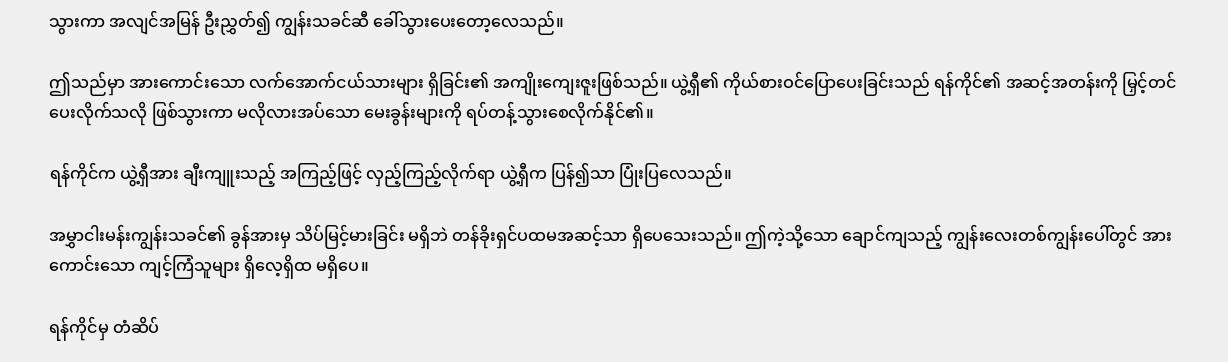သွားကာ အလျင်အမြန် ဦးညွှတ်၍ ကျွန်းသခင်ဆီ ခေါ်သွားပေးတော့လေသည်။

ဤသည်မှာ အားကောင်းသော လက်အောက်ငယ်သားများ ရှိခြင်း၏ အကျိုးကျေးဇူးဖြစ်သည်။ ယွဲ့ရှီ၏ ကိုယ်စားဝင်ပြောပေးခြင်းသည် ရန်ကိုင်၏ အဆင့်အတန်းကို မြှင့်တင်ပေးလိုက်သလို ဖြစ်သွားကာ မလိုလားအပ်သော မေးခွန်းများကို ရပ်တန့်သွားစေလိုက်နိုင်၏။

ရန်ကိုင်က ယွဲ့ရှီအား ချီးကျူးသည့် အကြည့်ဖြင့် လှည့်ကြည့်လိုက်ရာ ယွဲ့ရှီက ပြန်၍သာ ပြုံးပြလေသည်။

အမွှာငါးမန်းကျွန်းသခင်၏ ခွန်အားမှ သိပ်မြင့်မားခြင်း မရှိဘဲ တန်ခိုးရှင်ပထမအဆင့်သာ ရှိပေသေးသည်။ ဤကဲ့သို့သော ချောင်ကျသည့် ကျွန်းလေးတစ်ကျွန်းပေါ်တွင် အားကောင်းသော ကျင့်ကြံသူများ ရှိလေ့ရှိထ မရှိပေ။

ရန်ကိုင်မှ တံဆိပ်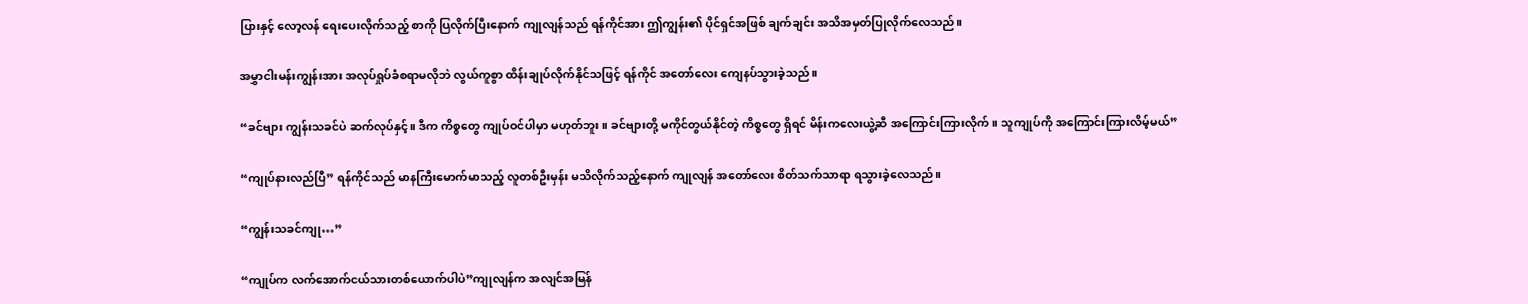ပြားနှင့် လော့လန် ရေးပေးလိုက်သည့် စာကို ပြလိုက်ပြီးနောက် ကျုလျန်သည် ရန်ကိုင်အား ဤကျွန်း၏ ပိုင်ရှင်အဖြစ် ချက်ချင်း အသိအမှတ်ပြုလိုက်လေသည်။

အမွှာငါးမန်းကျွန်းအား အလုပ်ရှုပ်ခံစရာမလိုဘဲ လွယ်ကူစွာ ထိန်းချုပ်လိုက်နိုင်သဖြင့် ရန်ကိုင် အတော်လေး ကျေနပ်သွားခဲ့သည်။

“ခင်ဗျား ကျွန်းသခင်ပဲ ဆက်လုပ်နှင့်။ ဒီက ကိစ္စတွေ ကျုပ်ဝင်ပါမှာ မဟုတ်ဘူး။ ခင်ဗျားတို့ မကိုင်တွယ်နိုင်တဲ့ ကိစ္စတွေ ရှိရင် မိန်းကလေးယွဲ့ဆီ အကြောင်းကြားလိုက်။ သူကျုပ်ကို အကြောင်းကြားလိမ့်မယ်”

“ကျုပ်နားလည်ပြီ” ရန်ကိုင်သည် မာနကြီးမောက်မာသည့် လူတစ်ဦးမှန်း မသိလိုက်သည့်နောက် ကျုလျန် အတော်လေး စိတ်သက်သာရာ ရသွားခဲ့လေသည်။

“ကျွန်းသခင်ကျု…”

“ကျုပ်က လက်အောက်ငယ်သားတစ်ယောက်ပါပဲ”ကျုလျန်က အလျင်အမြန်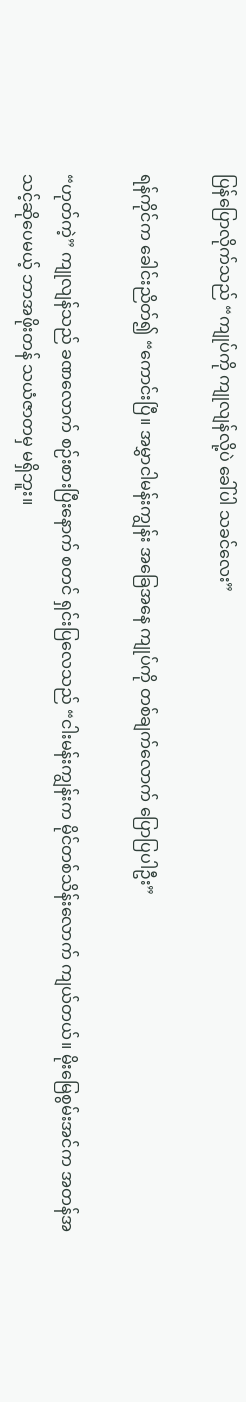ပြန်ပြောလိုက်သည် “ကျုပ်ကို ကျုလျန်လို့ပဲ ခေါ်ပါ သခင်လေး”

ရန်ကိုင်က ခေါင်းညိတ်၍ “ကောင်းပြီ။ အမွှာငါမန်းကျွန်း အခြေအနေ ကျုပ်ကို တစ်ချက်လောက် ပြောပြပါဦး”

“ဟုတ်ကဲ့” ကျုလျန်သည် ခဏလောက် စဉ်းစားပြီးနောက် စတင် ရှင်းပြလေသည် “ငါးမန်းကျွန်းက မိုင်တစ်သိန်းလောက် ကျယ်တယ်။ မိုးမြေစွမ်းအင်က အတန်အသင့်ဆိုပေမယ့် ဘာအဖိုးတန် သယံဇာတမှ မရှိဘူး။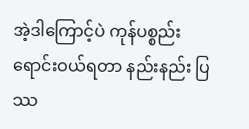အဲ့ဒါကြောင့်ပဲ ကုန်ပစ္စည်း ရောင်းဝယ်ရတာ နည်းနည်း ပြဿ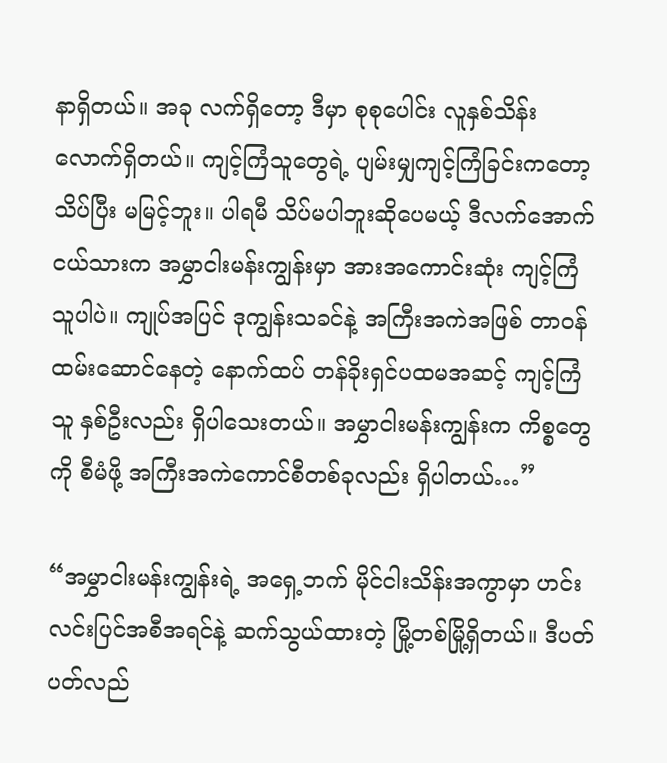နာရှိတယ်။ အခု လက်ရှိတော့ ဒီမှာ စုစုပေါင်း လူနှစ်သိန်းလောက်ရှိတယ်။ ကျင့်ကြံသူတွေရဲ့ ပျမ်းမျှကျင့်ကြံခြင်းကတော့ သိပ်ပြီး မမြင့်ဘူး။ ပါရမီ သိပ်မပါဘူးဆိုပေမယ့် ဒီလက်အောက်ငယ်သားက အမွှာငါးမန်းကျွန်းမှာ အားအကောင်းဆုံး ကျင့်ကြံသူပါပဲ။ ကျုပ်အပြင် ဒုကျွန်းသခင်နဲ့ အကြီးအကဲအဖြစ် တာဝန် ထမ်းဆောင်နေတဲ့ နောက်ထပ် တန်ခိုးရှင်ပထမအဆင့် ကျင့်ကြံသူ နှစ်ဦးလည်း ရှိပါသေးတယ်။ အမွှာငါးမန်းကျွန်းက ကိစ္စတွေကို စီမံဖို့ အကြီးအကဲကောင်စီတစ်ခုလည်း ရှိပါတယ်…”

“အမွှာငါးမန်းကျွန်းရဲ့ အရှေ့ဘက် မိုင်ငါးသိန်းအကွာမှာ ဟင်းလင်းပြင်အစီအရင်နဲ့ ဆက်သွယ်ထားတဲ့ မြို့တစ်မြို့ရှိတယ်။ ဒီပတ်ပတ်လည်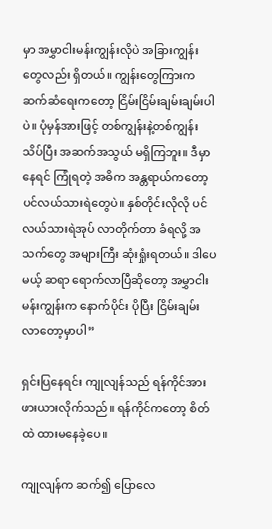မှာ အမွှာငါးမန်းကျွန်းလိုပဲ အခြားကျွန်းတွေလည်း ရှိတယ်။ ကျွန်းတွေကြားက ဆက်ဆံရေးကတော့ ငြိမ်းငြိမ်းချမ်းချမ်းပါပဲ။ ပုံမှန်အားဖြင့် တစ်ကျွန်းနဲ့တစ်ကျွန်း သိပ်ပြီး အဆက်အသွယ် မရှိကြဘူး။ ဒီမှာနေရင် ကြုံရတဲ့ အဓိက အန္တရာယ်ကတော့ ပင်လယ်သားရဲတွေပဲ။ နှစ်တိုင်းလိုလို ပင်လယ်သားရဲအုပ် လာတိုက်တာ ခံရလို့ အသက်တွေ အများကြီး ဆုံးရှုံးရတယ်။ ဒါပေမယ့် ဆရာ ရောက်လာပြီဆိုတော့ အမွှာငါးမန်းကျွန်းက နောက်ပိုင်း ပိုပြီး ငြိမ်းချမ်းလာတော့မှာပါ”

ရှင်းပြနေရင်း ကျုလျန်သည် ရန်ကိုင်အား ဖားယားလိုက်သည်။ ရန်ကိုင်ကတော့ စိတ်ထဲ ထားမနေခဲ့ပေ။

ကျုလျန်က ဆက်၍ ပြောလေ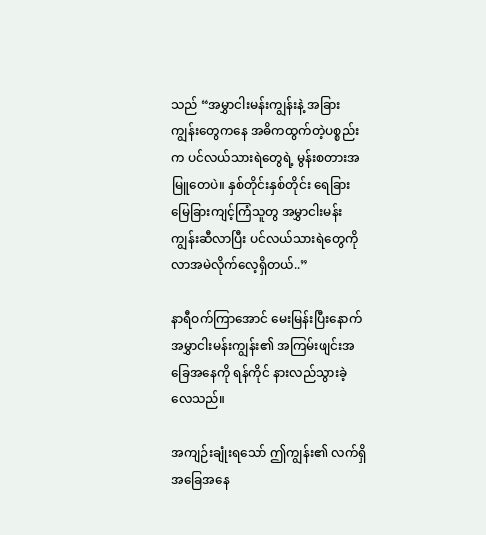သည် “အမွှာငါးမန်းကျွန်းနဲ့ အခြားကျွန်းတွေကနေ အဓိကထွက်တဲ့ပစ္စည်းက ပင်လယ်သားရဲတွေရဲ့ မွန်းစတားအမြူတေပဲ။ နှစ်တိုင်းနှစ်တိုင်း ရေခြားမြေခြားကျင့်ကြံသူတွ အမွှာငါးမန်းကျွန်းဆီလာပြီး ပင်လယ်သားရဲတွေကို လာအမဲလိုက်လေ့ရှိတယ်..”

နာရီဝက်ကြာအောင် မေးမြန်းပြီးနောက် အမွှာငါးမန်းကျွန်း၏ အကြမ်းဖျင်းအခြေအနေကို ရန်ကိုင် နားလည်သွားခဲ့လေသည်။

အကျဉ်းချုံးရသော် ဤကျွန်း၏ လက်ရှိ အခြေအနေ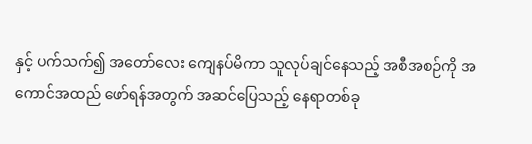နှင့် ပက်သက်၍ အတော်လေး ကျေနပ်မိကာ သူလုပ်ချင်နေသည့် အစီအစဉ်ကို အကောင်အထည် ဖော်ရန်အတွက် အဆင်ပြေသည့် နေရာတစ်ခု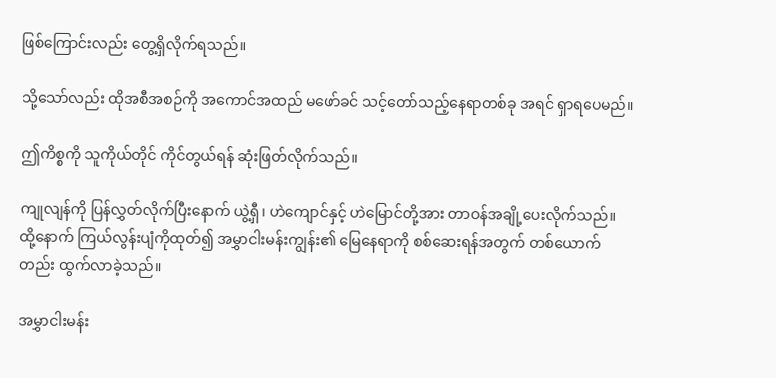ဖြစ်ကြောင်းလည်း တွေ့ရှိလိုက်ရသည်။

သို့သော်လည်း ထိုအစီအစဉ်ကို အကောင်အထည် မဖော်ခင် သင့်တော်သည့်နေရာတစ်ခု အရင် ရှာရပေမည်။

ဤကိစ္စကို သူကိုယ်တိုင် ကိုင်တွယ်ရန် ဆုံးဖြတ်လိုက်သည်။

ကျုလျန်ကို ပြန်လွှတ်လိုက်ပြီးနောက် ယွဲ့ရှီ၊ ဟဲကျောင်နှင့် ဟဲမြောင်တို့အား တာဝန်အချို့ပေးလိုက်သည်။ ထို့နောက် ကြယ်လွန်းပျံကိုထုတ်၍ အမွှာငါးမန်းကျွန်း၏ မြေနေရာကို စစ်ဆေးရန်အတွက် တစ်ယောက်တည်း ထွက်လာခဲ့သည်။

အမွှာငါးမန်း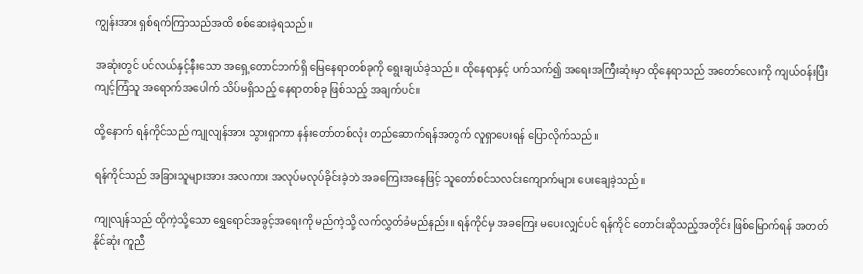ကျွန်းအား ရှစ်ရက်ကြာသည်အထိ စစ်ဆေးခဲ့ရသည်။

အဆုံးတွင် ပင်လယ်နှင့်နီးသော အရှေ့တောင်ဘက်ရှိ မြေနေရာတစ်ခုကို ရွေးချယ်ခဲ့သည်။ ထိုနေရာနှင့် ပက်သက်၍ အရေးအကြီးဆုံးမှာ ထိုနေရာသည် အတော်လေးကို ကျယ်ဝန်းပြီး ကျင့်ကြံသူ အရောက်အပေါက် သိပ်မရှိသည့် နေရာတစ်ခု ဖြစ်သည့် အချက်ပင်။

ထို့နောက် ရန်ကိုင်သည် ကျုလျန်အား သွားရှာကာ နန်းတော်တစ်လုံး တည်ဆောက်ရန်အတွက် လူရှာပေးရန် ပြောလိုက်သည်။

ရန်ကိုင်သည် အခြားသူများအား အလကား အလုပ်မလုပ်ခိုင်းခဲ့ဘဲ အခကြေးအနေဖြင့် သူတော်စင်သလင်းကျောက်များ ပေးချေခဲ့သည်။

ကျုလျန်သည် ထိုကဲ့သို့သော ရွှေရောင်အခွင့်အရေးကို မည်ကဲ့သို့ လက်လွှတ်ခံမည်နည်း။ ရန်ကိုင်မှ အခကြေး မပေးလျှင်ပင် ရန်ကိုင် တောင်းဆိုသည့်အတိုင်း ဖြစ်မြောက်ရန် အတတ်နိုင်ဆုံး ကူညီ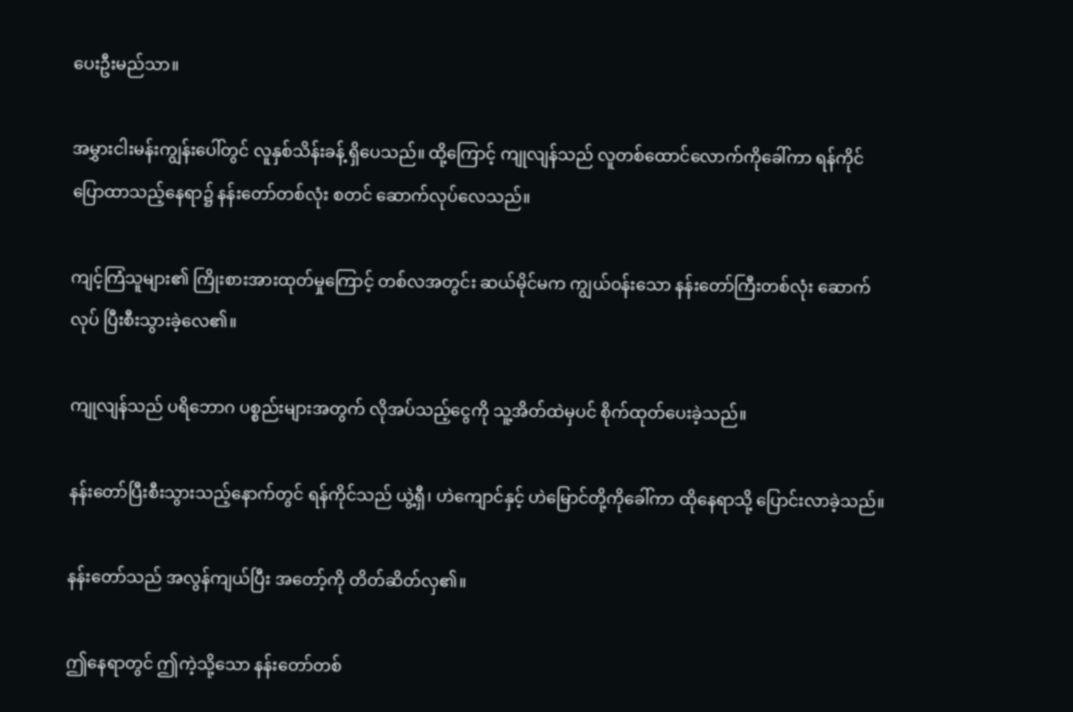ပေးဦးမည်သာ။

အမွှားငါးမန်းကျွန်းပေါ်တွင် လူနှစ်သိန်းခန့် ရှိပေသည်။ ထို့ကြောင့် ကျုလျန်သည် လူတစ်ထောင်လောက်ကိုခေါ်ကာ ရန်ကိုင် ပြောထာသည့်နေရာ၌ နန်းတော်တစ်လုံး စတင် ဆောက်လုပ်လေသည်။

ကျင့်ကြံသူများ၏ ကြိုးစားအားထုတ်မှုကြောင့် တစ်လအတွင်း ဆယ်မိုင်မက ကျွယ်ဝန်းသော နန်းတော်ကြီးတစ်လုံး ဆောက်လုပ် ပြီးစီးသွားခဲ့လေ၏။

ကျုလျန်သည် ပရိဘောဂ ပစ္စည်းများအတွက် လိုအပ်သည့်ငွေကို သူ့အိတ်ထဲမှပင် စိုက်ထုတ်ပေးခဲ့သည်။

နန်းတော်ပြီးစီးသွားသည့်နောက်တွင် ရန်ကိုင်သည် ယွဲ့ရှီ၊ ဟဲကျောင်နှင့် ဟဲမြောင်တို့ကိုခေါ်ကာ ထိုနေရာသို့‌ ပြောင်းလာခဲ့သည်။

နန်းတော်သည် အလွန်ကျယ်ပြီး အတော့်ကို တိတ်ဆိတ်လှ၏။

ဤနေရာတွင် ဤကဲ့သို့သော နန်းတော်တစ်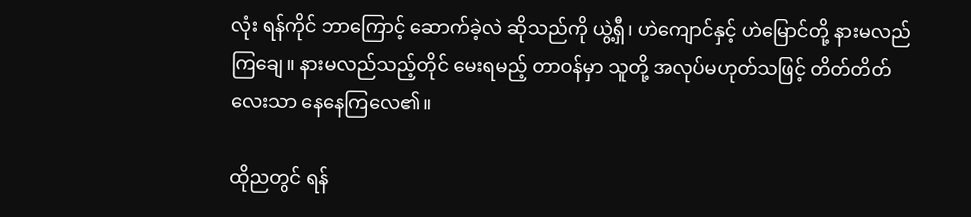လုံး ရန်ကိုင် ဘာကြောင့် ဆောက်ခဲ့လဲ ဆိုသည်ကို ယွဲ့ရှီ၊ ဟဲကျောင်နှင့် ဟဲမြောင်တို့ နားမလည်ကြချေ။ နားမလည်သည့်တိုင် မေးရမည့် တာဝန်မှာ သူတို့ အလုပ်မဟုတ်သဖြင့် တိတ်တိတ်လေးသာ နေနေကြလေ၏။

ထိုညတွင် ရန်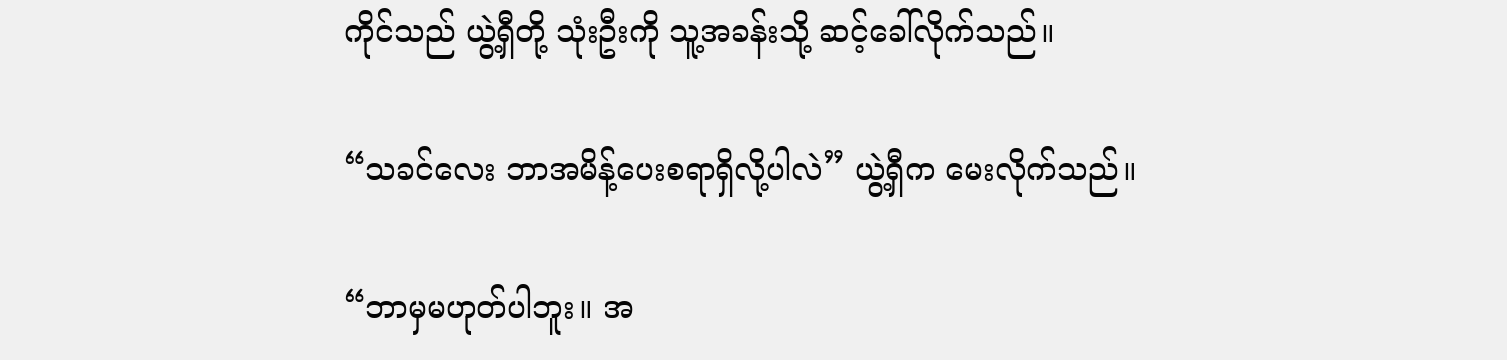ကိုင်သည် ယွဲ့ရှီတို့ သုံးဦးကို သူ့အခန်းသို့ ဆင့်ခေါ်လိုက်သည်။

“သခင်လေး ဘာအမိန့်ပေးစရာရှိလို့ပါလဲ” ယွဲ့ရှီက မေးလိုက်သည်။

“ဘာမှမဟုတ်ပါဘူး။ အ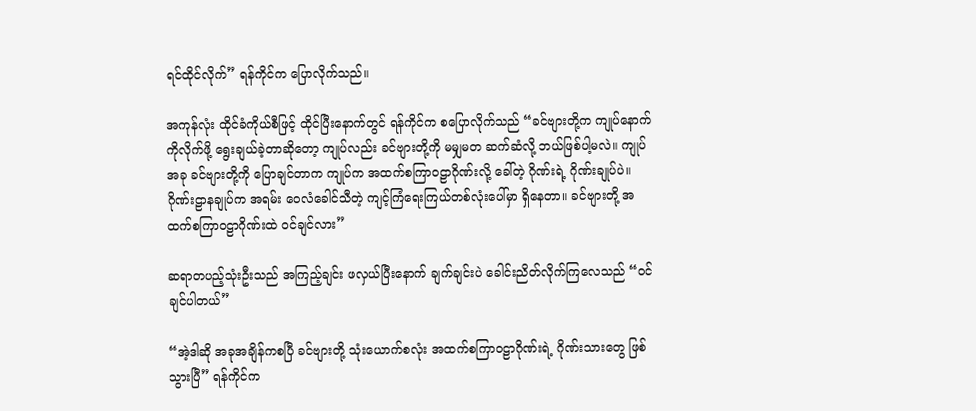ရင်ထိုင်လိုက်” ရန်ကိုင်က ပြောလိုက်သည်။

အကုန်လုံး ထိုင်ခံကိုယ်စီဖြင့် ထိုင်ပြီးနောက်တွင် ရန်ကိုင်က စပြောလိုက်သည် “ခင်ဗျားတို့က ကျုပ်နောက်ကိုလိုက်ဖို့ ရွေးချယ်ခဲ့တာဆိုတော့ ကျုပ်လည်း ခင်ဗျားတို့ကို မမျှမတ ဆက်ဆံလို့ ဘယ်ဖြစ်ပါ့မလဲ။ ကျုပ် အခု ခင်ဗျားတို့ကို ပြောချင်တာက ကျုပ်က အထက်စကြာဝဠာဂိုဏ်းလို့ ခေါ်တဲ့ ဂိုဏ်းရဲ့ ဂိုဏ်းချုပ်ပဲ။ ဂိုဏ်းဠာနချုပ်က အရမ်း ဝေလံခေါင်သီတဲ့ ကျင့်ကြံရေးကြယ်တစ်လုံးပေါ်မှာ ရှိနေတာ။ ခင်ဗျားတို့ အထက်စကြာဝဠာဂိုဏ်းထဲ ဝင်ချင်လား”

ဆရာတပည့်သုံးဦးသည် အကြည့်ချင်း ဖလှယ်ပြီးနောက် ချက်ချင်းပဲ ခေါင်းညိတ်လိုက်ကြလေသည် “ဝင်ချင်ပါတယ်”

“အဲ့ဒါဆို အခုအချိန်ကစပြီ ခင်ဗျားတို့ သုံးယောက်စလုံး အထက်စကြာဝဠာဂိုဏ်းရဲ့ ဂိုဏ်းသားတွေ ဖြစ်သွားပြီ” ရန်ကိုင်က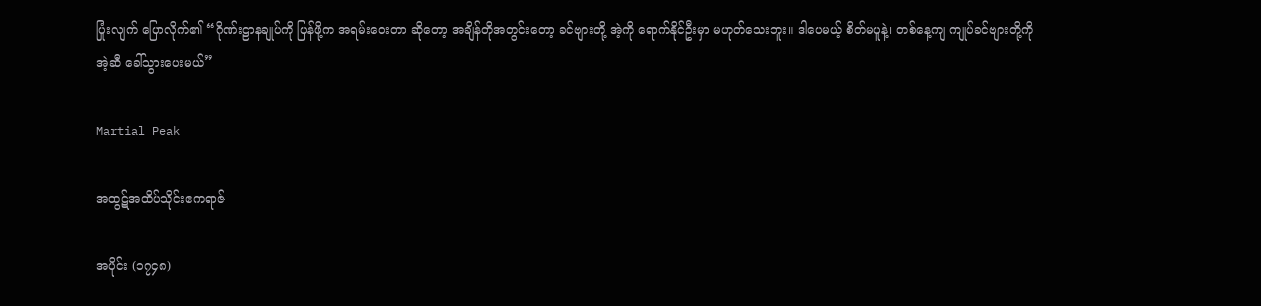ပြုံးလျက် ပြောလိုက်၏ “ဂိုဏ်းဠာနချုပ်ကို ပြန်ဖို့က အရမ်းဝေးတာ ဆိုတော့ အချိန်တိုအတွင်းတော့ ခင်ဗျားတို့ အဲ့ကို ရောက်နိုင်ဦးမှာ မဟုတ်သေးဘူး။ ဒါပေမယ့် စိတ်မပူနဲ့၊ တစ်နေ့ကျ ကျုပ်ခင်ဗျားတို့ကို အဲ့ဆီ ခေါ်သွားပေးမယ်”

Martial Peak

အထွဋ်အထိပ်သိုင်းဧကရာဇ်

အပိုင်း (၁၇၄၈)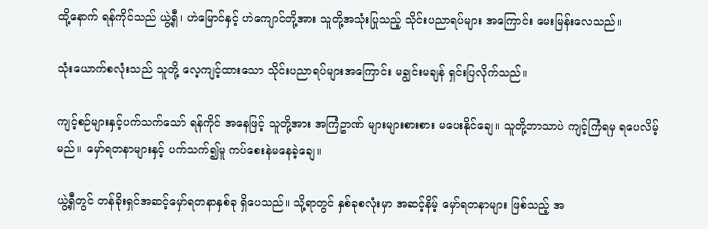ထို့နောက် ရန်ကိုင်သည် ယွဲ့ရှီ၊ ဟဲမြောင်နှင့် ဟဲကျောင်တို့အား သူတို့အသုံးပြုသည့် သိုင်းပညာရပ်များ အကြောင်း မေးမြန်းလေသည်။

သုံးယောက်စလုံးသည် သူတို့ လေ့ကျင့်ထားသော သိုင်းပညာရပ်များအကြောင်း မချွင်းမချန် ရှင်းပြလိုက်သည်။

ကျင့်စဉ်များနှင့်ပက်သက်သော် ရန်ကိုင် အနေဖြင့် သူတို့အား အကြံဥာဏ် များများစားစား မပေးနိုင်ချေ။ သူတို့ဘာသာပဲ ကျင့်ကြံရမှ ရပေလိမ့်မည်။ မှော်ရတနာများနှင့် ပက်သက်၍မူ ကပ်စေးနဲမနေခဲ့ချေ။

ယွဲ့ရှီတွင် တန်ခိုးရှင်အဆင့်မှော်ရတနာနှစ်ခု ရှိပေသည်။ သို့ရာတွင် နှစ်ခုစလုံးမှာ အဆင့်နိမ့် မှော်ရတနာများ ဖြစ်သည့် အ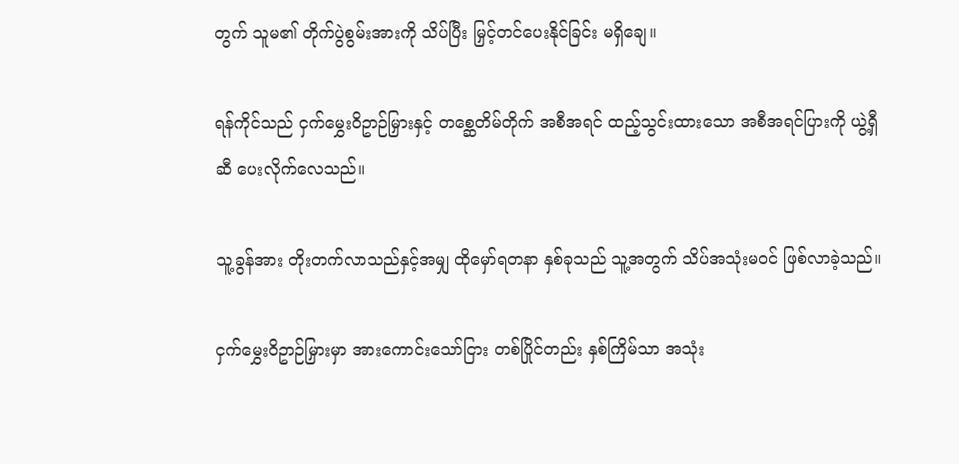တွက် သူမ၏ တိုက်ပွဲစွမ်းအားကို သိပ်ပြီး မြှင့်တင်ပေးနိုင်ခြင်း မရှိချေ။

ရန်ကိုင်သည် ငှက်မွှေးဝိဥာဉ်မြှားနှင့် တစ္ဆေတိမ်တိုက် အစီအရင် ထည့်သွင်းထားသော အစီအရင်ပြားကို ယွဲ့ရှီဆီ ပေးလိုက်လေသည်။

သူ့ခွန်အား တိုးတက်လာသည်နှင့်အမျှ ထိုမှော်ရတနာ နှစ်ခုသည် သူ့အတွက် သိပ်အသုံးမဝင် ဖြစ်လာခဲ့သည်။

ငှက်မွှေးဝိဥာဉ်မြှားမှာ အားကောင်းသော်ငြား တစ်ပြိုင်တည်း နှစ်ကြိမ်သာ အသုံး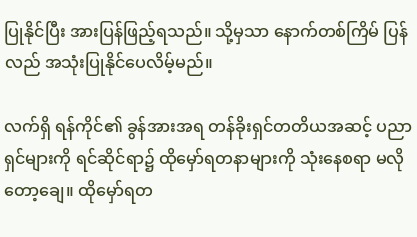ပြုနိုင်ပြီး အားပြန်ဖြည့်ရသည်။ သို့မှသာ နောက်တစ်ကြိမ် ပြန်လည် အသုံးပြုနိုင်ပေလိမ့်မည်။

လက်ရှိ ရန်ကိုင်၏ ခွန်အားအရ တန်ခိုးရှင်တတိယအဆင့် ပညာရှင်များကို ရင်ဆိုင်ရာ၌ ထိုမှော်ရတနာများကို သုံးနေစရာ မလိုတော့ချေ။ ထိုမှော်ရတ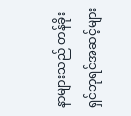နာများသည် တန်ခိုးရှင်ဘုရင်အဆင့်များ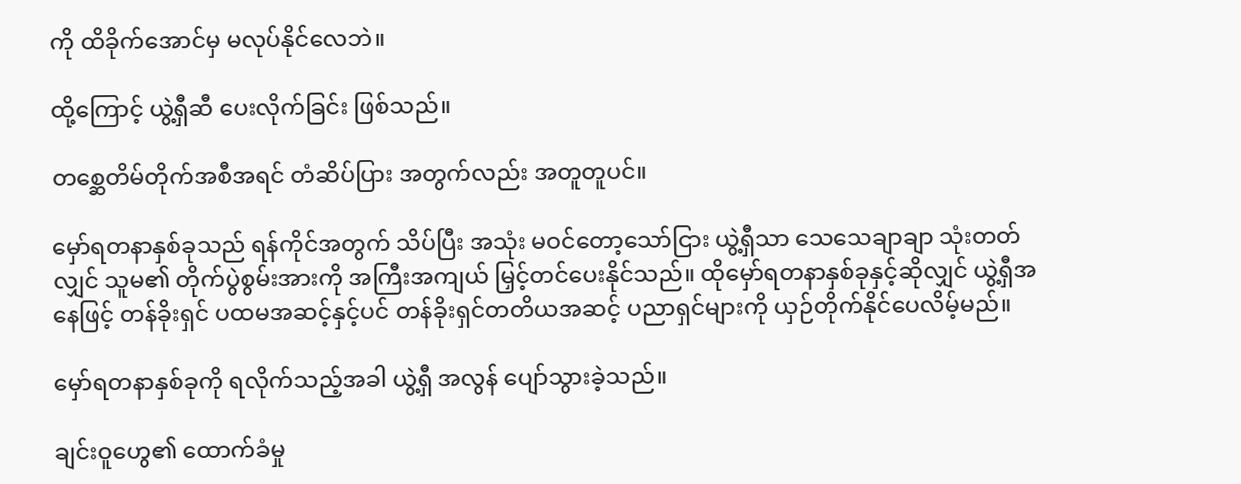ကို ထိခိုက်အောင်မှ မလုပ်နိုင်လေဘဲ။

ထို့ကြောင့် ယွဲ့ရှီဆီ ပေးလိုက်ခြင်း ဖြစ်သည်။

တစ္ဆေတိမ်တိုက်အစီအရင် တံဆိပ်ပြား အတွက်လည်း အတူတူပင်။

မှော်ရတနာနှစ်ခုသည် ရန်ကိုင်အတွက် သိပ်ပြီး အသုံး မဝင်တော့သော်ငြား ယွဲ့ရှီသာ သေသေချာချာ သုံးတတ်လျှင် သူမ၏ တိုက်ပွဲစွမ်းအားကို အကြီးအကျယ် မြှင့်တင်ပေးနိုင်သည်။ ထိုမှော်ရတနာနှစ်ခုနှင့်ဆိုလျှင် ယွဲ့ရှီအနေဖြင့် တန်ခိုးရှင် ပထမအဆင့်နှင့်ပင် တန်ခိုးရှင်တတိယအဆင့် ပညာရှင်များကို ယှဉ်တိုက်နိုင်ပေလိမ့်မည်။

မှော်ရတနာနှစ်ခုကို ရလိုက်သည့်အခါ ယွဲ့ရှီ အလွန် ပျော်သွားခဲ့သည်။

ချင်းဝူဟွေ၏ ထောက်ခံမှု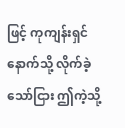ဖြင့် ကုကျန်းရှင်နောက်သို့ လိုက်ခဲ့သော်ငြား ဤကဲ့သို့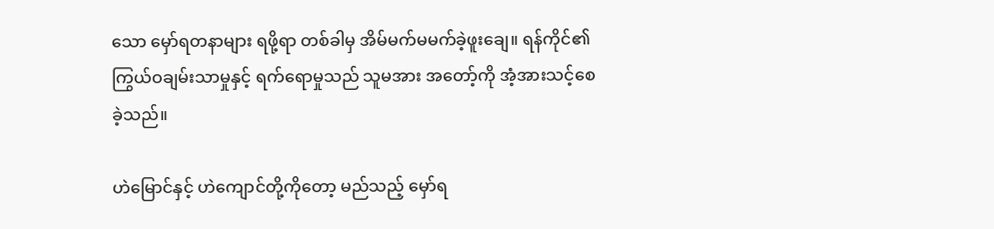သော မှော်ရတနာများ ရဖို့ရာ တစ်ခါမှ အိမ်မက်မမက်ခဲ့ဖူးချေ။ ရန်ကိုင်၏ ကြွယ်ဝချမ်းသာမှုနှင့် ရက်ရောမှုသည် သူမအား အတော့်ကို အံ့အားသင့်စေခဲ့သည်။

ဟဲမြောင်နှင့် ဟဲကျောင်တို့ကိုတော့ မည်သည့် မှော်ရ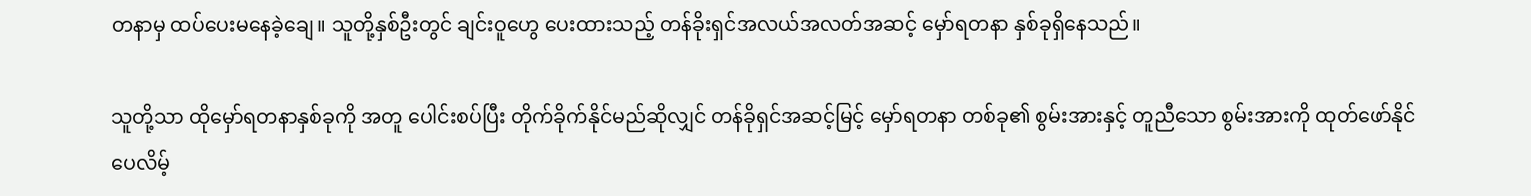တနာမှ ထပ်ပေးမနေခဲ့ချေ။ သူတို့နှစ်ဦးတွင် ချင်းဝူဟွေ ပေးထားသည့် တန်ခိုးရှင်အလယ်အလတ်အဆင့် မှော်ရတနာ နှစ်ခုရှိနေသည်။

သူတို့သာ ထိုမှော်ရတနာနှစ်ခုကို အတူ ပေါင်းစပ်ပြီး တိုက်ခိုက်နိုင်မည်ဆိုလျှင် တန်ခိုရှင်အဆင့်မြင့် မှော်ရတနာ တစ်ခု၏ စွမ်းအားနှင့် တူညီသော စွမ်းအားကို ထုတ်ဖော်နိုင်ပေလိမ့်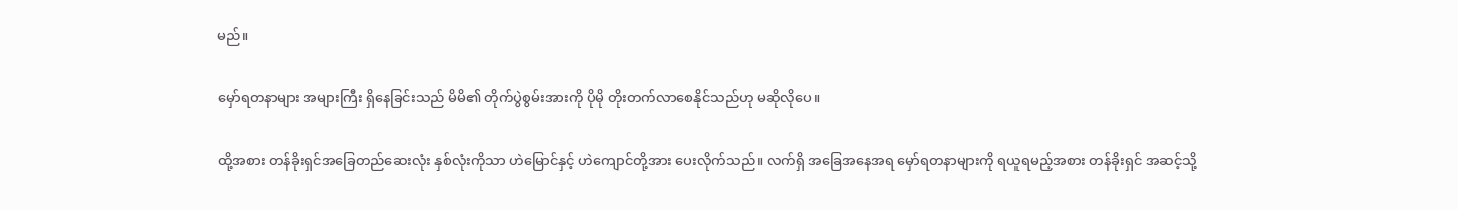မည်။

မှော်ရတနာများ အများကြီး ရှိနေခြင်းသည် မိမိ၏ တိုက်ပွဲစွမ်းအားကို ပိုမို တိုးတက်လာစေနိုင်သည်ဟု မဆိုလိုပေ။

ထို့အစား တန်ခိုးရှင်အခြေတည်ဆေးလုံး နှစ်လုံးကိုသာ ဟဲမြောင်နှင့် ဟဲကျောင်တို့အား ပေးလိုက်သည်။ လက်ရှိ အခြေအနေအရ မှော်ရတနာများကို ရယူရမည့်အစား တန်ခိုးရှင် အဆင့်သို့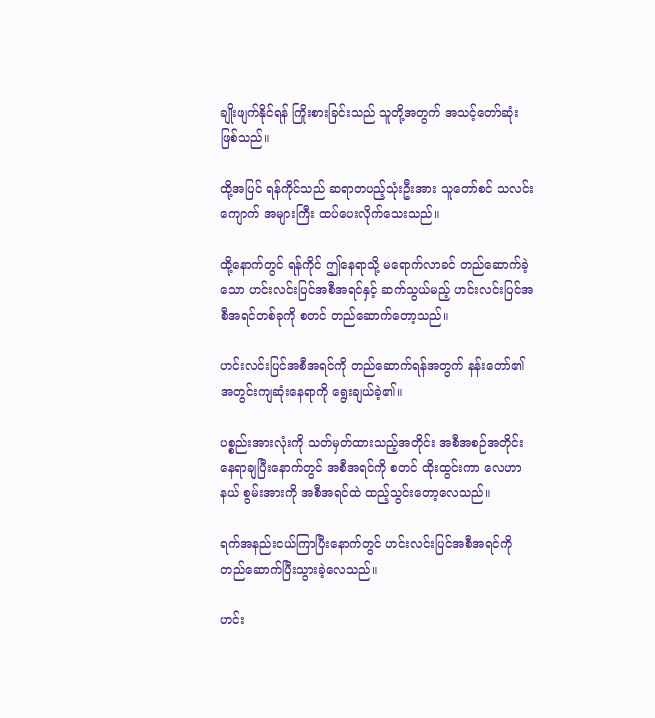ချိုးဖျက်နိုင်ရန် ကြိုးစားခြင်းသည် သူတို့အတွက် အသင့်တော်ဆုံး ဖြစ်သည်။

ထို့အပြင် ရန်ကိုင်သည် ဆရာတပည့်သုံးဦးအား သူတော်စင် သလင်းကျောက် အများကြီး ထပ်ပေးလိုက်သေးသည်။

ထို့နောက်တွင် ရန်ကိုင် ဤနေရာသို့ မရောက်လာခင် တည်ဆောက်ခဲ့သော ဟင်းလင်းပြင်အစီအရင်နှင့် ဆက်သွယ်မည့် ဟင်းလင်းပြင်အစီအရင်တစ်ခုကို စတင် တည်ဆောက်တော့သည်။

ဟင်းလင်းပြင်အစီအရင်ကို တည်ဆောက်ရန်အတွက် နန်းတော်၏ အတွင်းကျဆုံးနေရာကို ရွေးချယ်ခဲ့၏။

ပစ္စည်းအားလုံးကို သတ်မှတ်ထားသည့်အတိုင်း အစီအစဉ်အတိုင်း နေရာချပြီးနောက်တွင် အစီအရင်ကို စတင် ထိုးထွင်းကာ လေဟာနယ် စွမ်းအားကို အစီအရင်ထဲ ထည့်သွင်းတော့လေသည်။

ရက်အနည်းငယ်ကြာပြီးနောက်တွင် ဟင်းလင်းပြင်အစီအရင်ကို တည်ဆောက်ပြီးသွားခဲ့လေသည်။

ဟင်း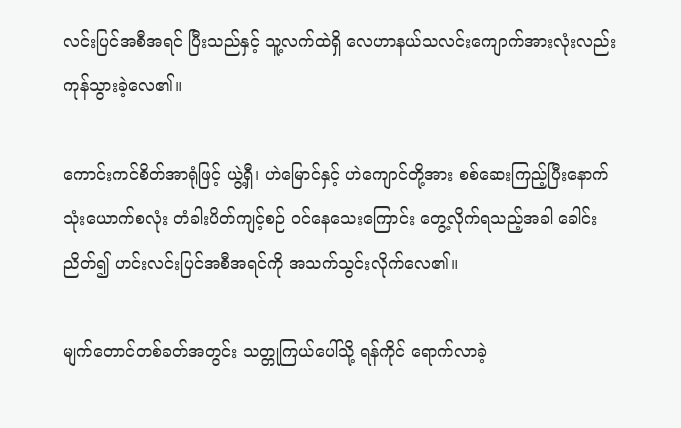လင်းပြင်အစီအရင် ပြီးသည်နှင့် သူ့လက်ထဲရှိ လေဟာနယ်သလင်းကျောက်အားလုံးလည်း ကုန်သွားခဲ့လေ၏။

ကောင်းကင်စိတ်အာရုံဖြင့် ယွဲ့ရှီ၊ ဟဲမြောင်နှင့် ဟဲကျောင်တို့အား စစ်ဆေးကြည့်ပြီးနောက် သုံးယောက်စလုံး တံခါးပိတ်ကျင့်စဉ် ဝင်နေသေးကြောင်း တွေ့လိုက်ရသည့်အခါ ခေါင်းညိတ်၍ ဟင်းလင်းပြင်အစီအရင်ကို အသက်သွင်းလိုက်လေ၏။

မျက်တောင်တစ်ခတ်အတွင်း သတ္တုကြယ်ပေါ်သို့ ရန်ကိုင် ရောက်လာခဲ့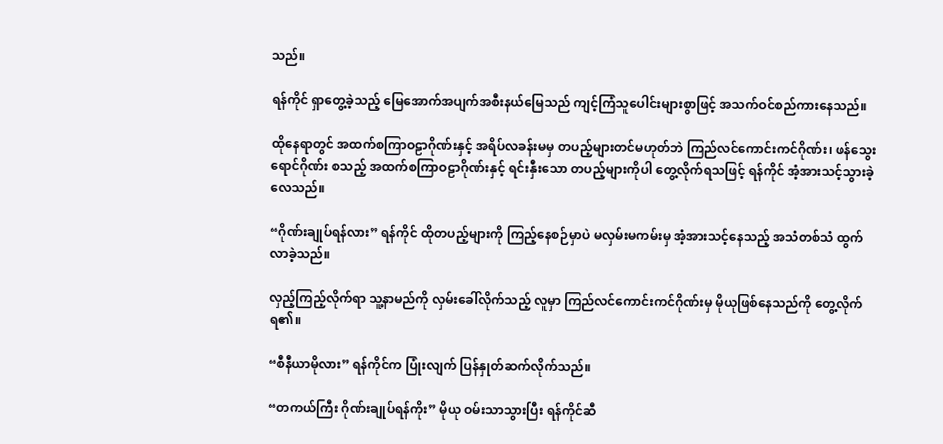သည်။

ရန်ကိုင် ရှာတွေ့ခဲ့သည့် မြေအောက်အပျက်အစီးနယ်မြေသည် ကျင့်ကြံသူပေါင်းများစွာဖြင့် အသက်ဝင်စည်ကားနေသည်။

ထိုနေရာတွင် အထက်စကြာဝဠာဂိုဏ်းနှင့် အရိပ်လခန်းမမှ တပည့်များတင်မဟုတ်ဘဲ ကြည်လင်ကောင်းကင်ဂိုဏ်း၊ ဖန်သွေးရောင်ဂိုဏ်း စသည့် အထက်စကြာဝဠာဂိုဏ်းနှင့် ရင်းနှီးသော တပည့်များကိုပါ တွေ့လိုက်ရသဖြင့် ရန်ကိုင် အံ့အားသင့်သွားခဲ့လေသည်။

“ဂိုဏ်းချုပ်ရန်လား” ရန်ကိုင် ထိုတပည့်များကို ကြည့်နေစဉ်မှာပဲ မလှမ်းမကမ်းမှ အံ့အားသင့်နေသည့် အသံတစ်သံ ထွက်လာခဲ့သည်။

လှည့်ကြည့်လိုက်ရာ သူ့နာမည်ကို လှမ်းခေါ်လိုက်သည့် လူမှာ ကြည်လင်ကောင်းကင်ဂိုဏ်းမှ မိုယုဖြစ်နေသည်ကို တွေ့လိုက်ရ၏။

“စီနီယာမိုလား” ရန်ကိုင်က ပြုံးလျက် ပြန်နှုတ်ဆက်လိုက်သည်။

“တကယ်ကြီး ဂိုဏ်းချုပ်ရန်ကိုး” မိုယု ဝမ်းသာသွားပြီး ရန်ကိုင်ဆီ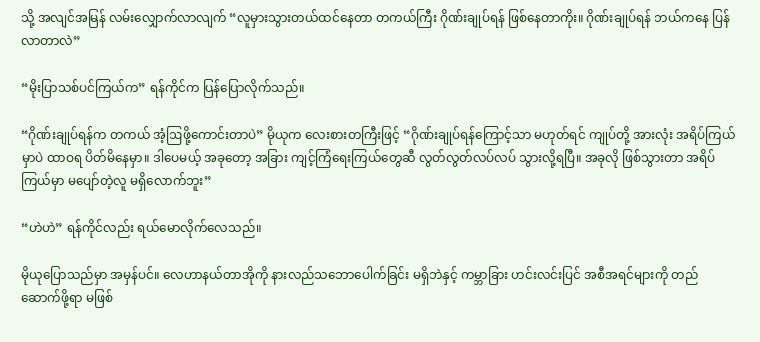သို့ အလျင်အမြန် လမ်းလျှောက်လာလျက် “လူမှားသွားတယ်ထင်နေတာ တကယ်ကြီး ဂိုဏ်းချုပ်ရန် ဖြစ်နေတာကိုး။ ဂိုဏ်းချုပ်ရန် ဘယ်ကနေ ပြန်လာတာလဲ”

“မိုးပြာသစ်ပင်ကြယ်က” ရန်ကိုင်က ပြန်ပြောလိုက်သည်။

“ဂိုဏ်းချုပ်ရန်က တကယ် အံ့ဩဖို့ကောင်းတာပဲ” မိုယုက လေးစားတကြီးဖြင့် “ဂိုဏ်းချုပ်ရန်ကြောင့်သာ မဟုတ်ရင် ကျုပ်တို့ အားလုံး အရိပ်ကြယ်မှာပဲ ထာဝရ ပိတ်မိနေမှာ။ ဒါပေမယ့် အခုတော့ အခြား ကျင့်ကြံရေးကြယ်တွေဆီ လွတ်လွတ်လပ်လပ် သွားလို့ရပြီ။ အခုလို ဖြစ်သွားတာ အရိပ်ကြယ်မှာ မပျော်တဲ့လူ မရှိလောက်ဘူး”

“ဟဲဟဲ” ရန်ကိုင်လည်း ရယ်မောလိုက်လေသည်။

မိုယုပြောသည်မှာ အမှန်ပင်။ လေဟာနယ်တာအိုကို နားလည်သဘောပေါက်ခြင်း မရှိဘဲနှင့် ကမ္ဘာခြား ဟင်းလင်းပြင် အစီအရင်များကို တည်ဆောက်ဖို့ရာ မဖြစ်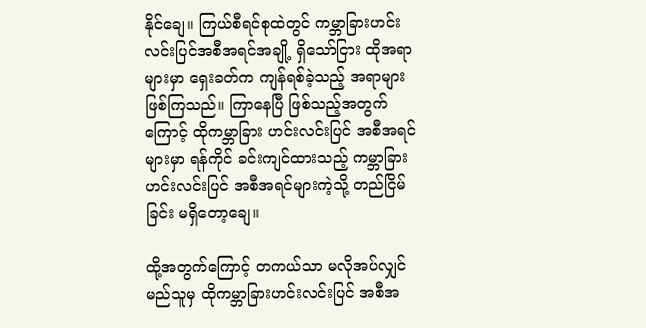နိုင်ချေ။ ကြယ်စီရင်စုထဲတွင် ကမ္ဘာခြားဟင်းလင်းပြင်အစီအရင်အချို့ ရှိသော်ငြား ထိုအရာများမှာ ရှေးခတ်က ကျန်ရစ်ခဲ့သည့် အရာများ ဖြစ်ကြသည်။ ကြာနေပြီ ဖြစ်သည့်အတွက်ကြောင့် ထိုကမ္ဘာခြား ဟင်းလင်းပြင် အစီအရင်များမှာ ရန်ကိုင် ခင်းကျင်ထားသည့် ကမ္ဘာခြားဟင်းလင်းပြင် အစီအရင်များကဲ့သို့ တည်ငြိမ်ခြင်း မရှိတော့ချေ။

ထို့အတွက်ကြောင့် တကယ်သာ မလိုအပ်လျှင် မည်သူမှ ထိုကမ္ဘာခြားဟင်းလင်းပြင် အစီအ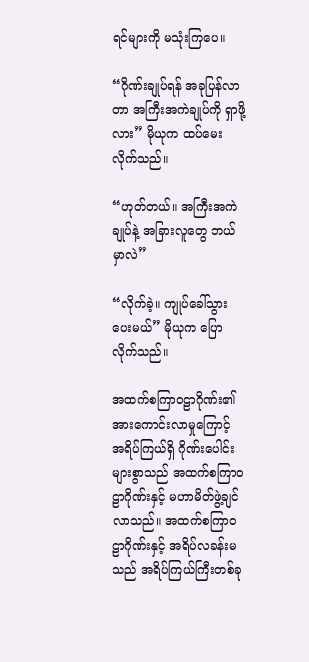ရင်များကို မသုံးကြပေ။

“ဂိုဏ်းချုပ်ရန် အခုပြန်လာတာ အကြီးအကဲချုပ်ကို ရှာဖို့လား” မိုယုက ထပ်မေးလိုက်သည်။

“ဟုတ်တယ်။ အကြီးအကဲချုပ်နဲ့ အခြားလူတွေ ဘယ်မှာလဲ”

“လိုက်ခဲ့။ ကျုပ်ခေါ်သွားပေးမယ်” မိုယုက ပြောလိုက်သည်။

အထက်စကြာဝဠာဂိုဏ်း၏ အားကောင်းလာမှုကြောင့် အရိပ်ကြယ်ရှိ ဂိုဏ်းပေါင်းများစွာသည် အထက်စကြာဝဠာဂိုဏ်းနှင့် မဟာမိတ်ဖွဲ့ချင်လာသည်။ အထက်စကြာဝဠာဂိုဏ်းနှင့် အရိပ်လခန်းမသည် အရိပ်ကြယ်ကြီးတစ်ခု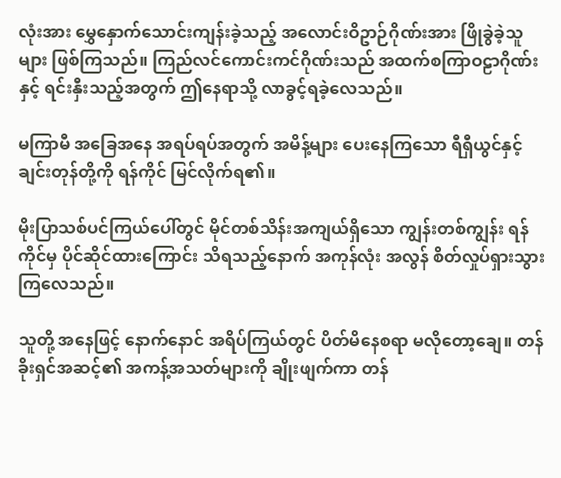လုံးအား မွှေနှောက်သောင်းကျန်းခဲ့သည့် အလောင်းဝိဥာဉ်ဂိုဏ်းအား ဖြိုခွဲခဲ့သူများ ဖြစ်ကြသည်။ ကြည်လင်ကောင်းကင်ဂိုဏ်းသည် အထက်စကြာဝဠာဂိုဏ်းနှင့် ရင်းနှီးသည့်အတွက် ဤနေရာသို့ လာခွင့်ရခဲ့လေသည်။

မကြာမီ အခြေအနေ အရပ်ရပ်အတွက် အမိန့်များ ပေးနေကြသော ရီရှီယွင်နှင့် ချင်းတုန်တို့ကို ရန်ကိုင် မြင်လိုက်ရ၏။

မိုးပြာသစ်ပင်ကြယ်ပေါ်တွင် မိုင်တစ်သိန်းအကျယ်ရှိသော ကျွန်းတစ်ကျွန်း ရန်ကိုင်မှ ပိုင်ဆိုင်ထားကြောင်း သိရသည့်နောက် အကုန်လုံး အလွန် စိတ်လှုပ်ရှားသွားကြလေသည်။

သူတို့ အနေဖြင့် နောက်နောင် အရိပ်ကြယ်တွင် ပိတ်မိနေစရာ မလိုတော့ချေ။ တန်ခိုးရှင်အဆင့်၏ အကန့်အသတ်များကို ချိုးဖျက်ကာ တန်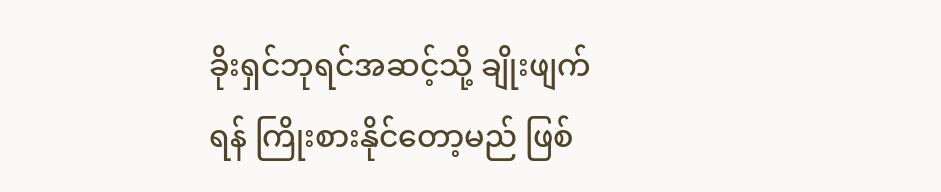ခိုးရှင်ဘုရင်အဆင့်သို့ ချိုးဖျက်ရန် ကြိုးစားနိုင်တော့မည် ဖြစ်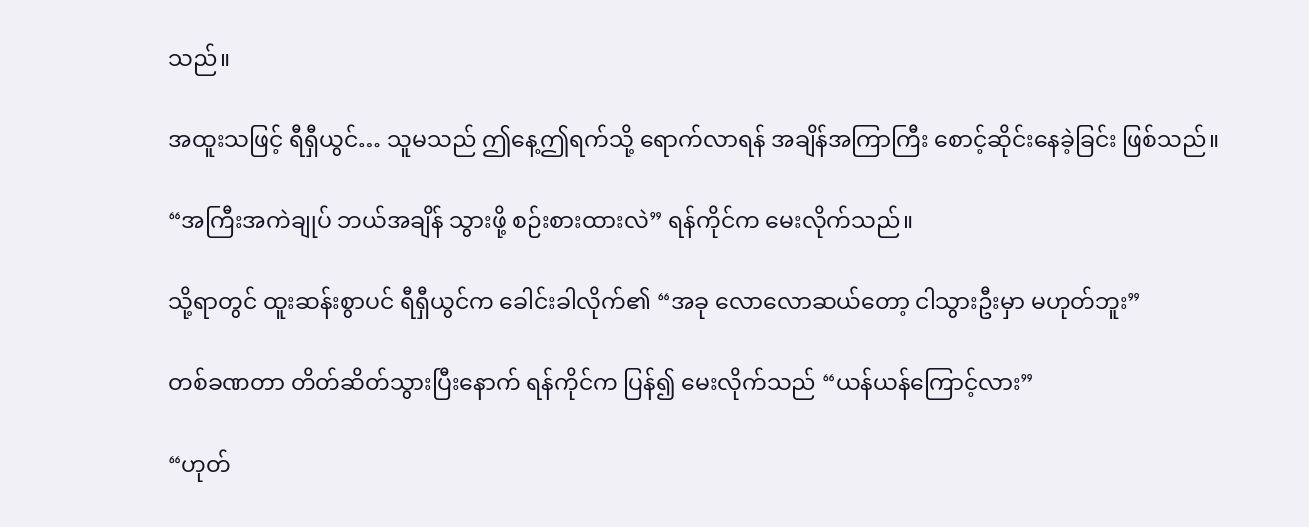သည်။

အထူးသဖြင့် ရီရှီယွင်… သူမသည် ဤနေ့ဤရက်သို့ ရောက်လာရန် အချိန်အကြာကြီး စောင့်ဆိုင်းနေခဲ့ခြင်း ဖြစ်သည်။

“အကြီးအကဲချုပ် ဘယ်အချိန် သွားဖို့ စဉ်းစားထားလဲ” ရန်ကိုင်က မေးလိုက်သည်။

သို့ရာတွင် ထူးဆန်းစွာပင် ရီရှီယွင်က ခေါင်းခါလိုက်၏ “အခု လောလောဆယ်တော့ ငါသွားဦးမှာ မဟုတ်ဘူး”

တစ်ခဏတာ တိတ်ဆိတ်သွားပြီးနောက် ရန်ကိုင်က ပြန်၍ မေးလိုက်သည် “ယန်ယန်ကြောင့်လား”

“ဟုတ်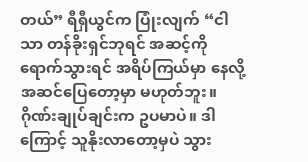တယ်” ရီရှီယွင်က ပြုံးလျက် “ငါသာ တန်ခိုးရှင်ဘုရင် အဆင့်ကို ရောက်သွားရင် အရိပ်ကြယ်မှာ နေလို့ အဆင်ပြေတော့မှာ မဟုတ်ဘူး။ ဂိုဏ်းချုပ်ချင်းက ဥပမာပဲ။ ဒါကြောင့် သူနိုးလာတော့မှပဲ သွား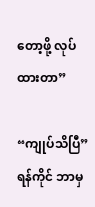တော့ဖို့ လုပ်ထားတာ”

“ကျုပ်သိပြီ” ရန်ကိုင် ဘာမှ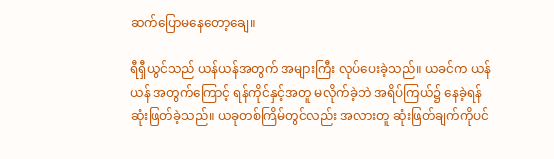ဆက်ပြောမနေတော့ချေ။

ရီရှီယွင်သည် ယန်ယန်အတွက် အများကြီး လုပ်ပေးခဲ့သည်။ ယခင်က ယန်ယန် အတွက်ကြောင့် ရန်ကိုင်နှင့်အတူ မလိုက်ခဲ့ဘဲ အရိပ်ကြယ်၌ နေခဲ့ရန် ဆုံးဖြတ်ခဲ့သည်။ ယခုတစ်ကြိမ်တွင်လည်း အလားတူ ဆုံးဖြတ်ချက်ကိုပင်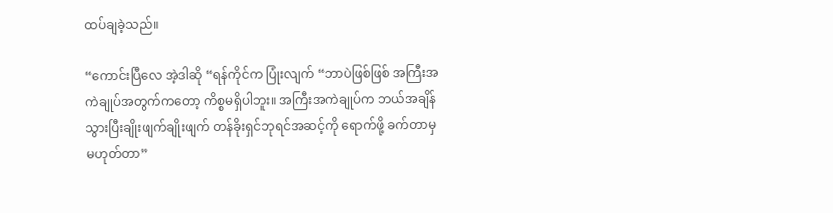ထပ်ချခဲ့သည်။

“ကောင်းပြီလေ အဲ့ဒါဆို “ရန်ကိုင်က ပြုံးလျက် “ဘာပဲဖြစ်ဖြစ် အကြီးအကဲချုပ်အတွက်ကတော့ ကိစ္စမရှိပါဘူး။ အကြီးအကဲချုပ်က ဘယ်အချိန် သွားပြီးချိုးဖျက်ချိုးဖျက် တန်ခိုးရှင်ဘုရင်အဆင့်ကို ရောက်ဖို့ ခက်တာမှ မဟုတ်တာ”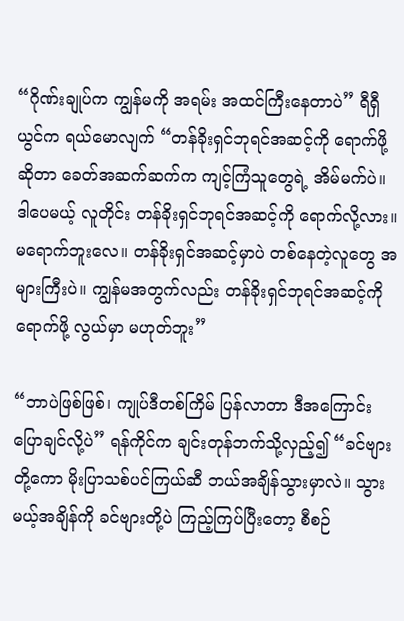“ဂိုဏ်းချုပ်က ကျွန်မကို အရမ်း အထင်ကြီးနေတာပဲ” ရီရှီယွင်က ရယ်မောလျက် “တန်ခိုးရှင်ဘုရင်အဆင့်ကို ရောက်ဖို့ ဆိုတာ ခေတ်အဆက်ဆက်က ကျင့်ကြံသူတွေရဲ့ အိမ်မက်ပဲ။ ဒါပေမယ့် လူတိုင်း တန်ခိုးရှင်ဘုရင်အဆင့်ကို ရောက်လို့လား။ မရောက်ဘူးလေ။ တန်ခိုးရှင်အဆင့်မှာပဲ တစ်နေတဲ့လူတွေ အများကြီးပဲ။ ကျွန်မအတွက်လည်း တန်ခိုးရှင်ဘုရင်အဆင့်ကို ရောက်ဖို့ လွယ်မှာ မဟုတ်ဘူး”

“ဘာပဲဖြစ်ဖြစ်၊ ကျုပ်ဒီတစ်ကြိမ် ပြန်လာတာ ဒီအကြောင်း ပြောချင်လို့ပဲ” ရန်ကိုင်က ချင်းတုန်ဘက်သို့လှည့်၍ “ခင်ဗျားတို့ကော မိုးပြာသစ်ပင်ကြယ်ဆီ ဘယ်အချိန်သွားမှာလဲ။ သွားမယ့်အချိန်ကို ခင်ဗျားတို့ပဲ ကြည့်ကြပ်ပြီးတော့ စီစဉ်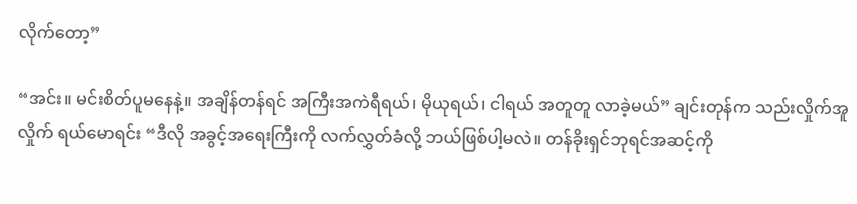လိုက်တော့”

“အင်း။ မင်းစိတ်ပူမနေနဲ့။ အချိန်တန်ရင် အကြီးအကဲရီရယ်၊ မိုယုရယ်၊ ငါရယ် အတူတူ လာခဲ့မယ်” ချင်းတုန်က သည်းလှိုက်အူလှိုက် ရယ်မောရင်း “ဒီလို အခွင့်အရေးကြီးကို လက်လွှတ်ခံလို့ ဘယ်ဖြစ်ပါ့မလဲ။ တန်ခိုးရှင်ဘုရင်အဆင့်ကို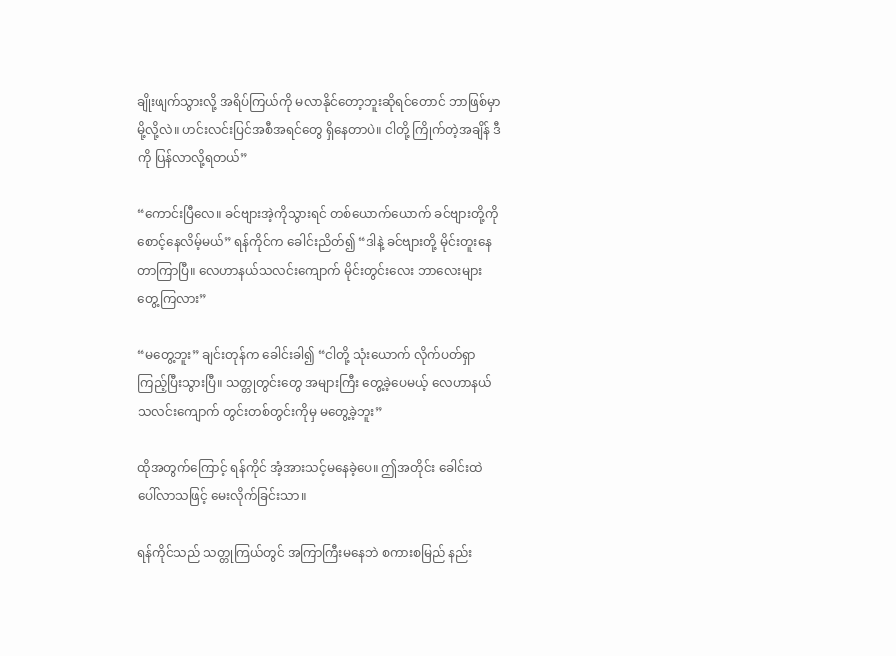ချိုးဖျက်သွားလို့ အရိပ်ကြယ်ကို မလာနိုင်တော့ဘူးဆိုရင်တောင် ဘာဖြစ်မှာမို့လို့လဲ။ ဟင်းလင်းပြင်အစီအရင်တွေ ရှိနေတာပဲ။ ငါတို့ ကြိုက်တဲ့အချိန် ဒီကို ပြန်လာလို့ရတယ်”

“ကောင်းပြီလေ။ ခင်ဗျားအဲ့ကိုသွားရင် တစ်ယောက်ယောက် ခင်ဗျားတို့ကို စောင့်နေလိမ့်မယ်” ရန်ကိုင်က ခေါင်းညိတ်၍ “ဒါနဲ့ ခင်ဗျားတို့ မိုင်းတူးနေတာကြာပြီ။ လေဟာနယ်သလင်းကျောက် မိုင်းတွင်းလေး ဘာလေးများ တွေ့ကြလား”

“မတွေ့ဘူး” ချင်းတုန်က ခေါင်းခါ၍ “ငါတို့ သုံးယောက် လိုက်ပတ်ရှာကြည့်ပြီးသွားပြီ။ သတ္တုတွင်းတွေ အများကြီး တွေ့ခဲ့ပေမယ့် လေဟာနယ်သလင်းကျောက် တွင်းတစ်တွင်းကိုမှ မတွေ့ခဲ့ဘူး”

ထိုအတွက်ကြောင့် ရန်ကိုင် အံ့အားသင့်မနေခဲ့ပေ။ ဤအတိုင်း ခေါင်းထဲ ပေါ်လာသဖြင့် မေးလိုက်ခြင်းသာ။

ရန်ကိုင်သည် သတ္တုကြယ်တွင် အကြာကြီးမနေဘဲ စကားစမြည် နည်း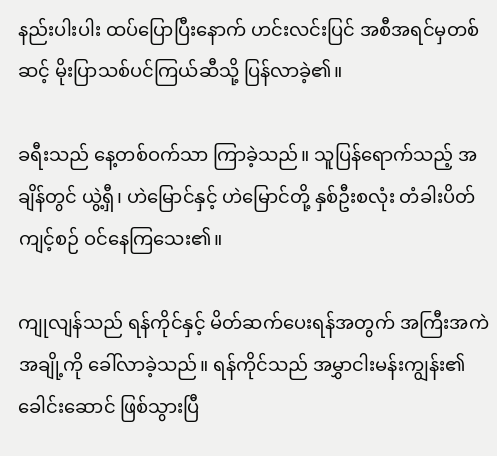နည်းပါးပါး ထပ်ပြောပြီးနောက် ဟင်းလင်းပြင် အစီအရင်မှတစ်ဆင့် မိုးပြာသစ်ပင်ကြယ်ဆီသို့ ပြန်လာခဲ့၏။

ခရီးသည် နေ့တစ်ဝက်သာ ကြာခဲ့သည်။ သူပြန်ရောက်သည့် အချိန်တွင် ယွဲ့ရှီ၊ ဟဲမြောင်နှင့် ဟဲမြောင်တို့ နှစ်ဦးစလုံး တံခါးပိတ်ကျင့်စဉ် ဝင်နေကြသေး၏။

ကျုလျန်သည် ရန်ကိုင်နှင့် မိတ်ဆက်ပေးရန်အတွက် အကြီးအကဲအချို့ကို ခေါ်လာခဲ့သည်။ ရန်ကိုင်သည် အမွှာငါးမန်းကျွန်း၏ ခေါင်းဆောင် ဖြစ်သွားပြီ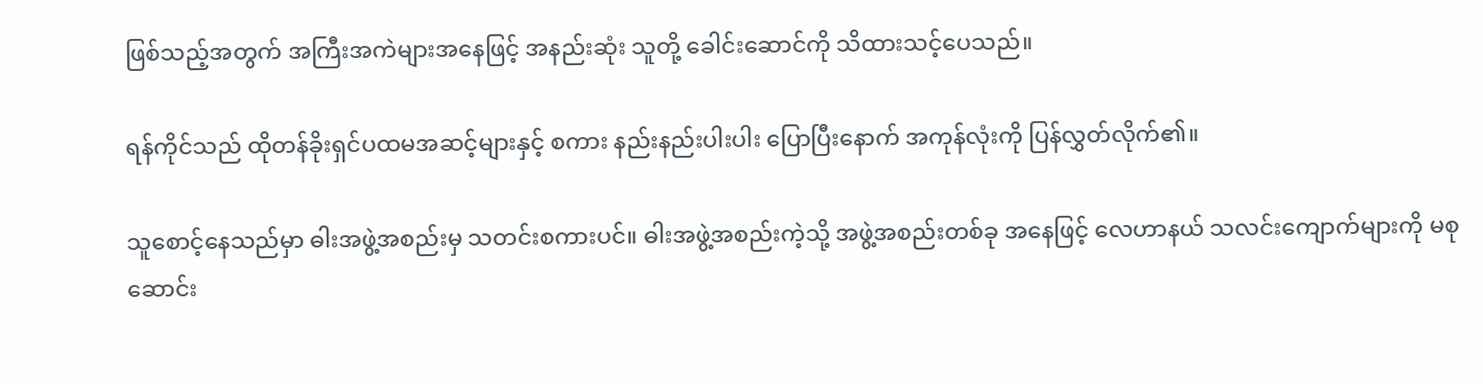ဖြစ်သည့်အတွက် အကြီးအကဲများအနေဖြင့် အနည်းဆုံး သူတို့ ခေါင်းဆောင်ကို သိထားသင့်ပေသည်။

ရန်ကိုင်သည် ထိုတန်ခိုးရှင်ပထမအဆင့်များနှင့် စကား နည်းနည်းပါးပါး ပြောပြီးနောက် အကုန်လုံးကို ပြန်လွှတ်လိုက်၏။

သူစောင့်နေသည်မှာ ဓါးအဖွဲ့အစည်းမှ သတင်းစကားပင်။ ဓါးအဖွဲ့အစည်းကဲ့သို့ အဖွဲ့အစည်းတစ်ခု အနေဖြင့် လေဟာနယ် သလင်းကျောက်များကို မစုဆောင်း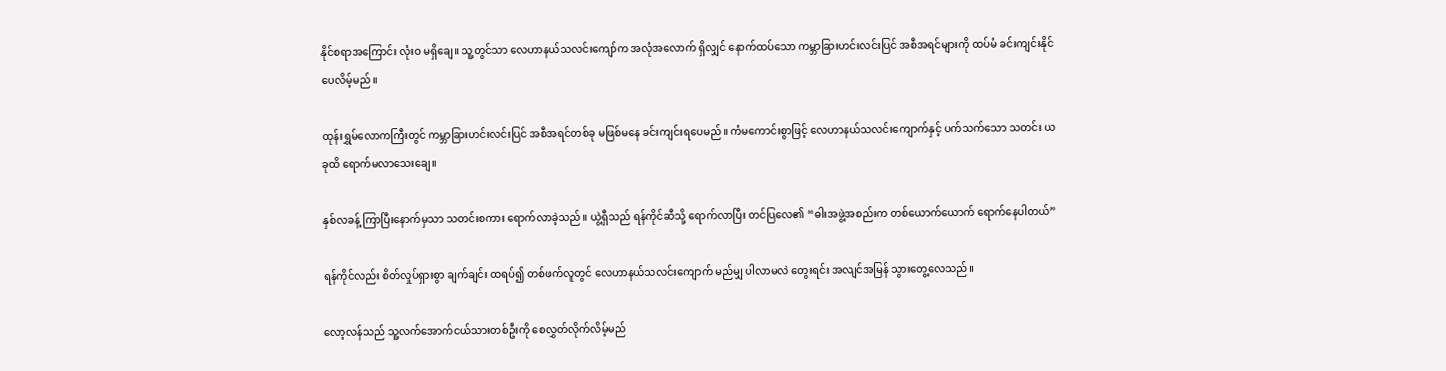နိုင်စရာအကြောင်း လုံးဝ မရှိချေ။ သူ့တွင်သာ လေဟာနယ်သလင်းကျော်က အလုံအလောက် ရှိလျှင် နောက်ထပ်သော ကမ္ဘာခြားဟင်းလင်းပြင် အစီအရင်များကို ထပ်မံ ခင်းကျင်းနိုင်ပေလိမ့်မည်။

ထုန်းရွှမ်လောကကြီးတွင် ကမ္ဘာခြားဟင်းလင်းပြင် အစီအရင်တစ်ခု မဖြစ်မနေ ခင်းကျင်းရပေမည်။ ကံမကောင်းစွာဖြင့် လေဟာနယ်သလင်းကျောက်နှင့် ပက်သက်သော သတင်း ယခုထိ ရောက်မလာသေးချေ။

နှစ်လခန့် ကြာပြီးနောက်မှသာ သတင်းစကား ရောက်လာခဲ့သည်။ ယွဲ့ရှီသည် ရန်ကိုင်ဆီသို့ ရောက်လာပြီး တင်ပြလေ၏ “ဓါးအဖွဲ့အစည်းက တစ်ယောက်ယောက် ရောက်နေပါတယ်”

ရန်ကိုင်လည်း စိတ်လှုပ်ရှားစွာ ချက်ချင်း ထရပ်၍ တစ်ဖက်လူတွင် လေဟာနယ်သလင်းကျောက် မည်မျှ ပါလာမလဲ တွေးရင်း အလျင်အမြန် သွားတွေ့လေသည်။

လော့လန်သည် သူ့လက်အောက်ငယ်သားတစ်ဦးကို စေလွှတ်လိုက်လိမ့်မည်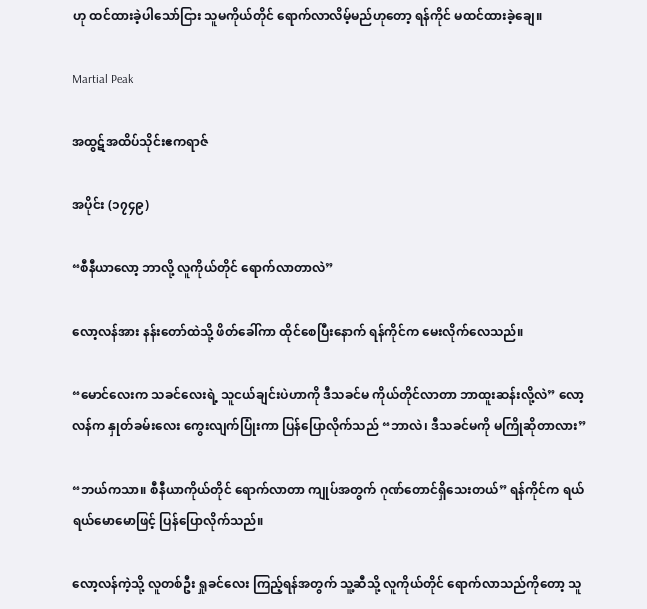ဟု ထင်ထားခဲ့ပါသော်ငြား သူမကိုယ်တိုင် ရောက်လာလိမ့်မည်ဟုတော့ ရန်ကိုင် မထင်ထားခဲ့ချေ။

Martial Peak

အထွဋ်အထိပ်သိုင်းဧကရာဇ်

အပိုင်း (၁၇၄၉)

“စီနီယာလော့ ဘာလို့ လူကိုယ်တိုင် ရောက်လာတာလဲ”

လော့လန်အား နန်းတော်ထဲသို့ ဖိတ်ခေါ်ကာ ထိုင်စေပြီးနောက် ရန်ကိုင်က မေးလိုက်လေသည်။

“မောင်လေးက သခင်လေးရဲ့ သူငယ်ချင်းပဲဟာကို ဒီသခင်မ ကိုယ်တိုင်လာတာ ဘာထူးဆန်းလို့လဲ” လော့လန်က နှုတ်ခမ်းလေး ကွေးလျက်ပြုံးကာ ပြန်ပြောလိုက်သည် “ဘာလဲ၊ ဒီသခင်မကို မကြိုဆိုတာလား”

“ဘယ်ကသာ။ စီနီယာကိုယ်တိုင် ရောက်လာတာ ကျုပ်အတွက် ဂုဏ်တောင်ရှိသေးတယ်” ရန်ကိုင်က ရယ်ရယ်မောမောဖြင့် ပြန်ပြောလိုက်သည်။

လော့လန်ကဲ့သို့ လူတစ်ဦး ရှုခင်လေး ကြည့်ရန်အတွက် သူ့ဆီသို့ လူကိုယ်တိုင် ရောက်လာသည်ကိုတော့ သူ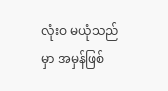လုံးဝ မယုံသည်မှာ အမှန်ဖြစ်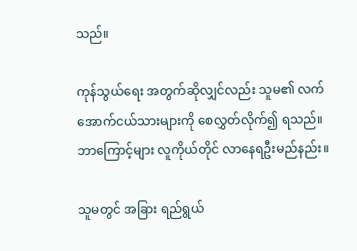သည်။

ကုန်သွယ်ရေး အတွက်ဆိုလျှင်လည်း သူမ၏ လက်အောက်ငယ်သားများကို စေလွှတ်လိုက်၍ ရသည်။ ဘာကြောင့်များ လူကိုယ်တိုင် လာနေရဦးမည်နည်း။

သူမတွင် အခြား ရည်ရွယ်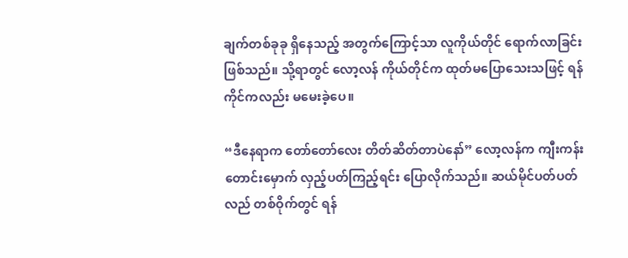ချက်တစ်ခုခု ရှိနေသည့် အတွက်ကြောင့်သာ လူကိုယ်တိုင် ရောက်လာခြင်း ဖြစ်သည်။ သို့ရာတွင် လော့လန် ကိုယ်တိုင်က ထုတ်မပြောသေးသဖြင့် ရန်ကိုင်ကလည်း မမေးခဲ့ပေ။

“ဒီနေရာက တော်တော်လေး တိတ်ဆိတ်တာပဲနော်” လော့လန်က ကျီးကန်းတောင်းမှောက် လှည့်ပတ်ကြည့်ရင်း ပြောလိုက်သည်။ ဆယ်မိုင်ပတ်ပတ်လည် တစ်ဝိုက်တွင် ရန်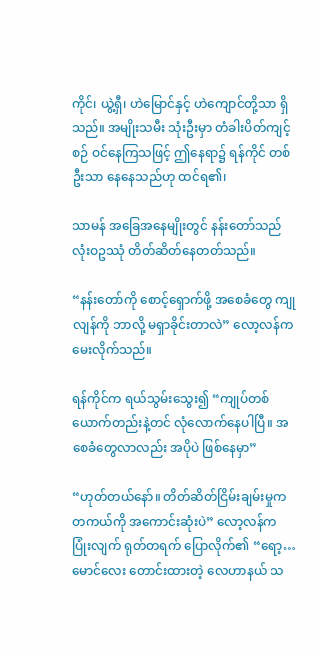ကိုင်၊ ယွဲ့ရှီ၊ ဟဲမြောင်နှင့် ဟဲကျောင်တို့သာ ရှိသည်။ အမျိုးသမီး သုံးဦးမှာ တံခါးပိတ်ကျင့်စဉ် ဝင်နေကြသဖြင့် ဤနေရာ၌ ရန်ကိုင် တစ်ဦးသာ နေနေသည်ဟု ထင်ရ၏၊

သာမန် အခြေအနေမျိုးတွင် နန်းတော်သည် လုံးဝဥဿုံ တိတ်ဆိတ်နေတတ်သည်။

“နန်းတော်ကို စောင့်ရှောက်ဖို့ အစေခံတွေ ကျုလျန်ကို ဘာလို့ မရှာခိုင်းတာလဲ” လော့လန်က မေးလိုက်သည်။

ရန်ကိုင်က ရယ်သွမ်းသွေး၍ “ကျုပ်တစ်ယောက်တည်းနဲ့တင် လုံလောက်နေပါပြီ။ အစေခံတွေလာလည်း အပိုပဲ ဖြစ်နေမှာ”

“ဟုတ်တယ်နော်။ တိတ်ဆိတ်ငြိမ်းချမ်းမှုက တကယ်ကို အကောင်းဆုံးပဲ” လော့လန်က ပြုံးလျက် ရုတ်တရက် ပြောလိုက်၏ “ရော့… မောင်လေး တောင်းထားတဲ့ လေဟာနယ် သ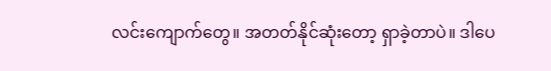လင်းကျောက်တွေ။ အတတ်နိုင်ဆုံးတော့ ရှာခဲ့တာပဲ။ ဒါပေ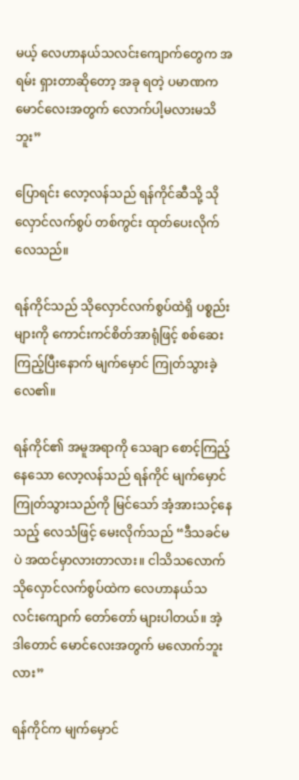မယ့် လေဟာနယ်သလင်းကျောက်တွေက အရမ်း ရှားတာဆိုတော့ အခု ရတဲ့ ပမာဏက မောင်လေးအတွက် လောက်ပါ့မလားမသိဘူး”

ပြောရင်း လော့လန်သည် ရန်ကိုင်ဆီသို့ သိုလှောင်လက်စွပ် တစ်ကွင်း ထုတ်ပေးလိုက်လေသည်။

ရန်ကိုင်သည် သိုလှောင်လက်စွပ်ထဲရှိ ပစ္စည်းများကို ကောင်းကင်စိတ်အာရုံဖြင့် စစ်ဆေးကြည့်ပြီးနောက် မျက်မှောင် ကြုတ်သွားခဲ့လေ၏။

ရန်ကိုင်၏ အမူအရာကို သေချာ စောင့်ကြည့်နေသော လော့လန်သည် ရန်ကိုင် မျက်မှောင်ကြုတ်သွားသည်ကို မြင်သော် အံ့အားသင့်နေသည့် လေသံဖြင့် မေးလိုက်သည် “ဒီသခင်မပဲ အထင်မှာလားတာလား။ ငါသိသလောက် သိုလှောင်လက်စွပ်ထဲက လေဟာနယ်သလင်းကျောက် တော်တော် များပါတယ်။ အဲ့ဒါတောင် မောင်လေးအတွက် မလောက်ဘူးလား”

ရန်ကိုင်က မျက်မှောင်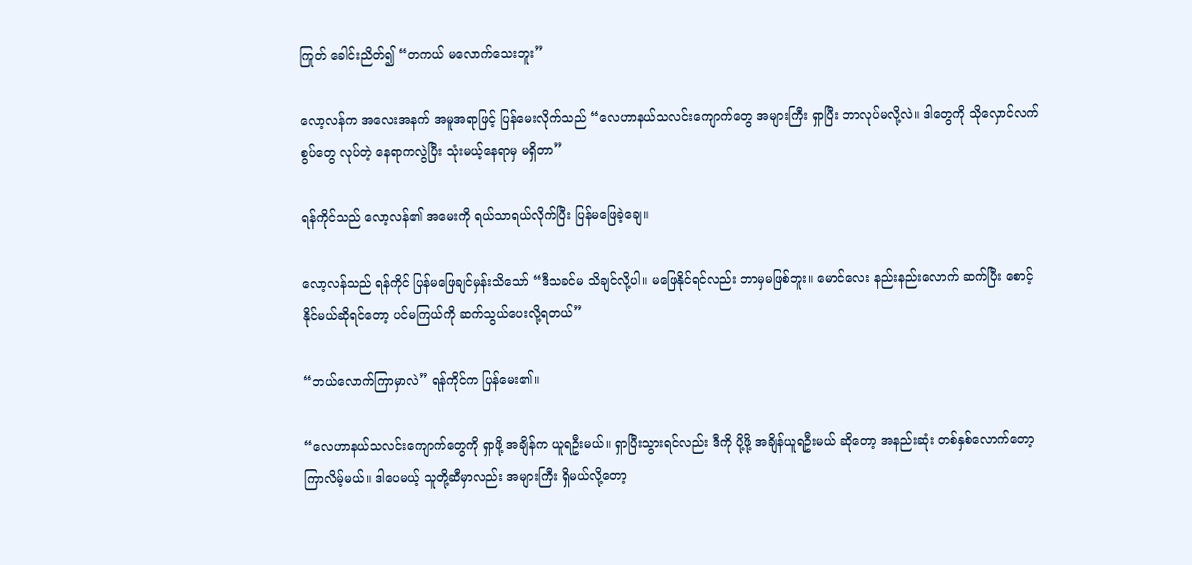ကြုတ် ခေါင်းညိတ်၍ “တကယ် မလောက်သေးဘူး”

လော့လန်က အလေးအနက် အမူအရာဖြင့် ပြန်မေးလိုက်သည် “လေဟာနယ်သလင်းကျောက်တွေ အများကြီး ရှာပြီး ဘာလုပ်မလို့လဲ။ ဒါတွေကို သိုလှောင်လက်စွပ်တွေ လုပ်တဲ့ နေရာကလွဲပြီး သုံးမယ့်နေရာမှ မရှိတာ”

ရန်ကိုင်သည် လော့လန်၏ အမေးကို ရယ်သာရယ်လိုက်ပြီး ပြန်မဖြေခဲ့ချေ။

လော့လန်သည် ရန်ကိုင် ပြန်မဖြေချင်မှန်းသိသော် “ဒီသခင်မ သိချင်လို့ပါ။ မဖြေနိုင်ရင်လည်း ဘာမှမဖြစ်ဘူး။ မောင်လေး နည်းနည်းလောက် ဆက်ပြီး စောင့်နိုင်မယ်ဆိုရင်တော့ ပင်မကြယ်ကို ဆက်သွယ်ပေးလို့ရတယ်”

“ဘယ်လောက်ကြာမှာလဲ” ရန်ကိုင်က ပြန်မေး၏။

“လေဟာနယ်သလင်းကျောက်တွေကို ရှာဖို့ အချိန်က ယူရဦးမယ်။ ရှာပြီးသွားရင်လည်း ဒီကို ပို့ဖို့ အချိန်ယူရဦးမယ် ဆိုတော့ အနည်းဆုံး တစ်နှစ်လောက်တော့ ကြာလိမ့်မယ်။ ဒါပေမယ့် သူတို့ဆီမှာလည်း အများကြီး ရှိမယ်လို့တော့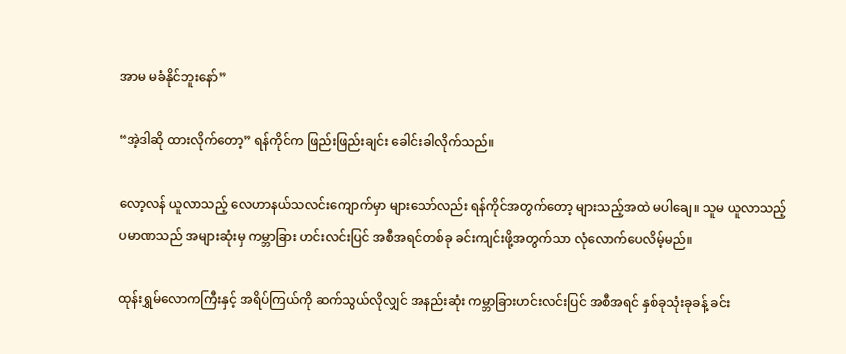အာမ မခံနိုင်ဘူးနော်”

“အဲ့ဒါဆို ထားလိုက်တော့” ရန်ကိုင်က ဖြည်းဖြည်းချင်း ခေါင်းခါလိုက်သည်။

လော့လန် ယူလာသည့် လေဟာနယ်သလင်းကျောက်မှာ များသော်လည်း ရန်ကိုင်အတွက်တော့ များသည့်အထဲ မပါချေ။ သူမ ယူလာသည့် ပမာဏသည် အများဆုံးမှ ကမ္ဘာခြား ဟင်းလင်းပြင် အစီအရင်တစ်ခု ခင်းကျင်းဖို့အတွက်သာ လုံလောက်ပေလိမ့်မည်။

ထုန်းရွှမ်လောကကြီးနှင့် အရိပ်ကြယ်ကို ဆက်သွယ်လိုလျှင် အနည်းဆုံး ကမ္ဘာခြားဟင်းလင်းပြင် အစီအရင် နှစ်ခုသုံးခုခန့် ခင်း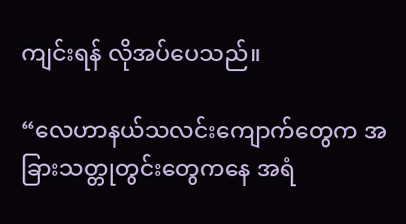ကျင်းရန် လိုအပ်ပေသည်။

“လေဟာနယ်သလင်းကျောက်တွေက အခြားသတ္တုတွင်းတွေကနေ အရံ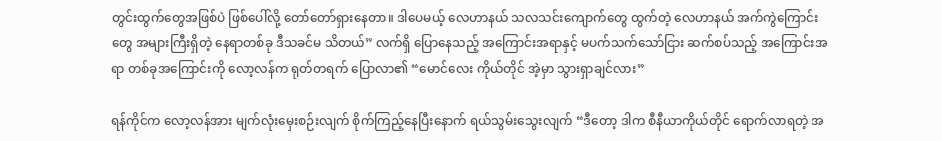တွင်းထွက်တွေအဖြစ်ပဲ ဖြစ်ပေါ်လို့ တော်တော်ရှားနေတာ။ ဒါပေမယ့် လေဟာနယ် သလသင်းကျောက်တွေ ထွက်တဲ့ လေဟာနယ် အက်ကွဲကြောင်းတွေ အများကြီးရှိတဲ့ နေရာတစ်ခု ဒီသခင်မ သိတယ်” လက်ရှိ ပြောနေသည့် အကြောင်းအရာနှင့် မပက်သက်သော်ငြား ဆက်စပ်သည့် အကြောင်းအရာ တစ်ခုအကြောင်းကို လော့လန်က ရုတ်တရက် ပြောလာ၏ “မောင်လေး ကိုယ်တိုင် အဲ့မှာ သွားရှာချင်လား”

ရန်ကိုင်က လော့လန်အား မျက်လုံးမှေးစဉ်းလျက် စိုက်ကြည့်နေပြီးနောက် ရယ်သွမ်းသွေးလျက် “ဒီတော့ ဒါက စီနီယာကိုယ်တိုင် ရောက်လာရတဲ့ အ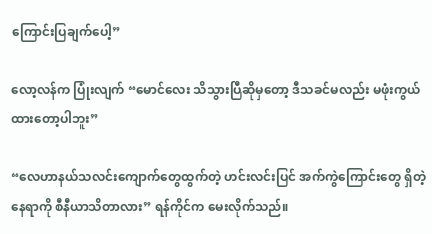ကြောင်းပြချက်ပေါ့”

လော့လန်က ပြုံးလျက် “မောင်လေး သိသွားပြီဆိုမှတော့ ဒီသခင်မလည်း မဖုံးကွယ်ထားတော့ပါဘူး”

“လေဟာနယ်သလင်းကျောက်တွေထွက်တဲ့ ဟင်းလင်းပြင် အက်ကွဲကြောင်းတွေ ရှိတဲ့နေရာကို စီနီယာသိတာလား” ရန်ကိုင်က မေးလိုက်သည်။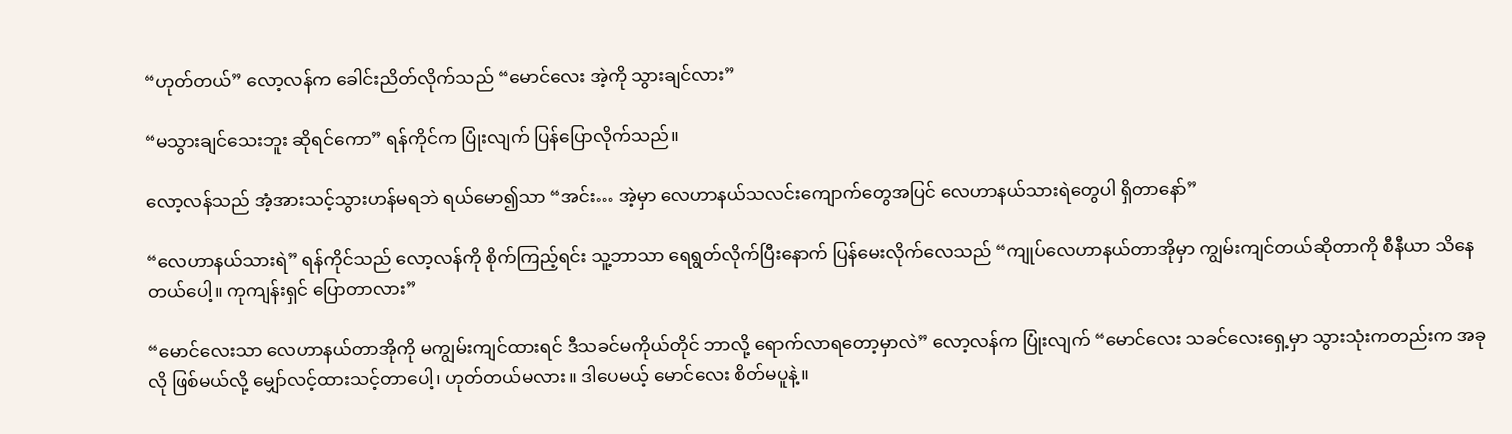“ဟုတ်တယ်” လော့လန်က ခေါင်းညိတ်လိုက်သည် “မောင်လေး အဲ့ကို သွားချင်လား”

“မသွားချင်သေးဘူး ဆိုရင်ကော” ရန်ကိုင်က ပြုံးလျက် ပြန်ပြောလိုက်သည်။

လော့လန်သည် အံ့အားသင့်သွားဟန်မရဘဲ ရယ်မော၍သာ “အင်း… အဲ့မှာ လေဟာနယ်သလင်းကျောက်တွေအပြင် လေဟာနယ်သားရဲတွေပါ ရှိတာနော်”

“လေဟာနယ်သားရဲ” ရန်ကိုင်သည် လော့လန်ကို စိုက်ကြည့်ရင်း သူ့ဘာသာ ရေရွတ်လိုက်ပြီးနောက် ပြန်မေးလိုက်လေသည် “ကျုပ်လေဟာနယ်တာအိုမှာ ကျွမ်းကျင်တယ်ဆိုတာကို စီနီယာ သိနေတယ်ပေါ့။ ကုကျန်းရှင် ပြောတာလား”

“မောင်လေးသာ လေဟာနယ်တာအိုကို မကျွမ်းကျင်ထားရင် ဒီသခင်မကိုယ်တိုင် ဘာလို့ ရောက်လာရတော့မှာလဲ” လော့လန်က ပြုံးလျက် “မောင်လေး သခင်လေးရှေ့မှာ သွားသုံးကတည်းက အခုလို ဖြစ်မယ်လို့ မျှော်လင့်ထားသင့်တာပေါ့၊ ဟုတ်တယ်မလား။ ဒါပေမယ့် မောင်လေး စိတ်မပူနဲ့။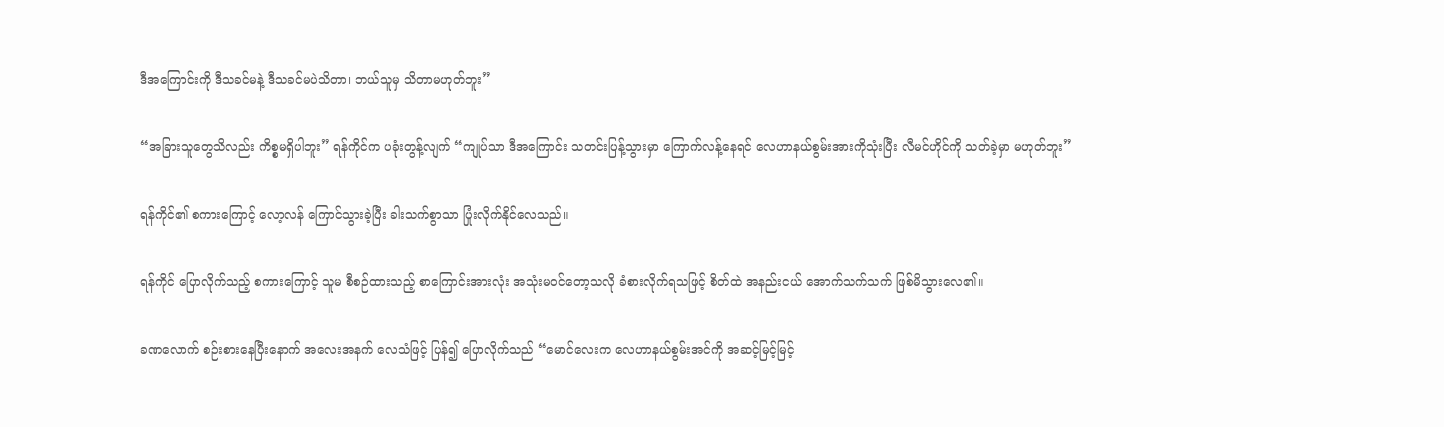ဒီအကြောင်းကို ဒီသခင်မနဲ့ ဒီသခင်မပဲသိတာ၊ ဘယ်သူမှ သိတာမဟုတ်ဘူး”

“အခြားသူတွေသိလည်း ကိစ္စမရှိပါဘူး” ရန်ကိုင်က ပခုံးတွန့်လျက် “ကျုပ်သာ ဒီအကြောင်း သတင်းပြန့်သွားမှာ ကြောက်လန့်နေရင် လေဟာနယ်စွမ်းအားကိုသုံးပြီး လီမင်ဟိုင်ကို သတ်ခဲ့မှာ မဟုတ်ဘူး”

ရန်ကိုင်၏ စကားကြောင့် လော့လန် ကြောင်သွားခဲ့ပြီး ခါးသက်စွာသာ ပြုံးလိုက်နိုင်လေသည်။

ရန်ကိုင် ပြောလိုက်သည့် စကားကြောင့် သူမ စီစဉ်ထားသည့် စာကြောင်းအားလုံး အသုံးမဝင်တော့သလို ခံစားလိုက်ရသဖြင့် စိတ်ထဲ အနည်းငယ် အောက်သက်သက် ဖြစ်မိသွားလေ၏။

ခဏလောက် စဉ်းစားနေပြီးနောက် အလေးအနက် လေသံဖြင့် ပြန်၍ ပြောလိုက်သည် “မောင်လေးက လေဟာနယ်စွမ်းအင်ကို အဆင့်မြင့်မြင့်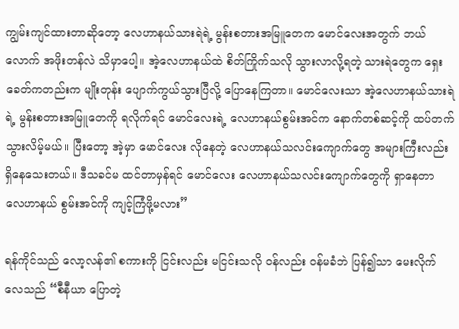ကျွမ်းကျင်ထားတာဆိုတော့ လေဟာနယ်သားရဲရဲ့ မွန်းစတားအမြူတေက မောင်လေးအတွက် ဘယ်လောက် အဖိုးတန်လဲ သိမှာပေါ့။ အဲ့လေဟာနယ်ထဲ စိတ်ကြိုက်သလို သွားလာလို့ရတဲ့ သားရဲတွေက ရှေးခေတ်ကတည်းက မျိုးတုန်း ပျောက်ကွယ်သွားပြီလို့ ပြောနေကြတာ။ မောင်လေးသာ အဲ့လေဟာနယ်သားရဲရဲ့ မွန်းစတားအမြူတေကို ရလိုက်ရင် မောင်လေးရဲ့ လေဟာနယ်စွမ်းအင်က နောက်တစ်ဆင့်ကို ထပ်တက်သွားလိမ့်မယ်။ ပြီးတော့ အဲ့မှာ မောင်လေး လိုနေတဲ့ လေဟာနယ်သလင်းကျောက်တွေ အများကြီးလည်း ရှိနေသေးတယ်။ ဒီသခင်မ ထင်တာမှန်ရင် မောင်လေး လေဟာနယ်သလင်းကျောက်တွေကို ရှာနေတာ လေဟာနယ် စွမ်းအင်ကို ကျင့်ကြံဖို့မလား”

ရန်ကိုင်သည် လော့လန်၏ စကားကို ငြင်းလည်း မငြင်းသလို ဝန်လည်း ဝန်မခံဘဲ ပြန်၍သာ မေးလိုက်လေသည် “စီနီယာ ပြောတဲ့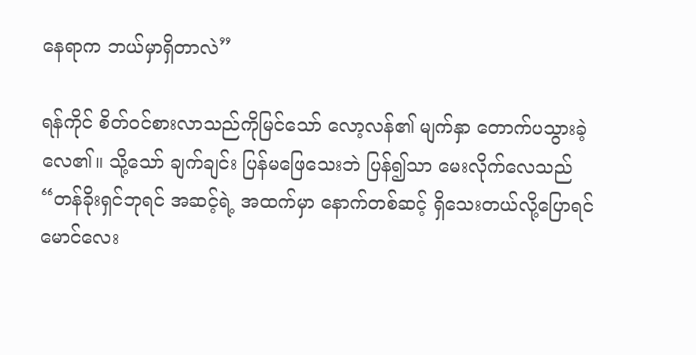နေရာက ဘယ်မှာရှိတာလဲ”

ရန်ကိုင် စိတ်ဝင်စားလာသည်ကိုမြင်သော် လော့လန်၏ မျက်နှာ တောက်ပသွားခဲ့လေ၏။ သို့သော် ချက်ချင်း ပြန်မဖြေသေးဘဲ ပြန်၍သာ မေးလိုက်လေသည် “တန်ခိုးရှင်ဘုရင် အဆင့်ရဲ့ အထက်မှာ နောက်တစ်ဆင့် ရှိသေးတယ်လို့ပြောရင် မောင်လေး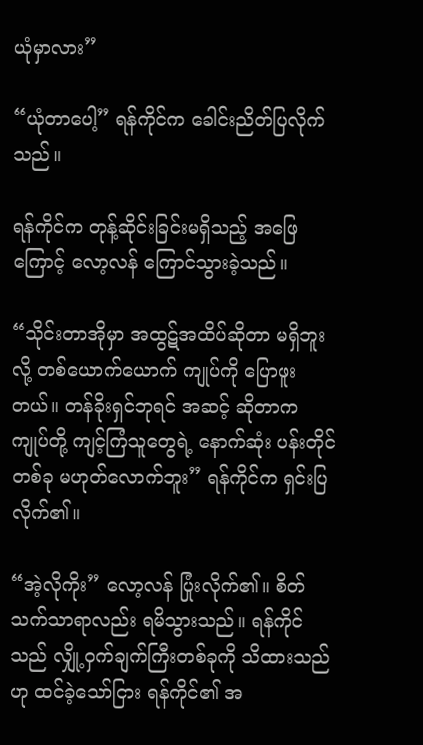ယုံမှာလား”

“ယုံတာပေါ့” ရန်ကိုင်က ခေါင်းညိတ်ပြလိုက်သည်။

ရန်ကိုင်က တုန့်ဆိုင်းခြင်းမရှိသည့် အဖြေကြောင့် လော့လန် ကြောင်သွားခဲ့သည်။

“သိုင်းတာအိုမှာ အထွဋ်အထိပ်ဆိုတာ မရှိဘူးလို့ တစ်ယောက်ယောက် ကျုပ်ကို ပြောဖူးတယ်။ တန်ခိုးရှင်ဘုရင် အဆင့် ဆိုတာက ကျုပ်တို့ ကျင့်ကြံသူတွေရဲ့ နောက်ဆုံး ပန်းတိုင်တစ်ခု မဟုတ်လောက်ဘူး” ရန်ကိုင်က ရှင်းပြလိုက်၏။

“အဲ့လိုကိုး” လော့လန် ပြုံးလိုက်၏။ စိတ်သက်သာရာလည်း ရမိသွားသည်။ ရန်ကိုင်သည် လျှို့ဝှက်ချက်ကြီးတစ်ခုကို သိထားသည်ဟု ထင်ခဲ့သော်ငြား ရန်ကိုင်၏ အ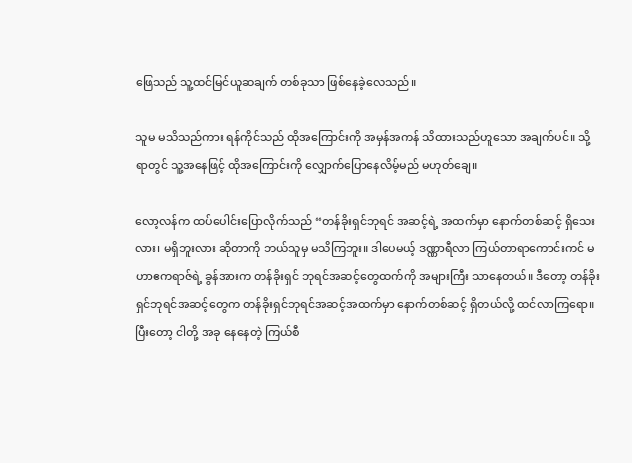ဖြေသည် သူ့ထင်မြင်ယူဆချက် တစ်ခုသာ ဖြစ်နေခဲ့လေသည်။

သူမ မသိသည်ကား ရန်ကိုင်သည် ထိုအကြောင်းကို အမှန်အကန် သိထားသည်ဟူသော အချက်ပင်။ သို့ရာတွင် သူ့အနေဖြင့် ထိုအကြောင်းကို လျှောက်ပြောနေလိမ့်မည် မဟုတ်ချေ။

လော့လန်က ထပ်ပေါင်းပြောလိုက်သည် “တန်ခိုးရှင်ဘုရင် အဆင့်ရဲ့ အထက်မှာ နောက်တစ်ဆင့် ရှိသေးလား၊ မရှိဘူးလား ဆိုတာကို ဘယ်သူမှ မသိကြဘူး။ ဒါပေမယ့် ဒဏ္ဏာရီလာ ကြယ်တာရာကောင်းကင် မဟာဧကရာဇ်ရဲ့ ခွန်အားက တန်ခိုးရှင် ဘုရင်အဆင့်တွေထက်ကို အများကြီး သာနေတယ်။ ဒီတော့ တန်ခိုးရှင်ဘုရင်အဆင့်တွေက တန်ခိုးရှင်ဘုရင်အဆင့်အထက်မှာ နောက်တစ်ဆင့် ရှိတယ်လို့ ထင်လာကြရော။ ပြီးတော့ ငါတို့ အခု နေနေတဲ့ ကြယ်စီ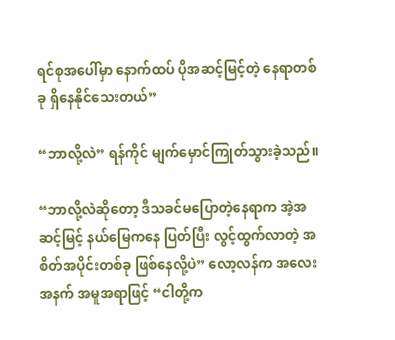ရင်စုအပေါ်မှာ နောက်ထပ် ပိုအဆင့်မြင့်တဲ့ နေရာတစ်ခု ရှိနေနိုင်သေးတယ်”

“ဘာလို့လဲ” ရန်ကိုင် မျက်မှောင်ကြုတ်သွားခဲ့သည်။

“ဘာလို့လဲဆိုတော့ ဒီသခင်မပြောတဲ့နေရာက အဲ့အဆင့်မြင့် နယ်မြေကနေ ပြတ်ပြီး လွင့်ထွက်လာတဲ့ အစိတ်အပိုင်းတစ်ခု ဖြစ်နေလို့ပဲ” လော့လန်က အလေးအနက် အမူအရာဖြင့် “ငါတို့က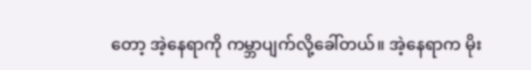တော့ အဲ့နေရာကို ကမ္ဘာပျက်လို့ခေါ်တယ်။ အဲ့နေရာက မိုး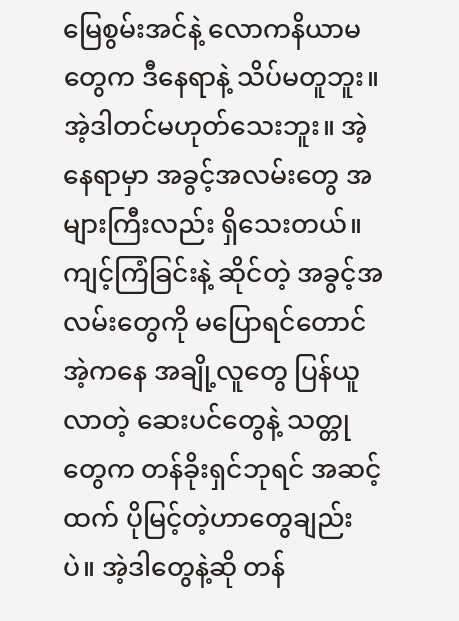မြေစွမ်းအင်နဲ့ လောကနိယာမတွေက ဒီနေရာနဲ့ သိပ်မတူဘူး။ အဲ့ဒါတင်မဟုတ်သေးဘူး။ အဲ့နေရာမှာ အခွင့်အလမ်းတွေ အများကြီးလည်း ရှိသေးတယ်။ ကျင့်ကြံခြင်းနဲ့ ဆိုင်တဲ့ အခွင့်အလမ်းတွေကို မပြောရင်တောင် အဲ့ကနေ အချို့လူတွေ ပြန်ယူလာတဲ့ ဆေးပင်တွေနဲ့ သတ္တုတွေက တန်ခိုးရှင်ဘုရင် အဆင့်ထက် ပိုမြင့်တဲ့ဟာတွေချည်းပဲ။ အဲ့ဒါတွေနဲ့ဆို တန်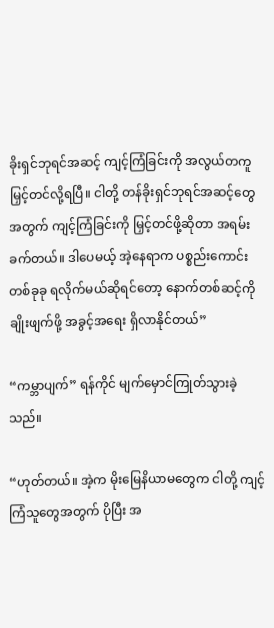ခိုးရှင်ဘုရင်အဆင့် ကျင့်ကြံခြင်းကို အလွယ်တကူ မြှင့်တင်လို့ရပြီ။ ငါတို့ တန်ခိုးရှင်ဘုရင်အဆင့်တွေ အတွက် ကျင့်ကြံခြင်းကို မြှင့်တင်ဖို့ဆိုတာ အရမ်းခက်တယ်။ ဒါပေမယ့် အဲ့နေရာက ပစ္စည်းကောင်းတစ်ခုခု ရလိုက်မယ်ဆိုရင်တော့ နောက်တစ်ဆင့်ကို ချိုးဖျက်ဖို့ အခွင့်အရေး ရှိလာနိုင်တယ်”

“ကမ္ဘာပျက်” ရန်ကိုင် မျက်မှောင်ကြုတ်သွားခဲ့သည်။

“ဟုတ်တယ်။ အဲ့က မိုးမြေနိယာမတွေက ငါတို့ ကျင့်ကြံသူတွေအတွက် ပိုပြီး အ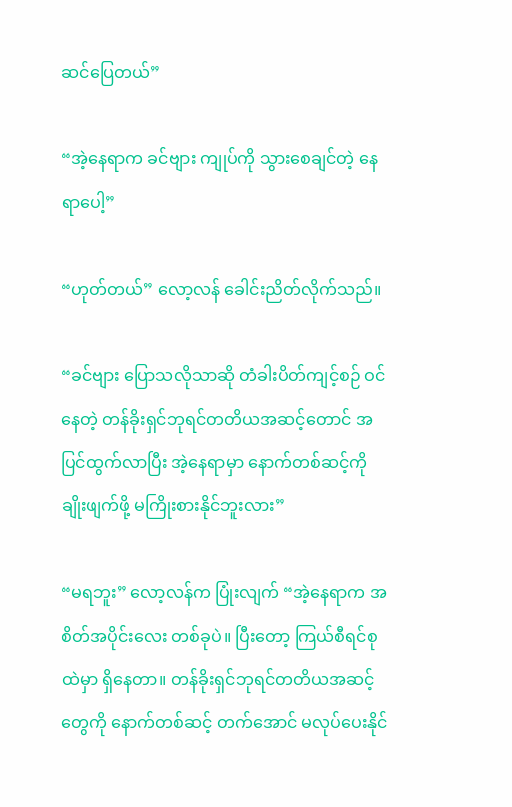ဆင်ပြေတယ်”

“အဲ့နေရာက ခင်ဗျား ကျုပ်ကို သွားစေချင်တဲ့ နေရာပေါ့”

“ဟုတ်တယ်” လော့လန် ခေါင်းညိတ်လိုက်သည်။

“ခင်ဗျား ပြောသလိုသာဆို တံခါးပိတ်ကျင့်စဉ် ဝင်နေတဲ့ တန်ခိုးရှင်ဘုရင်တတိယအဆင့်တောင် အပြင်ထွက်လာပြီး အဲ့နေရာမှာ နောက်တစ်ဆင့်ကို ချိုးဖျက်ဖို့ မကြိုးစားနိုင်ဘူးလား”

“မရဘူး” လော့လန်က ပြုံးလျက် “အဲ့နေရာက အစိတ်အပိုင်းလေး တစ်ခုပဲ။ ပြီးတော့ ကြယ်စီရင်စုထဲမှာ ရှိနေတာ။ တန်ခိုးရှင်ဘုရင်တတိယအဆင့်တွေကို နောက်တစ်ဆင့် တက်အောင် မလုပ်ပေးနိုင်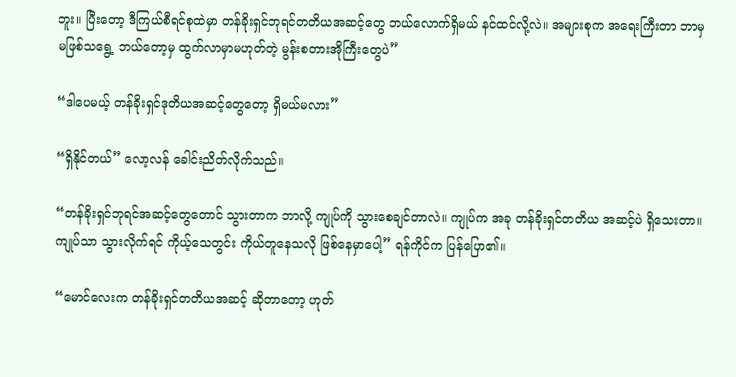ဘူး။ ပြီးတော့ ဒီကြယ်စီရင်စုထဲမှာ တန်ခိုးရှင်ဘုရင်တတိယအဆင့်တွေ ဘယ်လောက်ရှိမယ် နင်ထင်လို့လဲ။ အများစုက အရေးကြီးတာ ဘာမှမဖြစ်သရွေ့ ဘယ်တော့မှ ထွက်လာမှာမဟုတ်တဲ့ မွန်းစတားအိုကြီးတွေပဲ”

“ဒါပေမယ့် တန်ခိုးရှင်ဒုတိယအဆင့်တွေတော့ ရှိမယ်မလား”

“ရှိနိုင်တယ်” လော့လန်‌ ခေါင်းညိတ်လိုက်သည်။

“တန်ခိုးရှင်ဘုရင်အဆင့်တွေတောင် သွားတာက ဘာလို့ ကျုပ်ကို သွားစေချင်တာလဲ။ ကျုပ်က အခု တန်ခိုးရှင်တတိယ အဆင့်ပဲ ရှိသေးတာ။ ကျုပ်သာ သွားလိုက်ရင် ကိုယ့်သေတွင်း ကိုယ်တူနေသလို ဖြစ်နေမှာပေါ့” ရန်ကိုင်က ပြန်ပြော၏။

“မောင်လေးက တန်ခိုးရှင်တတိယအဆင့် ဆိုတာတော့ ဟုတ်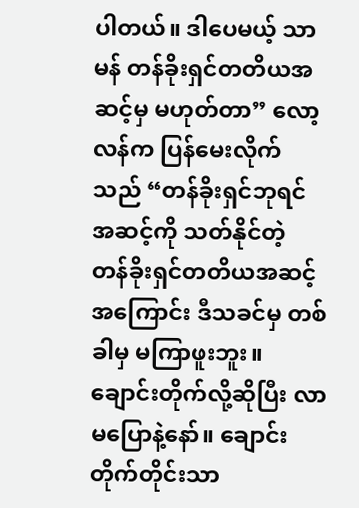ပါတယ်။ ဒါပေမယ့် သာမန် တန်ခိုးရှင်တတိယအဆင့်မှ မဟုတ်တာ” လော့လန်က ပြန်မေးလိုက်သည် “တန်ခိုးရှင်ဘုရင် အဆင့်ကို သတ်နိုင်တဲ့ တန်ခိုးရှင်တတိယအဆင့်အကြောင်း ဒီသခင်မှ တစ်ခါမှ မကြာဖူးဘူး။ ချောင်းတိုက်လို့ဆိုပြီး လာမပြောနဲ့နော်။ ချောင်းတိုက်တိုင်းသာ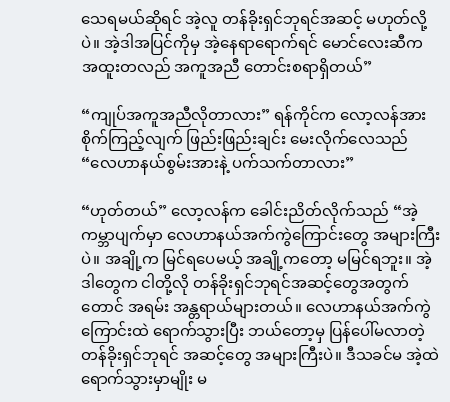သေရမယ်ဆိုရင် အဲ့လူ တန်ခိုးရှင်ဘုရင်အဆင့် မဟုတ်လို့ပဲ။ အဲ့ဒါအပြင်ကိုမှ အဲ့နေရာရောက်ရင် မောင်လေးဆီက အထူးတလည် အကူအညီ တောင်းစရာရှိတယ်”

“ကျုပ်အကူအညီလိုတာလား” ရန်ကိုင်က လော့လန်အား စိုက်ကြည့်လျက် ဖြည်းဖြည်းချင်း မေးလိုက်လေသည် “လေဟာနယ်စွမ်းအားနဲ့ ပက်သက်တာလား”

“ဟုတ်တယ်” လော့လန်က ခေါင်းညိတ်လိုက်သည် “အဲ့ကမ္ဘာပျက်မှာ လေဟာနယ်အက်ကွဲကြောင်းတွေ အများကြီးပဲ။ အချို့က မြင်ရပေမယ့် အချို့ကတော့ မမြင်ရဘူး။ အဲ့ဒါတွေက ငါတို့လို တန်ခိုးရှင်ဘုရင်အဆင့်တွေအတွက်တောင် အရမ်း အန္တရာယ်များတယ်။ လေဟာနယ်အက်ကွဲကြောင်းထဲ ရောက်သွားပြီး ဘယ်တော့မှ ပြန်ပေါ်မလာတဲ့ တန်ခိုးရှင်ဘုရင် အဆင့်တွေ အများကြီးပဲ။ ဒီသခင်မ အဲ့ထဲ ရောက်သွားမှာမျိုး မ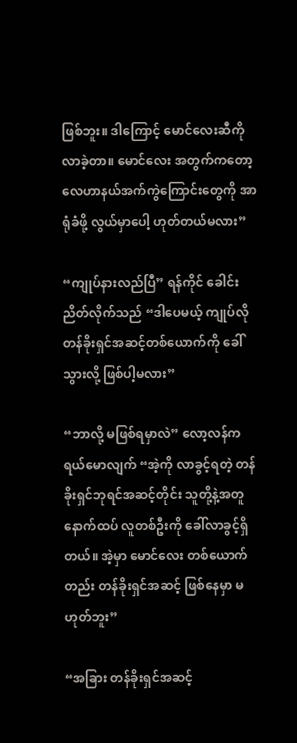ဖြစ်ဘူး။ ဒါကြောင့် မောင်လေးဆီကို လာခဲ့တာ။ မောင်လေး အတွက်ကတော့ လေဟာနယ်အက်ကွဲကြောင်းတွေကို အာရုံခံဖို့ လွယ်မှာပေါ့ ဟုတ်တယ်မလား”

“ကျုပ်နားလည်ပြီ” ရန်ကိုင် ခေါင်းညိတ်လိုက်သည် “ဒါပေမယ့် ကျုပ်လို တန်ခိုးရှင်အဆင့်တစ်ယောက်ကို ခေါ်သွားလို့ ဖြစ်ပါ့မလား”

“ဘာလို့ မဖြစ်ရမှာလဲ” လော့လန်က ရယ်မောလျက် “အဲ့ကို လာခွင့်ရတဲ့ တန်ခိုးရှင်ဘုရင်အဆင့်တိုင်း သူတို့နဲ့အတူ နောက်ထပ် လူတစ်ဦးကို ခေါ်လာခွင့်ရှိတယ်။ အဲ့မှာ မောင်လေး တစ်ယောက်တည်း တန်ခိုးရှင်အဆင့် ဖြစ်နေမှာ မဟုတ်ဘူး”

“အခြား တန်ခိုးရှင်အဆင့်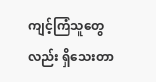ကျင့်ကြံသူတွေလည်း ရှိသေးတာ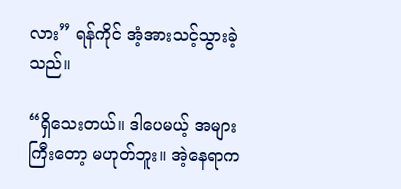လား” ရန်ကိုင် အံ့အားသင့်သွားခဲ့သည်။

“ရှိသေးတယ်။ ဒါပေမယ့် အများကြီးတော့ မဟုတ်ဘူး။ အဲ့နေရာက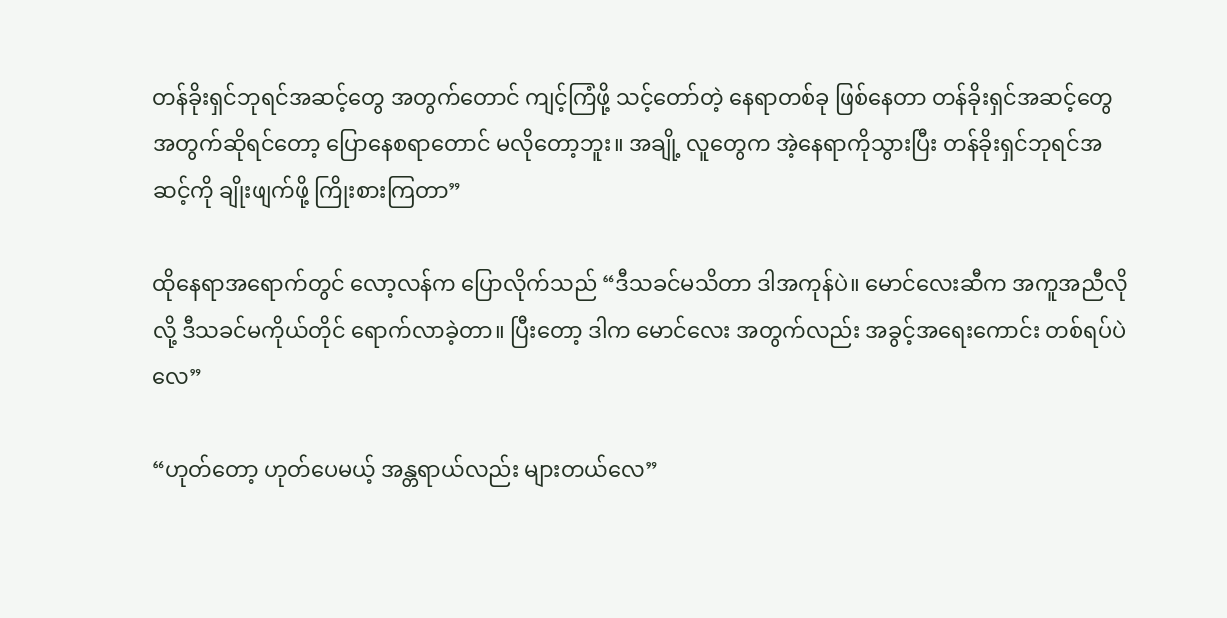တန်ခိုးရှင်ဘုရင်အဆင့်တွေ အတွက်တောင် ကျင့်ကြံဖို့ သင့်တော်တဲ့ နေရာတစ်ခု ဖြစ်နေတာ တန်ခိုးရှင်အဆင့်တွေ အတွက်ဆိုရင်တော့ ပြောနေစရာတောင် မလိုတော့ဘူး။ အချို့ လူတွေက အဲ့နေရာကိုသွားပြီး တန်ခိုးရှင်ဘုရင်အဆင့်ကို ချိုးဖျက်ဖို့ ကြိုးစားကြတာ”

ထိုနေရာအရောက်တွင် လော့လန်က ပြောလိုက်သည် “ဒီသခင်မသိတာ ဒါအကုန်ပဲ။ မောင်လေးဆီက အကူအညီလိုလို့ ဒီသခင်မကိုယ်တိုင် ရောက်လာခဲ့တာ။ ပြီးတော့ ဒါက မောင်လေး အတွက်လည်း အခွင့်အရေးကောင်း တစ်ရပ်ပဲလေ”

“ဟုတ်တော့ ဟုတ်ပေမယ့် အန္တရာယ်လည်း များတယ်လေ”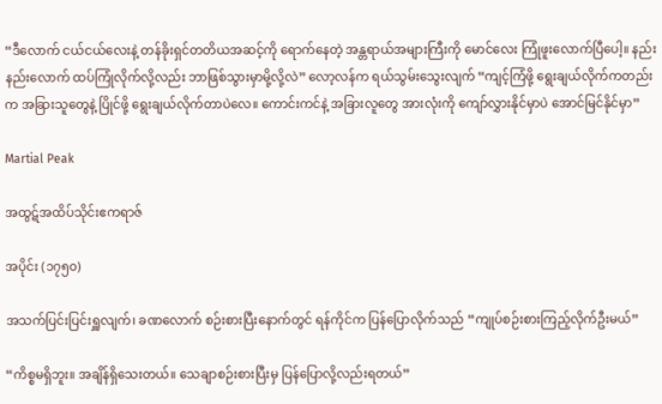“ဒီလောက် ငယ်ငယ်လေးနဲ့ တန်ခိုးရှင်တတိယအဆင့်ကို ရောက်နေတဲ့ အန္တရာယ်အများကြီးကို မောင်လေး ကြုံဖူးလောက်ပြီပေါ့။ နည်းနည်းလောက် ထပ်ကြုံလိုက်လို့လည်း ဘာဖြစ်သွားမှာမို့လို့လဲ” လော့လန်က ရယ်သွမ်းသွေးလျက် “ကျင့်ကြံဖို့ ရွေးချယ်လိုက်ကတည်းက အခြားသူတွေနဲ့ ပြိုင်ဖို့ ရွေးချယ်လိုက်တာပဲလေ။ ကောင်းကင်နဲ့ အခြားလူတွေ အားလုံးကို ကျော်လွှားနိုင်မှာပဲ အောင်မြင်နိုင်မှာ”

Martial Peak

အထွဋ်အထိပ်သိုင်းဧကရာဇ်

အပိုင်း (၁၇၅၀)

အသက်ပြင်းပြင်းရှူလျက်၊ ခဏလောက် စဉ်းစားပြီးနောက်တွင် ရန်ကိုင်က ပြန်ပြောလိုက်သည် “ကျုပ်စဉ်းစားကြည့်လိုက်ဦးမယ်”

“ကိစ္စမရှိဘူး။ အချိန်ရှိသေးတယ်။ သေချာစဉ်းစားပြီးမှ ပြန်ပြောလို့လည်းရတယ်”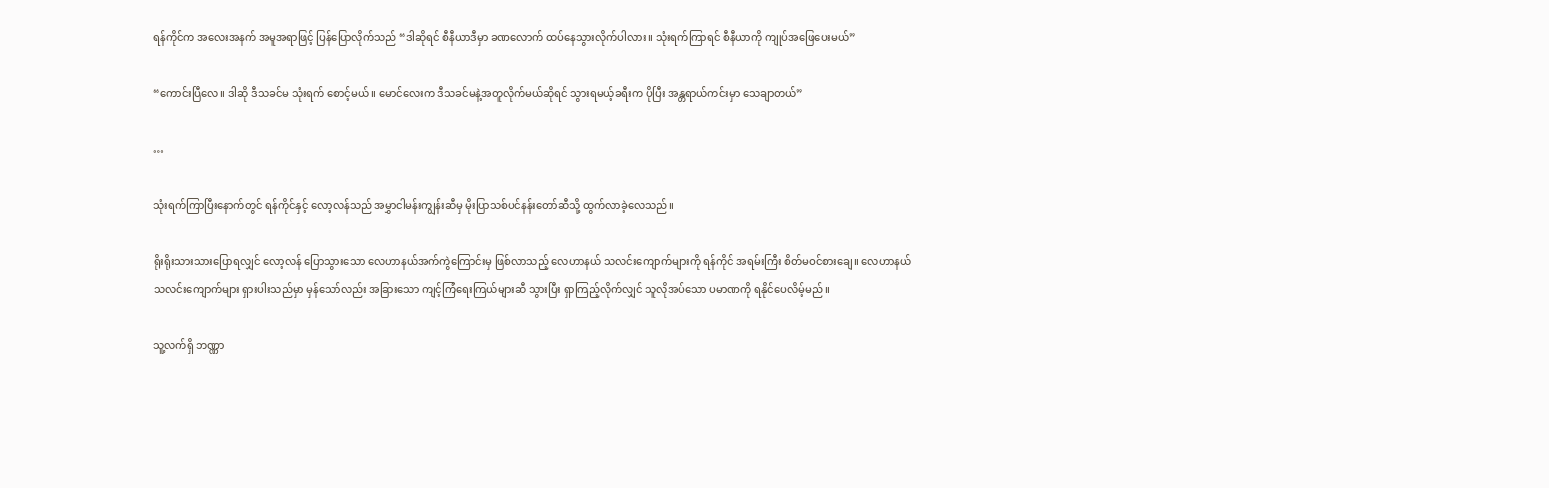ရန်ကိုင်က အလေးအနက် အမူအရာဖြင့် ပြန်ပြောလိုက်သည် “ဒါဆိုရင် စီနီယာဒီမှာ ခဏလောက် ထပ်နေသွားလိုက်ပါလား။ သုံးရက်ကြာရင် စီနီယာကို ကျုပ်အဖြေပေးမယ်”

“ကောင်းပြီလေ။ ဒါဆို ဒီသခင်မ သုံးရက် စောင့်မယ်။ မောင်လေးက ဒီသခင်မနဲ့အတူလိုက်မယ်ဆိုရင် သွားရမယ့်ခရီးက ပိုပြီး အန္တရာယ်ကင်းမှာ သေချာတယ်”

…

သုံးရက်ကြာပြီးနောက်တွင် ရန်ကိုင်နှင့် လော့လန်သည် အမွှာငါမန်းကျွန်းဆီမှ မိုးပြာသစ်ပင်နန်းတော်ဆီသို့ ထွက်လာခဲ့လေသည်။

ရိုးရိုးသားသားပြောရလျှင် လော့လန် ပြောသွားသော လေဟာနယ်အက်ကွဲကြောင်းမှ ဖြစ်လာသည့် လေဟာနယ် သလင်းကျောက်များကို ရန်ကိုင် အရမ်းကြီး စိတ်မဝင်စားချေ။ လေဟာနယ်သလင်းကျောက်များ ရှားပါးသည်မှာ မှန်သော်လည်း အခြားသော ကျင့်ကြံရေးကြယ်များဆီ သွားပြီး ရှာကြည့်လိုက်လျှင် သူလိုအပ်သော ပမာဏကို ရနိုင်ပေလိမ့်မည်။

သူ့လက်ရှိ ဘဏ္ဏာ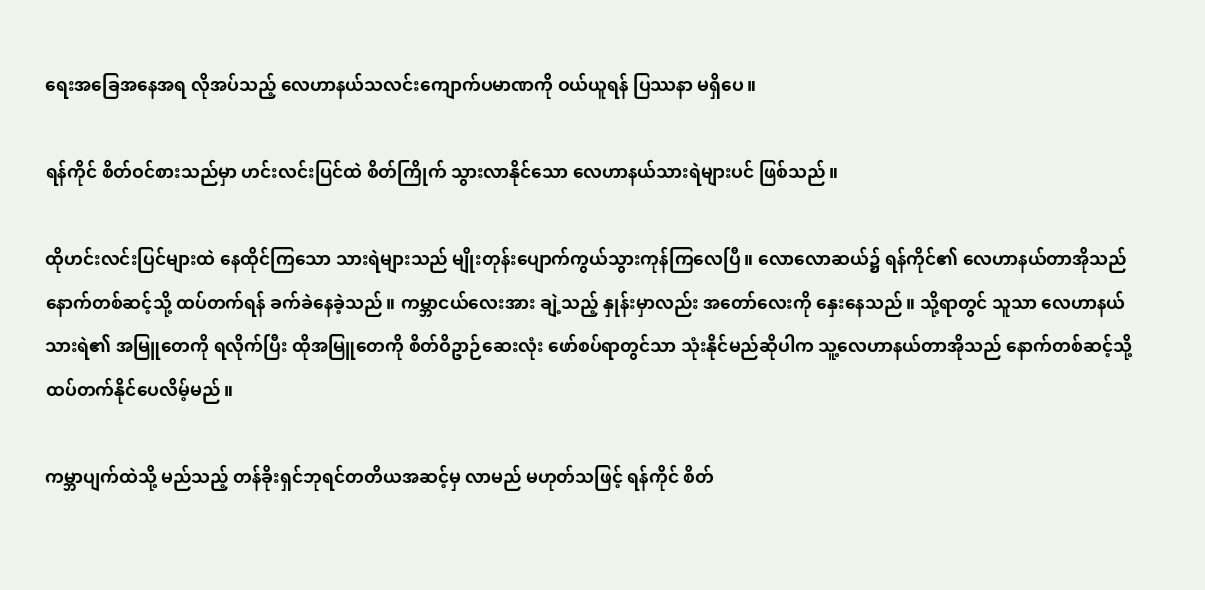ရေးအခြေအနေအရ လိုအပ်သည့် လေဟာနယ်သလင်းကျောက်ပမာဏကို ဝယ်ယူရန် ပြဿနာ မရှိပေ။

ရန်ကိုင် စိတ်ဝင်စားသည်မှာ ဟင်းလင်းပြင်ထဲ စိတ်ကြိုက် သွားလာနိုင်သော လေဟာနယ်သားရဲများပင် ဖြစ်သည်။

ထိုဟင်းလင်းပြင်များထဲ နေထိုင်ကြသော သားရဲများသည် မျိုးတုန်းပျောက်ကွယ်သွားကုန်ကြလေပြီ။ လောလောဆယ်၌ ရန်ကိုင်၏ လေဟာနယ်တာအိုသည် နောက်တစ်ဆင့်သို့ ထပ်တက်ရန် ခက်ခဲနေခဲ့သည်။ ကမ္ဘာငယ်လေးအား ချဲ့သည့် နှုန်းမှာလည်း အတော်လေးကို နှေးနေသည်။ သို့ရာတွင် သူသာ လေဟာနယ်သားရဲ၏ အမြူတေကို ရလိုက်ပြီး ထိုအမြူတေကို စိတ်ဝိဥာဉ်ဆေးလုံး ဖော်စပ်ရာတွင်သာ သုံးနိုင်မည်ဆိုပါက သူ့လေဟာနယ်တာအိုသည် နောက်တစ်ဆင့်သို့ ထပ်တက်နိုင်ပေလိမ့်မည်။

ကမ္ဘာပျက်ထဲသို့ မည်သည့် တန်ခိုးရှင်ဘုရင်တတိယအဆင့်မှ လာမည် မဟုတ်သဖြင့် ရန်ကိုင် စိတ်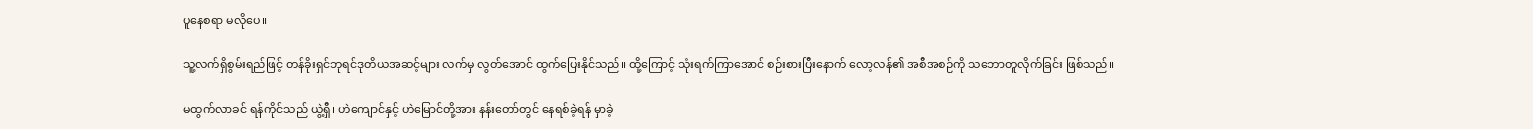ပူနေစရာ မလိုပေ။

သူ့လက်ရှိစွမ်းရည်ဖြင့် တန်ခိုးရှင်ဘုရင်ဒုတိယအဆင့်များ လက်မှ လွတ်အောင် ထွက်ပြေးနိုင်သည်။ ထို့ကြောင့် သုံးရက်ကြာအောင် စဉ်းစားပြီးနောက် လော့လန်၏ အစီအစဉ်ကို သဘောတူလိုက်ခြင်း ဖြစ်သည်။

မထွက်လာခင် ရန်ကိုင်သည် ယွဲ့ရှီ၊ ဟဲကျောင်နှင့် ဟဲမြောင်တို့အား နန်းတော်တွင် နေရစ်ခဲ့ရန် မှာခဲ့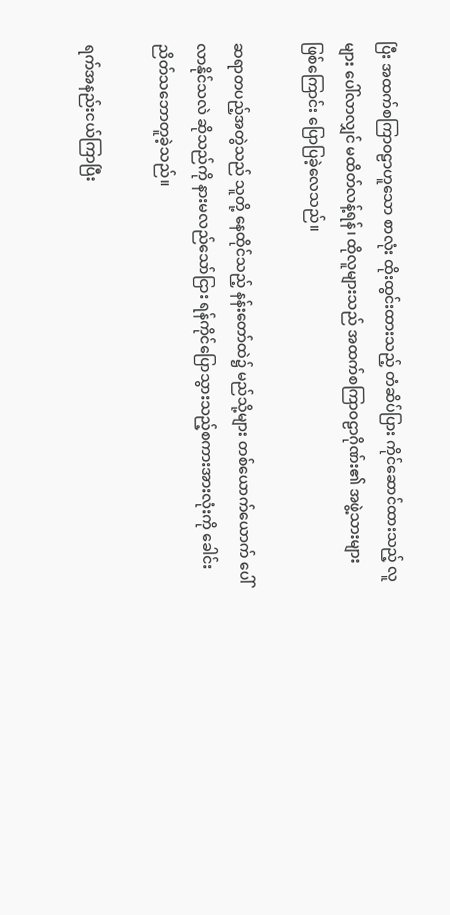ပြီး အထက်စကြာဝဠာဟူသော စာလုံး ထိုးထွင်းထားသည့် တံဆိပ်ပြား ကိုင်ဆောင်ထားသည့် လူများ ပေါ်လာလျှင် မထိတ်လန့်ရန်၊ ထိုလူများသည် အထက်စကြာဝဠာဂိုဏ်း၏ အဖွဲ့သားများ ဖြစ်ကြောင်း ပြောပြခဲ့လေသည်။

ဆရာတပည့်အတွဲသည် သူတို့ နေထိုင်သည့် နန်းတော်ထဲ၌ မည်သို့များ တစ်ယောက်ယောက် ပေါ်လာနိုင်သလဲ ဆိုသည်ကို နားမလည်သော်ငြား ရန်ကိုင်ပြောသွားသည့်စကားအားလုံးကို ခေါင်းညိတ်သဘောတူခဲ့သည်။

ရက်အနည်းငယ်ကြာပြီး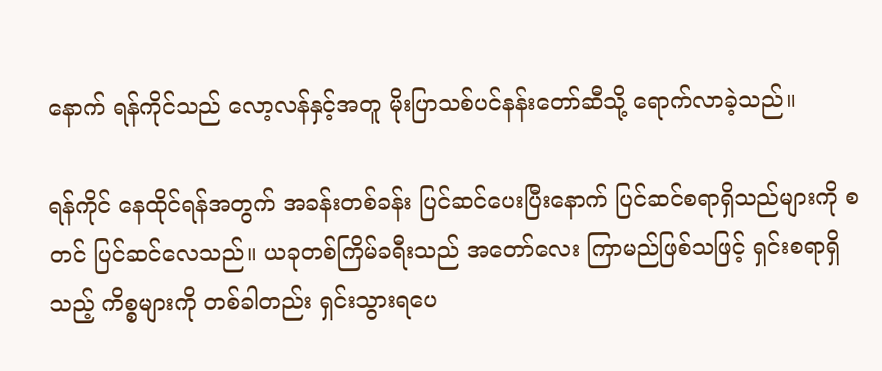နောက် ရန်ကိုင်သည် လော့လန်နှင့်အတူ မိုးပြာသစ်ပင်နန်းတော်ဆီသို့ ရောက်လာခဲ့သည်။

ရန်ကိုင် နေထိုင်ရန်အတွက် အခန်းတစ်ခန်း ပြင်ဆင်ပေးပြီးနောက် ပြင်ဆင်စရာရှိသည်များကို စတင် ပြင်ဆင်လေသည်။ ယခုတစ်ကြိမ်ခရီးသည် အတော်လေး ကြာမည်ဖြစ်သဖြင့် ရှင်းစရာရှိသည့် ကိစ္စများကို တစ်ခါတည်း ရှင်းသွားရပေ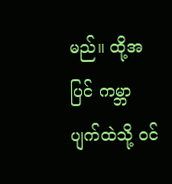မည်။ ထို့အပြင် ကမ္ဘာပျက်ထဲသို့ ဝင်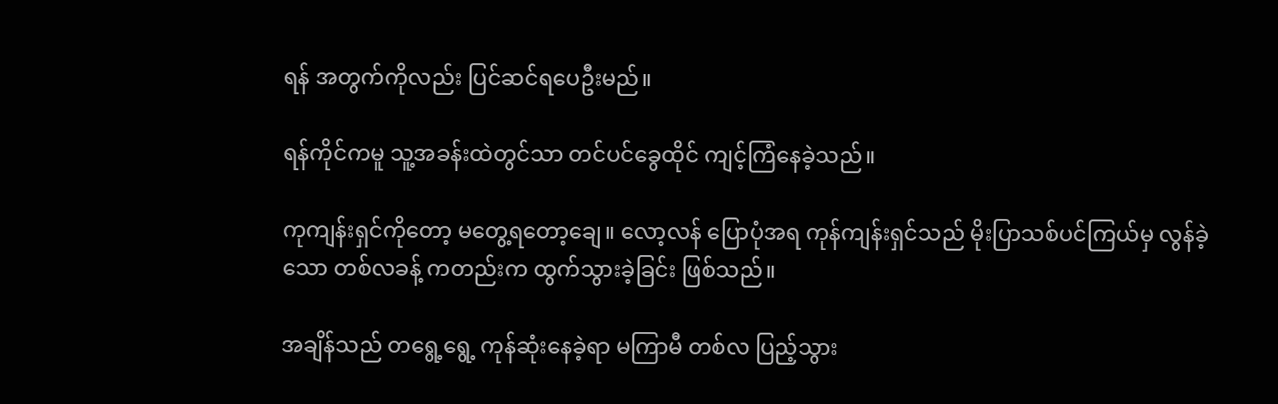ရန် အတွက်ကိုလည်း ပြင်ဆင်ရပေဦးမည်။

ရန်ကိုင်ကမူ သူ့အခန်းထဲတွင်သာ တင်ပင်ခွေထိုင် ကျင့်ကြံနေခဲ့သည်။

ကုကျန်းရှင်ကိုတော့ မတွေ့ရတော့ချေ။ လော့လန် ပြောပုံအရ ကုန်ကျန်းရှင်သည် မိုးပြာသစ်ပင်ကြယ်မှ လွန်ခဲ့သော တစ်လခန့် ကတည်းက ထွက်သွားခဲ့ခြင်း ဖြစ်သည်။

အချိန်သည် တရွေ့ရွေ့ ကုန်ဆုံးနေခဲ့ရာ မကြာမီ တစ်လ ပြည့်သွား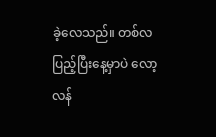ခဲ့လေသည်။ တစ်လပြည့်ပြီးနေ့မှာပဲ လော့လန်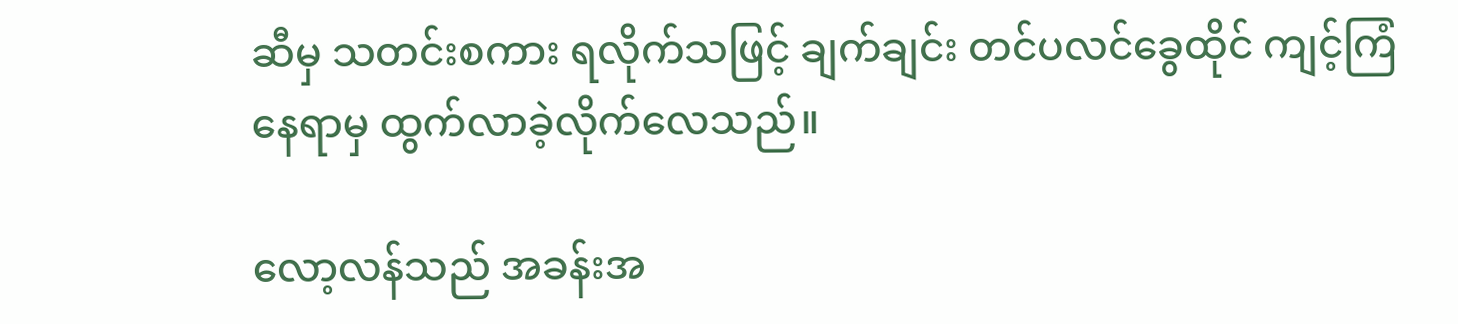ဆီမှ သတင်းစကား ရလိုက်သဖြင့် ချက်ချင်း တင်ပလင်ခွေထိုင် ကျင့်ကြံနေရာမှ ထွက်လာခဲ့လိုက်လေသည်။

လော့လန်သည် အခန်းအ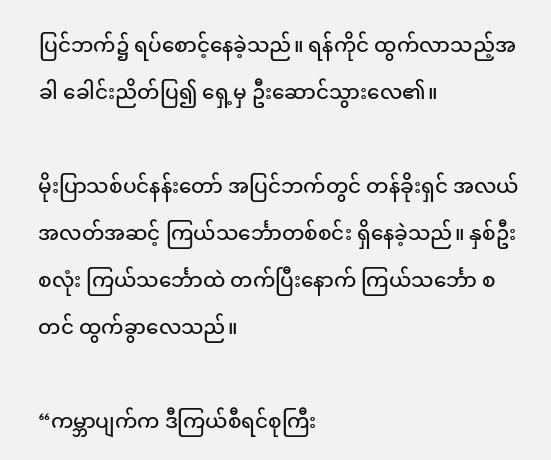ပြင်ဘက်၌ ရပ်စောင့်နေခဲ့သည်။ ရန်ကိုင် ထွက်လာသည့်အခါ ခေါင်းညိတ်ပြ၍ ရှေ့မှ ဦးဆောင်သွားလေ၏။

မိုးပြာသစ်ပင်နန်းတော် အပြင်ဘက်တွင် တန်ခိုးရှင် အလယ်အလတ်အဆင့် ကြယ်သင်္ဘောတစ်စင်း ရှိနေခဲ့သည်။ နှစ်ဦးစလုံး ကြယ်သင်္ဘောထဲ တက်ပြီးနောက် ကြယ်သင်္ဘော စတင် ထွက်ခွာလေသည်။

“ကမ္ဘာပျက်က ဒီကြယ်စီရင်စုကြီး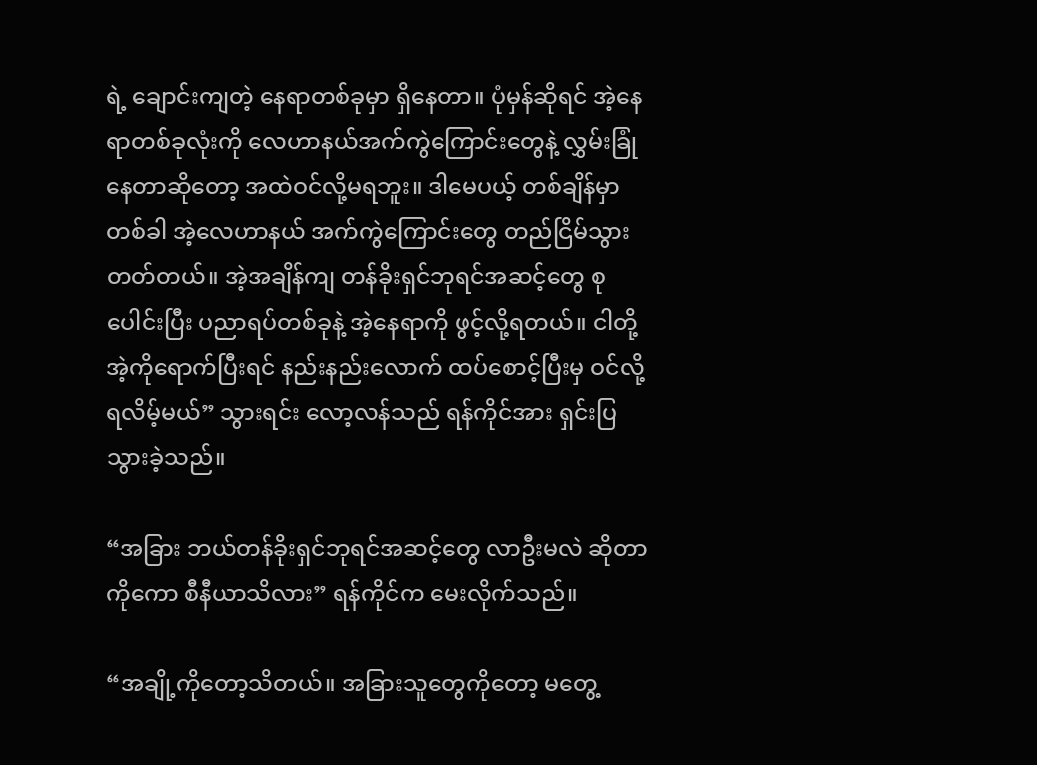ရဲ့ ချောင်းကျတဲ့ နေရာတစ်ခုမှာ ရှိနေတာ။ ပုံမှန်ဆိုရင် အဲ့နေရာတစ်ခုလုံးကို လေဟာနယ်အက်ကွဲကြောင်းတွေနဲ့ လွှမ်းခြုံနေတာဆိုတော့ အထဲဝင်လို့မရဘူး။ ဒါမေပယ့် တစ်ချိန်မှာတစ်ခါ အဲ့လေဟာနယ် အက်ကွဲကြောင်းတွေ တည်ငြိမ်သွားတတ်တယ်။ အဲ့အချိန်ကျ တန်ခိုးရှင်ဘုရင်အဆင့်တွေ စုပေါင်းပြီး ပညာရပ်တစ်ခုနဲ့ အဲ့နေရာကို ဖွင့်လို့ရတယ်။ ငါတို့ အဲ့ကိုရောက်ပြီးရင် နည်းနည်းလောက် ထပ်စောင့်ပြီးမှ ဝင်လို့ရလိမ့်မယ်” သွားရင်း လော့လန်သည် ရန်ကိုင်အား ရှင်းပြသွားခဲ့သည်။

“အခြား ဘယ်တန်ခိုးရှင်ဘုရင်အဆင့်တွေ လာဦးမလဲ ဆိုတာကိုကော စီနီယာသိလား” ရန်ကိုင်က မေးလိုက်သည်။

“အချို့ကိုတော့သိတယ်။ အခြားသူတွေကိုတော့ မတွေ့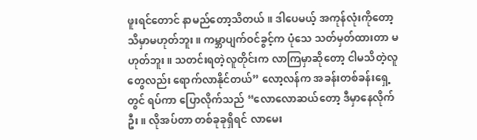ဖူးရင်တောင် နာမည်တော့သိတယ်။ ဒါပေမယ့် အကုန်လုံးကိုတော့ သိမှာမဟုတ်ဘူး။ ကမ္ဘာပျက်ဝင်ခွင့်က ပုံသေ သတ်မှတ်ထားတာ မဟုတ်ဘူး။ သတင်းရတဲ့လူတိုင်းက လာကြမှာဆိုတော့ ငါမသိတဲ့လူတွေလည်း ရောက်လာနိုင်တယ်” လော့လန်က အခန်းတစ်ခန်းရှေ့တွင် ရပ်ကာ ပြောလိုက်သည် “လောလောဆယ်တော့ ဒီမှာနေလိုက်ဦး။ လိုအပ်တာ တစ်ခုခုရှိရင် လာမေး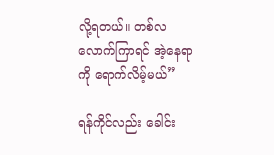လို့ရတယ်။ တစ်လလောက်ကြာရင် အဲ့နေရာကို ရောက်လိမ့်မယ်”

ရန်ကိုင်လည်း ခေါင်း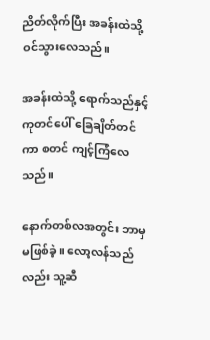ညိတ်လိုက်ပြီး အခန်းထဲသို့ ဝင်သွားလေသည်။

အခန်းထဲသို့ ရောက်သည်နှင့် ကုတင်ပေါ် ခြေချိတ်တင်ကာ စတင် ကျင့်ကြံလေသည်။

နောက်တစ်လအတွင်း ဘာမှမဖြစ်ခဲ့။ လော့လန်သည်လည်း သူ့ဆီ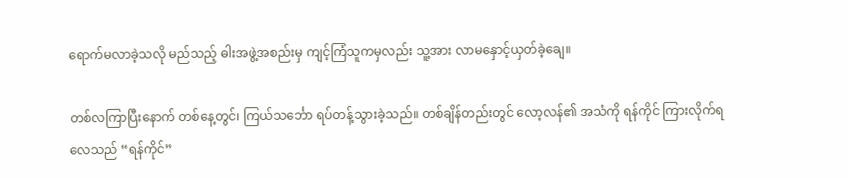ရောက်မလာခဲ့သလို မည်သည့် ဓါးအဖွဲ့အစည်းမှ ကျင့်ကြံသူကမှလည်း သူ့အား လာမနှောင့်ယှတ်ခဲ့ချေ။

တစ်လကြာပြီးနောက် တစ်နေ့တွင်၊ ကြယ်သင်္ဘော ရပ်တန့်သွားခဲ့သည်။ တစ်ချိန်တည်းတွင် လော့လန်၏ အသံကို ရန်ကိုင် ကြားလိုက်ရလေသည် “ရန်ကိုင်”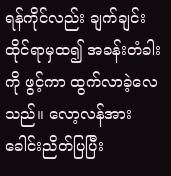ရန်ကိုင်လည်း ချက်ချင်း ထိုင်ရာမှထ၍ အခန်းတံခါးကို ဖွင့်ကာ ထွက်လာခဲ့လေသည်။ လော့လန်အား ခေါင်းညိတ်ပြပြီး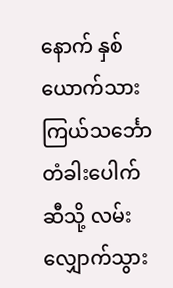နောက် နှစ်ယောက်သား ကြယ်သင်္ဘော တံခါးပေါက်ဆီသို့ လမ်းလျှောက်သွား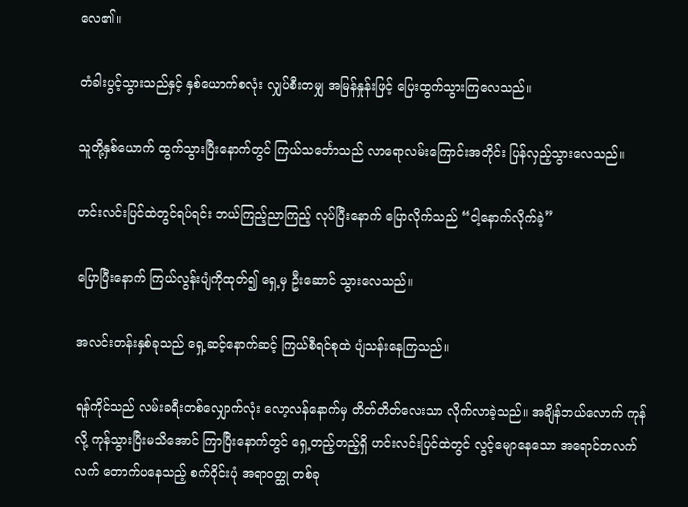လေ၏။

တံခါးပွင့်သွားသည်နှင့် နှစ်ယောက်စလုံး လျှပ်စီးတမျှ အမြန်နှုန်းဖြင့် ပြေးထွက်သွားကြလေသည်။

သူတို့နှစ်ယောက် ထွက်သွားပြီးနောက်တွင် ကြယ်သင်္ဘောသည် လာရောလမ်းကြောင်းအတိုင်း ပြန်လှည့်သွားလေသည်။

ဟင်းလင်းပြင်ထဲတွင်ရပ်ရင်း ဘယ်ကြည့်ညာကြည့် လုပ်ပြီးနောက် ပြောလိုက်သည် “ငါ့နောက်လိုက်ခဲ့”

ပြောပြီးနောက် ကြယ်လွန်းပျံကိုထုတ်၍ ရှေ့မှ ဦးဆောင် သွားလေသည်။

အလင်းတန်းနှစ်ခုသည် ရှေ့ဆင့်နောက်ဆင့် ကြယ်စီရင်စုထဲ ပျံသန်းနေကြသည်။

ရန်ကိုင်သည် လမ်းခရီးတစ်လျှောက်လုံး လော့လန်နောက်မှ တိတ်တိတ်လေးသာ လိုက်လာခဲ့သည်။ အချိန်ဘယ်လောက် ကုန်လို့ ကုန်သွားပြီးမသိအောင် ကြာပြီးနောက်တွင် ရှေ့တည့်တည့်ရှိ ဟင်းလင်းပြင်ထဲတွင် လွင့်မျောနေသော အရောင်တလက်လက် တောက်ပနေသည့် စက်ဝိုင်းပုံ အရာဝတ္ထု တစ်ခု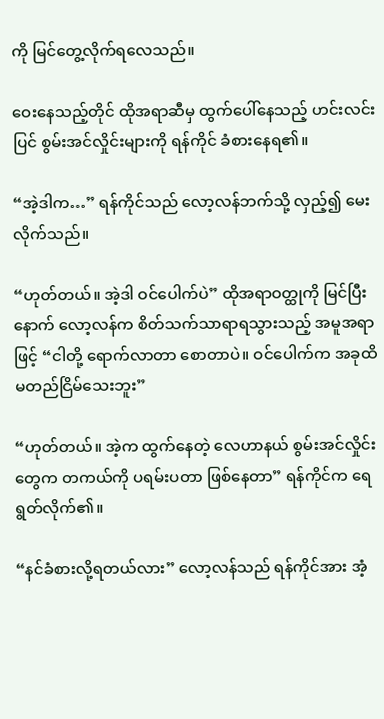ကို မြင်တွေ့လိုက်ရလေသည်။

ဝေးနေသည့်တိုင် ထိုအရာဆီမှ ထွက်ပေါ်နေသည့် ဟင်းလင်းပြင် စွမ်းအင်လှိုင်းများကို ရန်ကိုင် ခံစားနေရ၏။

“အဲ့ဒါက…” ရန်ကိုင်သည် လော့လန်ဘက်သို့ လှည့်၍ မေးလိုက်သည်။

“ဟုတ်တယ်။ အဲ့ဒါ ဝင်ပေါက်ပဲ” ထိုအရာဝတ္ထုကို မြင်ပြီးနောက် လော့လန်က စိတ်သက်သာရာရသွားသည့် အမူအရာဖြင့် “ငါတို့ ရောက်လာတာ စောတာပဲ။ ဝင်ပေါက်က အခုထိ မတည်ငြိမ်သေးဘူး”

“ဟုတ်တယ်။ အဲ့က ထွက်နေတဲ့ လေဟာနယ် စွမ်းအင်လှိုင်းတွေက တကယ်ကို ပရမ်းပတာ ဖြစ်နေတာ” ရန်ကိုင်က ရေရွတ်လိုက်၏။

“နင်ခံစားလို့ရတယ်လား” လော့လန်သည် ရန်ကိုင်အား အံ့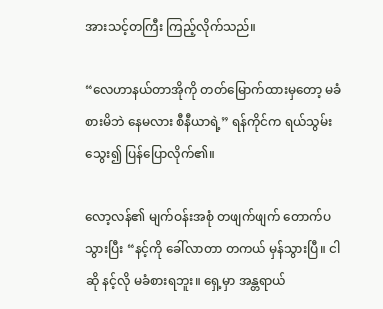အားသင့်တကြီး ကြည့်လိုက်သည်။

“လေဟာနယ်တာအိုကို တတ်မြောက်ထားမှတော့ မခံစားမိဘဲ နေမလား စီနီယာရဲ့” ရန်ကိုင်က ရယ်သွမ်းသွေး၍ ပြန်ပြောလိုက်၏။

လော့လန်၏ မျက်ဝန်းအစုံ တဖျက်ဖျက် တောက်ပသွားပြီး “နင့်ကို ခေါ်လာတာ တကယ် မှန်သွားပြီ။ ငါဆို နင့်လို မခံစားရဘူး။ ရှေ့မှာ အန္တရာယ်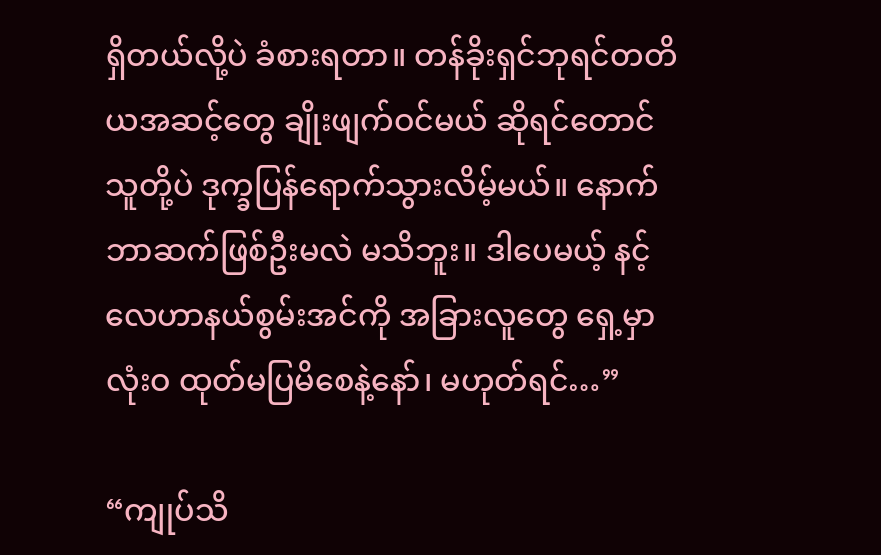ရှိတယ်လို့ပဲ ခံစားရတာ။ တန်ခိုးရှင်ဘုရင်တတိယအဆင့်တွေ ချိုးဖျက်ဝင်မယ် ဆိုရင်တောင် သူတို့ပဲ ဒုက္ခပြန်ရောက်သွားလိမ့်မယ်။ နောက်ဘာဆက်ဖြစ်ဦးမလဲ မသိဘူး။ ဒါပေမယ့် နင့်လေဟာနယ်စွမ်းအင်ကို အခြားလူတွေ ရှေ့မှာ လုံးဝ ထုတ်မပြမိစေနဲ့နော်၊ မဟုတ်ရင်…”

“ကျုပ်သိ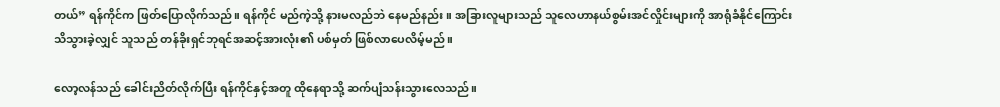တယ်” ရန်ကိုင်က ဖြတ်ပြောလိုက်သည်။ ရန်ကိုင် မည်ကဲ့သို့ နားမလည်ဘဲ နေမည်နည်း။ အခြားလူများသည် သူလေဟာနယ်စွမ်းအင်လှိုင်းများကို အာရုံခံနိုင်ကြောင်း သိသွားခဲ့လျှင် သူသည် တန်ခိုးရှင်ဘုရင်အဆင့်အားလုံး၏ ပစ်မှတ် ဖြစ်လာပေလိမ့်မည်။

လော့လန်သည် ခေါင်းညိတ်လိုက်ပြီး ရန်ကိုင်နှင့်အတူ ထိုနေရာသို့ ဆက်ပျံသန်းသွားလေသည်။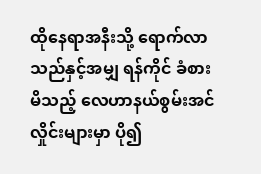ထိုနေရာအနီးသို့ ရောက်လာသည်နှင့်အမျှ ရန်ကိုင် ခံစားမိသည့် လေဟာနယ်စွမ်းအင်လှိုင်းများမှာ ပို၍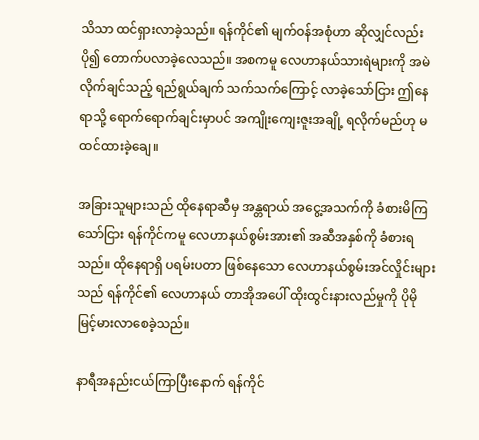သိသာ ထင်ရှားလာခဲ့သည်။ ရန်ကိုင်၏ မျက်ဝန်အစုံဟာ ဆိုလျှင်လည်း ပို၍ တောက်ပလာခဲ့လေသည်။ အစကမူ လေဟာနယ်သားရဲများကို အမဲလိုက်ချင်သည့် ရည်ရွယ်ချက် သက်သက်ကြောင့် လာခဲ့သော်ငြား ဤနေရာသို့ ရောက်ရောက်ချင်းမှာပင် အကျိုးကျေးဇူးအချို့ ရလိုက်မည်ဟု မထင်ထားခဲ့ချေ။

အခြားသူများသည် ထိုနေရာဆီမှ အန္တရာယ် အငွေ့အသက်ကို ခံစားမိကြသော်ငြား ရန်ကိုင်ကမူ လေဟာနယ်စွမ်းအား၏ အဆီအနှစ်ကို ခံစားရသည်။ ထိုနေရာရှိ ပရမ်းပတာ ဖြစ်နေသော လေဟာနယ်စွမ်းအင်လှိုင်းများသည် ရန်ကိုင်၏ လေဟာနယ် တာအိုအပေါ် ထိုးထွင်းနားလည်မှုကို ပိုမို မြင့်မားလာစေခဲ့သည်။

နာရီအနည်းငယ်ကြာပြီးနောက် ရန်ကိုင်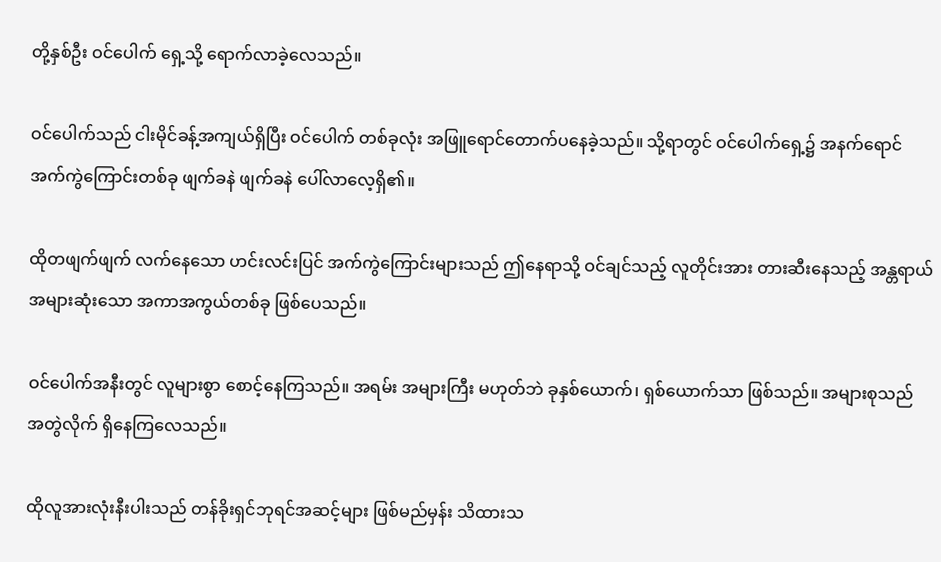တို့နှစ်ဦး ဝင်ပေါက် ရှေ့သို့ ရောက်လာခဲ့လေသည်။

ဝင်ပေါက်သည် ငါးမိုင်ခန့်အကျယ်ရှိပြီး ဝင်ပေါက် တစ်ခုလုံး အဖြူရောင်တောက်ပနေခဲ့သည်။ သို့ရာတွင် ဝင်ပေါက်ရှေ့၌ အနက်ရောင်အက်ကွဲကြောင်းတစ်ခု ဖျက်ခနဲ ဖျက်ခနဲ ပေါ်လာလေ့ရှိ၏။

ထိုတဖျက်ဖျက် လက်နေသော ဟင်းလင်းပြင် အက်ကွဲကြောင်းများသည် ဤနေရာသို့ ဝင်ချင်သည့် လူတိုင်းအား တားဆီးနေသည့် အန္တရာယ်အများဆုံးသော အကာအကွယ်တစ်ခု ဖြစ်ပေသည်။

ဝင်ပေါက်အနီးတွင် လူများစွာ စောင့်နေကြသည်။ အရမ်း အများကြီး မဟုတ်ဘဲ ခုနှစ်ယောက်၊ ရှစ်ယောက်သာ ဖြစ်သည်။ အများစုသည် အတွဲလိုက် ရှိနေကြလေသည်။

ထိုလူအားလုံးနီးပါးသည် တန်ခိုးရှင်ဘုရင်အဆင့်များ ဖြစ်မည်မှန်း သိထားသ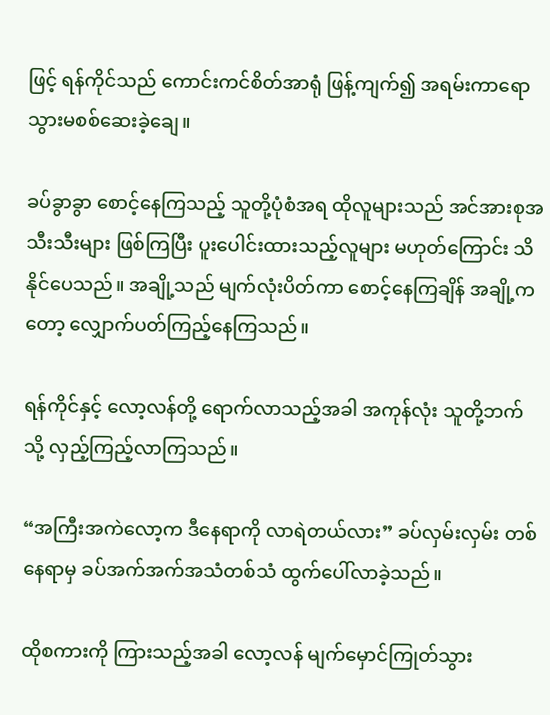ဖြင့် ရန်ကိုင်သည် ကောင်းကင်စိတ်အာရုံ ဖြန့်ကျက်၍ အရမ်းကာရော သွားမစစ်ဆေးခဲ့ချေ။

ခပ်ခွာခွာ စောင့်နေကြသည့် သူတို့ပုံစံအရ ထိုလူများသည် အင်အားစုအသီးသီးများ ဖြစ်ကြပြီး ပူးပေါင်းထားသည့်လူများ မဟုတ်ကြောင်း သိနိုင်ပေသည်။ အချို့သည် မျက်လုံးပိတ်ကာ စောင့်နေကြချိန် အချို့ကတော့ လျှောက်ပတ်ကြည့်နေကြသည်။

ရန်ကိုင်နှင့် လော့လန်တို့ ရောက်လာသည့်အခါ အကုန်လုံး သူတို့ဘက်သို့ လှည့်ကြည့်လာကြသည်။

“အကြီးအကဲလော့က ဒီနေရာကို လာရဲတယ်လား” ခပ်လှမ်းလှမ်း တစ်နေရာမှ ခပ်အက်အက်အသံတစ်သံ ထွက်ပေါ်လာခဲ့သည်။

ထိုစကားကို ကြားသည့်အခါ လော့လန် မျက်မှောင်ကြုတ်သွား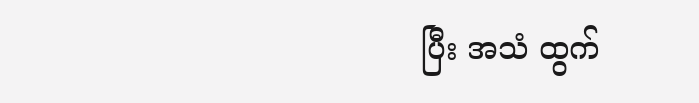ပြီး အသံ ထွက်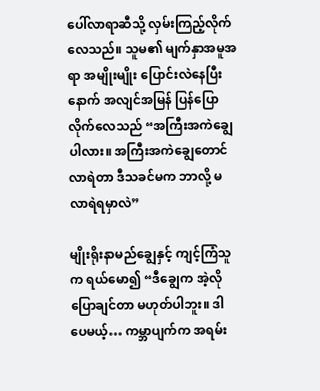ပေါ်လာရာဆီသို့ လှမ်းကြည့်လိုက်လေသည်။ သူမ၏ မျက်နှာအမူအရာ အမျိုးမျိုး ပြောင်းလဲနေပြီးနောက် အလျင်အမြန် ပြန်ပြောလိုက်လေသည် “အကြီးအကဲချွေပါလား။ အကြီးအကဲချွေတောင် လာရဲတာ ဒီသခင်မက ဘာလို့ မလာရဲရမှာလဲ”

မျိုးရိုးနာမည်ချွေနှင့် ကျင့်ကြံသူက ရယ်မော၍ “ဒီချွေက အဲ့လို ပြောချင်တာ မဟုတ်ပါဘူး။ ဒါပေမယ့်… ကမ္ဘာပျက်က အရမ်း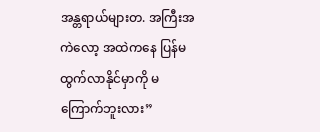အန္တရာယ်များတ. အကြီးအကဲလော့ အထဲကနေ ပြန်မထွက်လာနိုင်မှာကို မကြောက်ဘူးလား”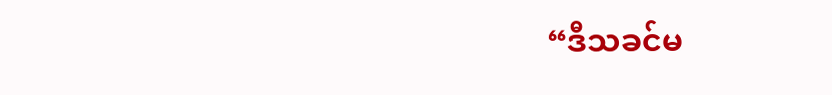“ဒီသခင်မ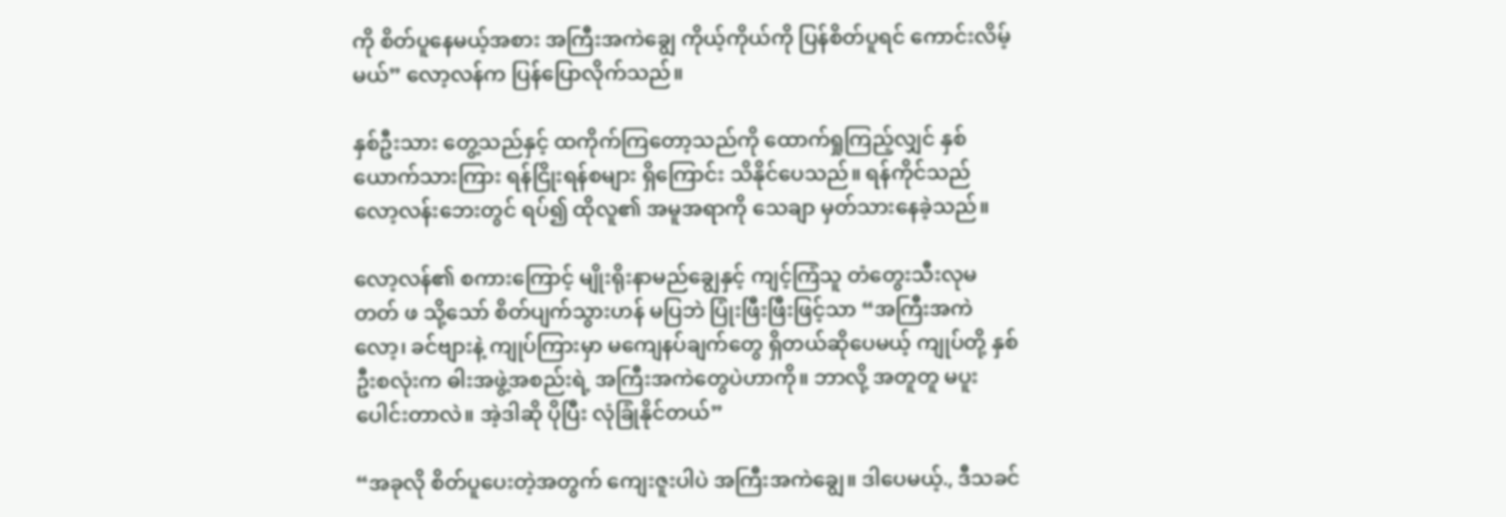ကို စိတ်ပူနေမယ့်အစား အကြီးအကဲချွေ ကိုယ့်ကိုယ်ကို ပြန်စိတ်ပူရင် ကောင်းလိမ့်မယ်” လော့လန်က ပြန်ပြောလိုက်သည်။

နှစ်ဦးသား တွေ့သည်နှင့် ထကိုက်ကြတော့သည်ကို ထောက်ရှုကြည့်လျှင် နှစ်ယောက်သားကြား ရန်ငြိုးရန်စများ ရှိကြောင်း သိနိုင်ပေသည်။ ရန်ကိုင်သည် လော့လန်းဘေးတွင် ရပ်၍ ထိုလူ၏ အမူအရာကို သေချာ မှတ်သားနေခဲ့သည်။

လော့လန်၏ စကားကြောင့် မျိုးရိုးနာမည်ချွေနှင့် ကျင့်ကြံသူ တံတွေးသီးလုမတတ် ဖ သို့သော် စိတ်ပျက်သွားဟန် မပြဘဲ ပြုံးဖြီးဖြီးဖြင့်သာ “အကြီးအကဲလော့၊ ခင်ဗျားနဲ့ ကျုပ်ကြားမှာ မကျေနပ်ချက်တွေ ရှိတယ်ဆိုပေမယ့် ကျုပ်တို့ နှစ်ဦးစလုံးက ဓါးအဖွဲ့အစည်းရဲ့ အကြီးအကဲတွေပဲဟာကို။ ဘာလို့ အတူတူ မပူးပေါင်းတာလဲ။ အဲ့ဒါဆို ပိုပြီး လုံခြုံနိုင်တယ်”

“အခုလို စိတ်ပူပေးတဲ့အတွက် ကျေးဇူးပါပဲ အကြီးအကဲချွေ။ ဒါပေမယ့်., ဒီသခင်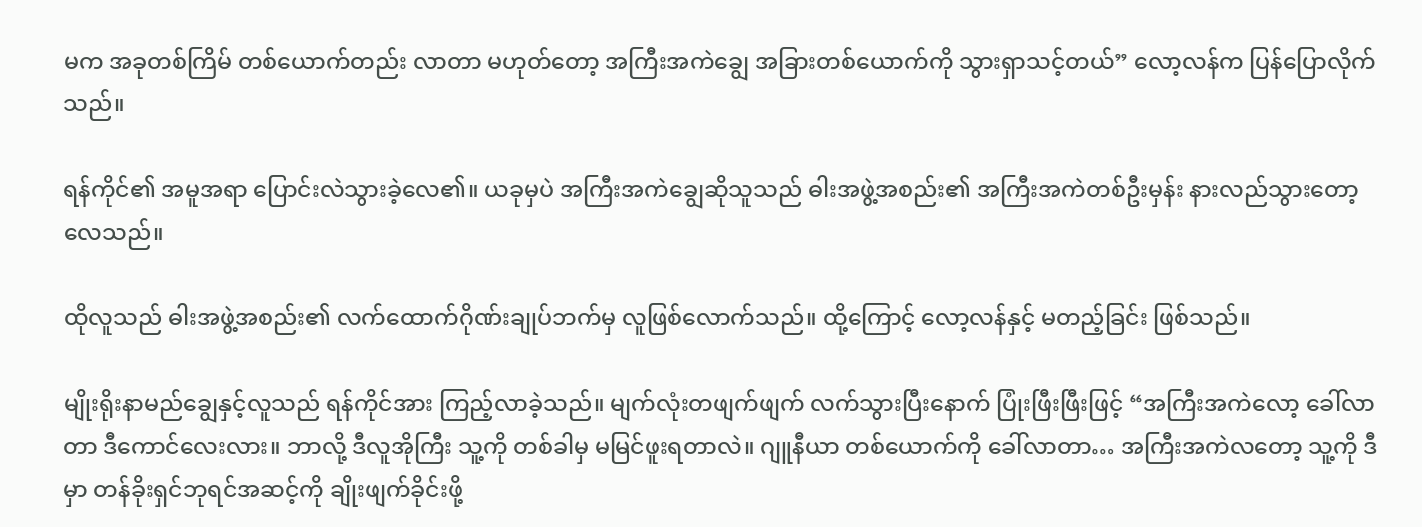မက အခုတစ်ကြိမ် တစ်ယောက်တည်း လာတာ မဟုတ်တော့ အကြီးအကဲချွေ အခြားတစ်ယောက်ကို သွားရှာသင့်တယ်” လော့လန်က ပြန်ပြောလိုက်သည်။

ရန်ကိုင်၏ အမူအရာ ပြောင်းလဲသွားခဲ့လေ၏။ ယခုမှပဲ အကြီးအကဲချွေဆိုသူသည် ဓါးအဖွဲ့အစည်း၏ အကြီးအကဲတစ်ဦးမှန်း နားလည်သွားတော့လေသည်။

ထိုလူသည် ဓါးအဖွဲ့အစည်း၏ လက်ထောက်ဂိုဏ်းချုပ်ဘက်မှ လူဖြစ်လောက်သည်။ ထို့ကြောင့် လော့လန်နှင့် မတည့်ခြင်း ဖြစ်သည်။

မျိုးရိုးနာမည်ချွေနှင့်လူသည် ရန်ကိုင်အား ကြည့်လာခဲ့သည်။ မျက်လုံးတဖျက်ဖျက် လက်သွားပြီးနောက် ပြုံးဖြီးဖြီးဖြင့် “အကြီးအကဲလော့ ခေါ်လာတာ ဒီကောင်လေးလား။ ဘာလို့ ဒီလူအိုကြီး သူ့ကို တစ်ခါမှ မမြင်ဖူးရတာလဲ။ ဂျူနီယာ တစ်ယောက်ကို ခေါ်လာတာ… အကြီးအကဲလတော့ သူ့ကို ဒီမှာ တန်ခိုးရှင်ဘုရင်အဆင့်ကို ချိုးဖျက်ခိုင်းဖို့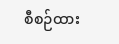စီစဉ်ထား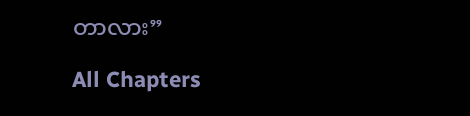တာလား”

All Chapters